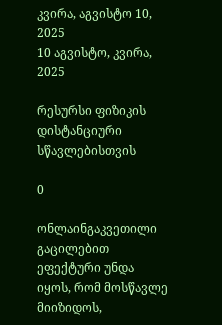კვირა, აგვისტო 10, 2025
10 აგვისტო, კვირა, 2025

რესურსი ფიზიკის დისტანციური სწავლებისთვის

0

ონლაინგაკვეთილი გაცილებით ეფექტური უნდა იყოს, რომ მოსწავლე მიიზიდოს,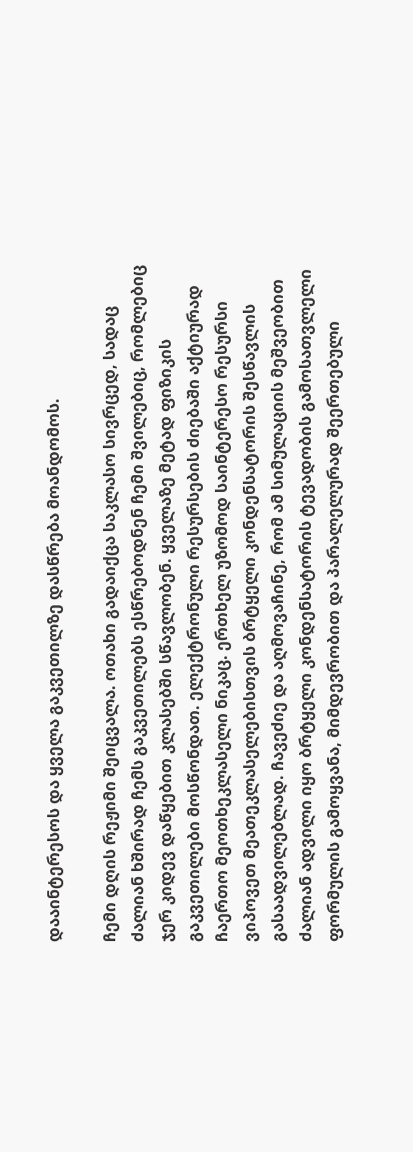დააინტერესოს და ყველა გაკვეთილზე დასწრება მოანდომოს.

ჩემი დღის რეჟიმი შეიცვალა. ოთახი გადაიქცა საკლასო სივრცედ, სადაც ძალიან ხშირად ჩემს გაკვეთილებს ესწრებოდნენ ჩემი შვილებიც, რომლებიც ჯერ კიდევ დაწყებით კლასებში სწავლობენ. ყველაზე მეტად ფიზიკის გაკვეთილები მოსწონდათ. ელექტრონული რესურსების ძიებაში აქტიურად ჩაერთო მეოთხეკლასელი ნიკაც. ერთხელ უზომოდ საინტერესო რესურსი ვიპოვეთ მეათეკლასელებისთვის ბრტყელი კონდენსატორის შესწავლის გასაადვილებლად. ჩავეძიე და აღმოვაჩინე, რომ ამ სიმულაციის მეშვეობით ძალიან ადვილი იყო ბრტყელი კონდენსატორის ტევადობის გამოსათვლელი ფორმულის გამოყვანა, მიმდევრობით და პარალელურად შეერთებული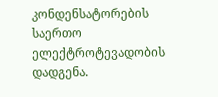კონდენსატორების საერთო ელექტროტევადობის დადგენა.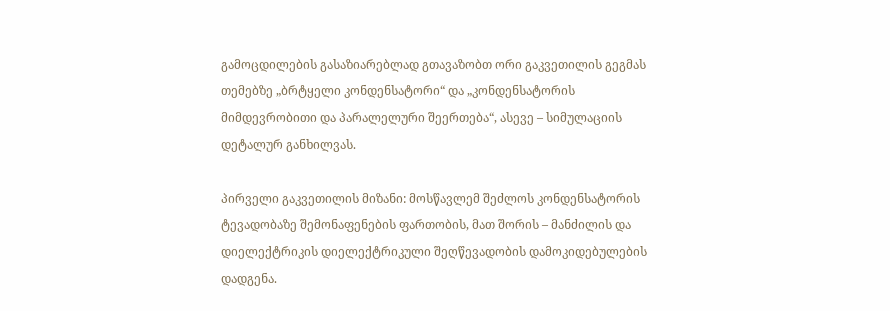გამოცდილების გასაზიარებლად გთავაზობთ ორი გაკვეთილის გეგმას თემებზე „ბრტყელი კონდენსატორი“ და „კონდენსატორის მიმდევრობითი და პარალელური შეერთება“, ასევე – სიმულაციის დეტალურ განხილვას.

პირველი გაკვეთილის მიზანი: მოსწავლემ შეძლოს კონდენსატორის ტევადობაზე შემონაფენების ფართობის, მათ შორის – მანძილის და დიელექტრიკის დიელექტრიკული შეღწევადობის დამოკიდებულების დადგენა.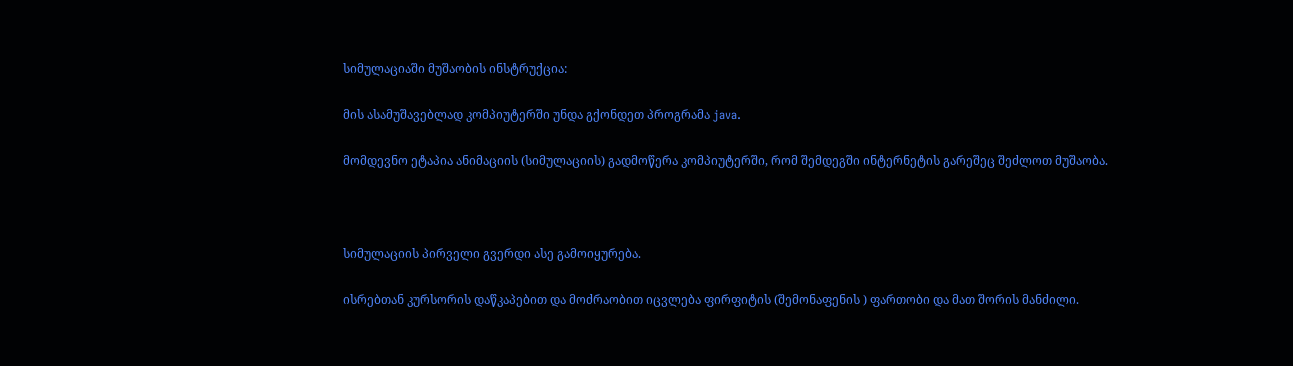სიმულაციაში მუშაობის ინსტრუქცია:

მის ასამუშავებლად კომპიუტერში უნდა გქონდეთ პროგრამა java.

მომდევნო ეტაპია ანიმაციის (სიმულაციის) გადმოწერა კომპიუტერში, რომ შემდეგში ინტერნეტის გარეშეც შეძლოთ მუშაობა.



სიმულაციის პირველი გვერდი ასე გამოიყურება.

ისრებთან კურსორის დაწკაპებით და მოძრაობით იცვლება ფირფიტის (შემონაფენის ) ფართობი და მათ შორის მანძილი.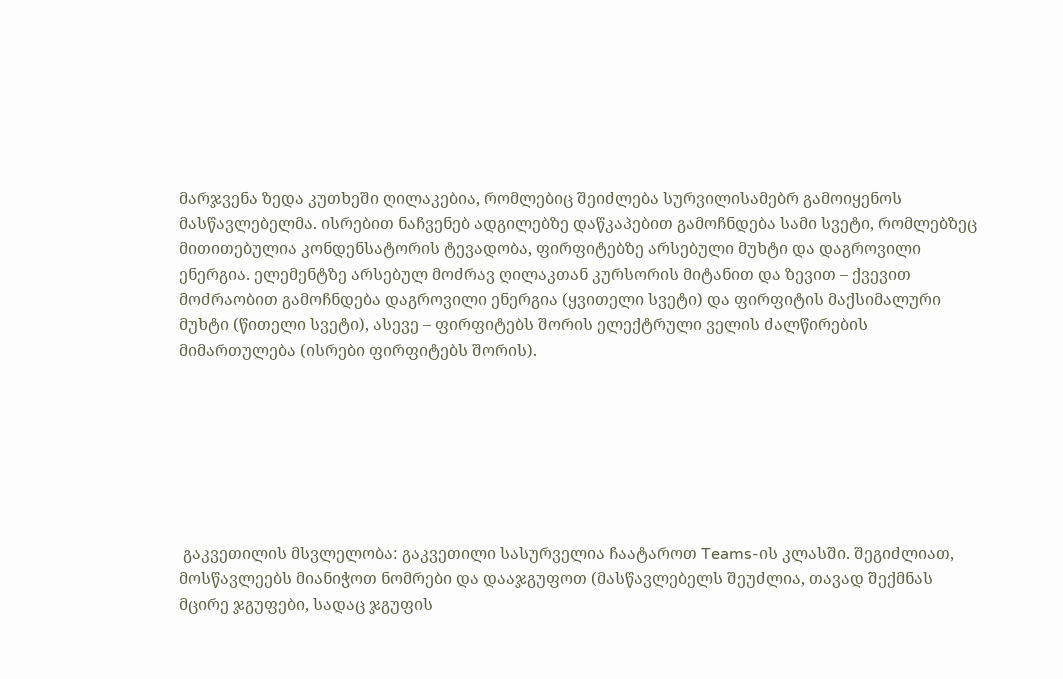მარჯვენა ზედა კუთხეში ღილაკებია, რომლებიც შეიძლება სურვილისამებრ გამოიყენოს მასწავლებელმა. ისრებით ნაჩვენებ ადგილებზე დაწკაპებით გამოჩნდება სამი სვეტი, რომლებზეც მითითებულია კონდენსატორის ტევადობა, ფირფიტებზე არსებული მუხტი და დაგროვილი ენერგია. ელემენტზე არსებულ მოძრავ ღილაკთან კურსორის მიტანით და ზევით – ქვევით მოძრაობით გამოჩნდება დაგროვილი ენერგია (ყვითელი სვეტი) და ფირფიტის მაქსიმალური მუხტი (წითელი სვეტი), ასევე – ფირფიტებს შორის ელექტრული ველის ძალწირების მიმართულება (ისრები ფირფიტებს შორის).







 გაკვეთილის მსვლელობა: გაკვეთილი სასურველია ჩაატაროთ Teams-ის კლასში. შეგიძლიათ, მოსწავლეებს მიანიჭოთ ნომრები და დააჯგუფოთ (მასწავლებელს შეუძლია, თავად შექმნას მცირე ჯგუფები, სადაც ჯგუფის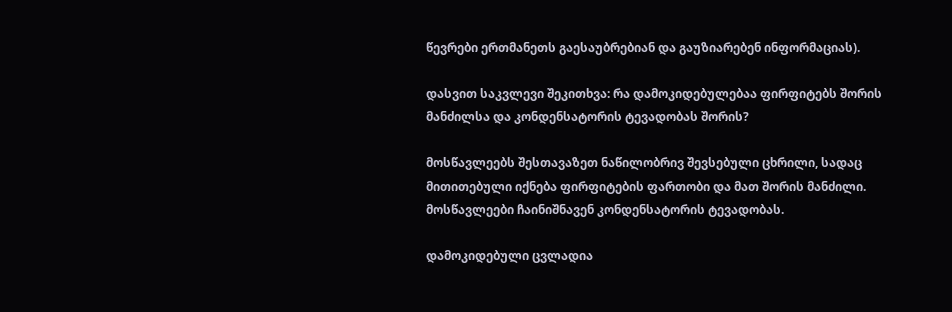წევრები ერთმანეთს გაესაუბრებიან და გაუზიარებენ ინფორმაციას).

დასვით საკვლევი შეკითხვა: რა დამოკიდებულებაა ფირფიტებს შორის მანძილსა და კონდენსატორის ტევადობას შორის?

მოსწავლეებს შესთავაზეთ ნაწილობრივ შევსებული ცხრილი, სადაც მითითებული იქნება ფირფიტების ფართობი და მათ შორის მანძილი. მოსწავლეები ჩაინიშნავენ კონდენსატორის ტევადობას.

დამოკიდებული ცვლადია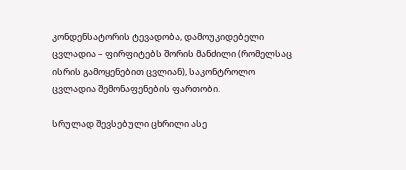კონდენსატორის ტევადობა, დამოუკიდებელი ცვლადია – ფირფიტებს შორის მანძილი (რომელსაც ისრის გამოყენებით ცვლიან), საკონტროლო ცვლადია შემონაფენების ფართობი.

სრულად შევსებული ცხრილი ასე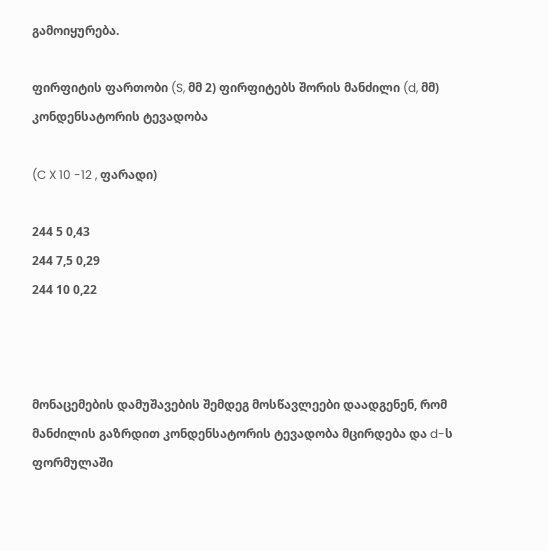გამოიყურება.

ფირფიტის ფართობი (S, მმ 2) ფირფიტებს შორის მანძილი (d, მმ) კონდენსატორის ტევადობა

(C X 10 -12 , ფარადი)

244 5 0,43
244 7,5 0,29
244 10 0,22



მონაცემების დამუშავების შემდეგ მოსწავლეები დაადგენენ, რომ მანძილის გაზრდით კონდენსატორის ტევადობა მცირდება და d-ს ფორმულაში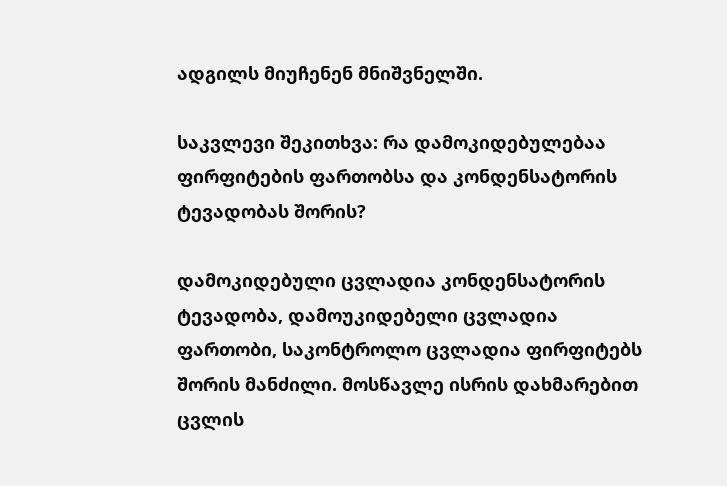ადგილს მიუჩენენ მნიშვნელში.

საკვლევი შეკითხვა: რა დამოკიდებულებაა ფირფიტების ფართობსა და კონდენსატორის ტევადობას შორის?

დამოკიდებული ცვლადია კონდენსატორის ტევადობა, დამოუკიდებელი ცვლადია ფართობი, საკონტროლო ცვლადია ფირფიტებს შორის მანძილი. მოსწავლე ისრის დახმარებით ცვლის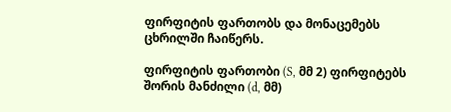ფირფიტის ფართობს და მონაცემებს ცხრილში ჩაიწერს.

ფირფიტის ფართობი (S, მმ 2) ფირფიტებს შორის მანძილი (d, მმ)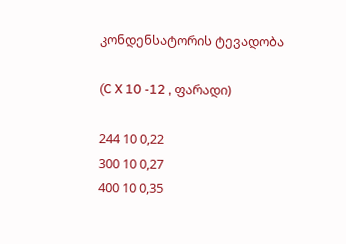კონდენსატორის ტევადობა

(C X 10 -12 , ფარადი)

244 10 0,22
300 10 0,27
400 10 0,35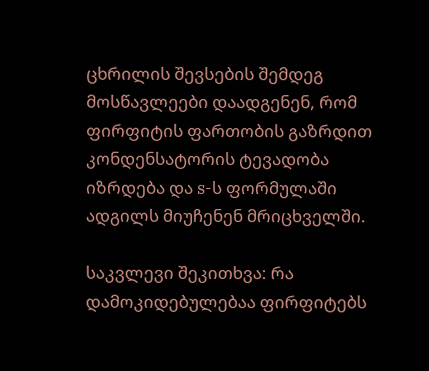ცხრილის შევსების შემდეგ მოსწავლეები დაადგენენ, რომ ფირფიტის ფართობის გაზრდით კონდენსატორის ტევადობა იზრდება და s-ს ფორმულაში ადგილს მიუჩენენ მრიცხველში.

საკვლევი შეკითხვა: რა დამოკიდებულებაა ფირფიტებს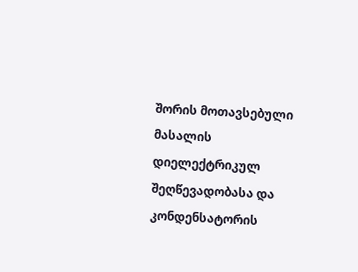შორის მოთავსებული მასალის დიელექტრიკულ შეღწევადობასა და კონდენსატორის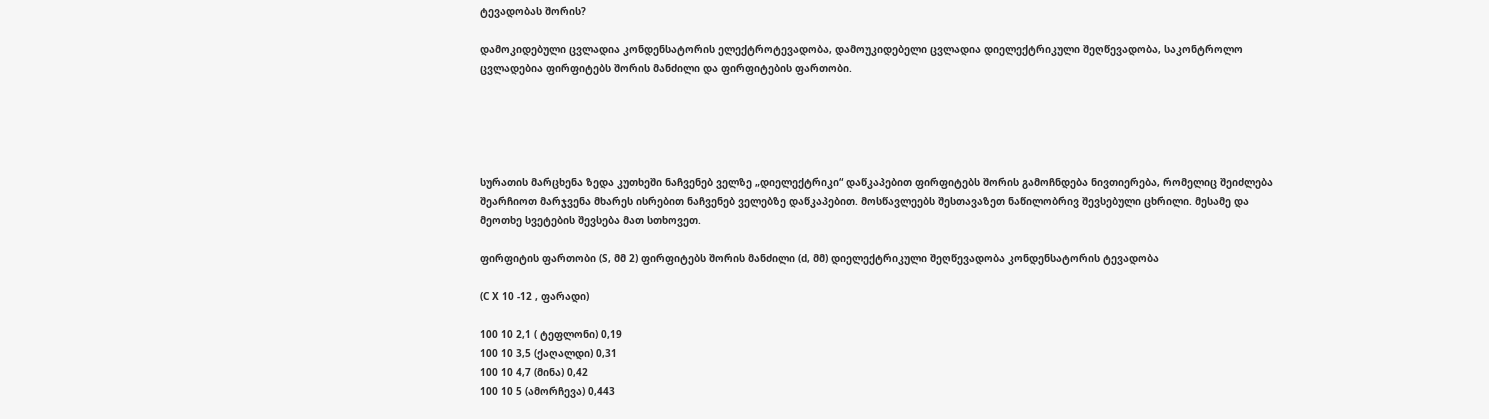ტევადობას შორის?

დამოკიდებული ცვლადია კონდენსატორის ელექტროტევადობა, დამოუკიდებელი ცვლადია დიელექტრიკული შეღწევადობა, საკონტროლო ცვლადებია ფირფიტებს შორის მანძილი და ფირფიტების ფართობი.





სურათის მარცხენა ზედა კუთხეში ნაჩვენებ ველზე „დიელექტრიკი“ დაწკაპებით ფირფიტებს შორის გამოჩნდება ნივთიერება, რომელიც შეიძლება შეარჩიოთ მარჯვენა მხარეს ისრებით ნაჩვენებ ველებზე დაწკაპებით. მოსწავლეებს შესთავაზეთ ნაწილობრივ შევსებული ცხრილი. მესამე და მეოთხე სვეტების შევსება მათ სთხოვეთ.

ფირფიტის ფართობი (S, მმ 2) ფირფიტებს შორის მანძილი (d, მმ) დიელექტრიკული შეღწევადობა კონდენსატორის ტევადობა

(C X 10 -12 , ფარადი)

100 10 2,1 ( ტეფლონი) 0,19
100 10 3,5 (ქაღალდი) 0,31
100 10 4,7 (მინა) 0,42
100 10 5 (ამორჩევა) 0,443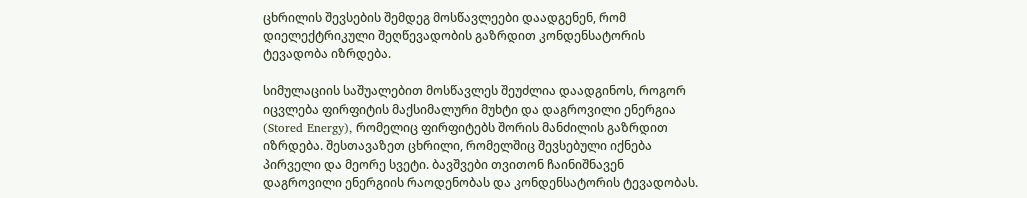ცხრილის შევსების შემდეგ მოსწავლეები დაადგენენ, რომ დიელექტრიკული შეღწევადობის გაზრდით კონდენსატორის ტევადობა იზრდება.

სიმულაციის საშუალებით მოსწავლეს შეუძლია დაადგინოს, როგორ იცვლება ფირფიტის მაქსიმალური მუხტი და დაგროვილი ენერგია (Stored Energy), რომელიც ფირფიტებს შორის მანძილის გაზრდით იზრდება. შესთავაზეთ ცხრილი, რომელშიც შევსებული იქნება პირველი და მეორე სვეტი. ბავშვები თვითონ ჩაინიშნავენ დაგროვილი ენერგიის რაოდენობას და კონდენსატორის ტევადობას.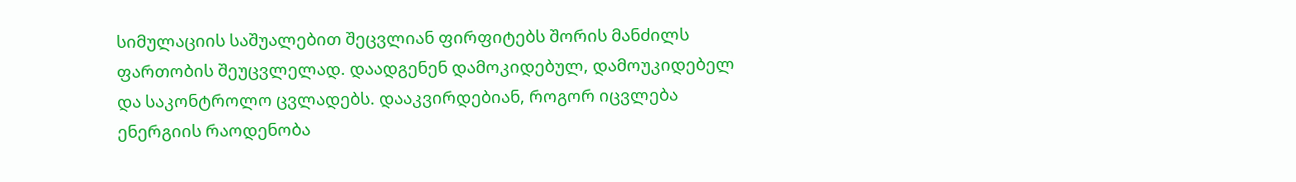სიმულაციის საშუალებით შეცვლიან ფირფიტებს შორის მანძილს ფართობის შეუცვლელად. დაადგენენ დამოკიდებულ, დამოუკიდებელ და საკონტროლო ცვლადებს. დააკვირდებიან, როგორ იცვლება ენერგიის რაოდენობა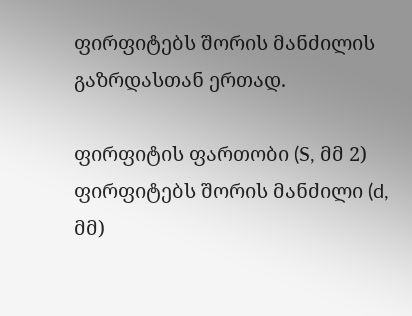ფირფიტებს შორის მანძილის გაზრდასთან ერთად.

ფირფიტის ფართობი (S, მმ 2) ფირფიტებს შორის მანძილი (d, მმ)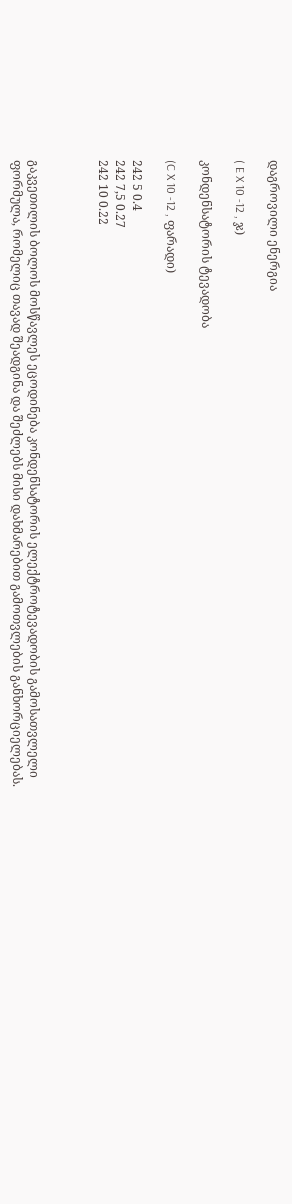დაგროვილი ენერგია

( E X 10 -12 , ჯ)

კონდენსატორის ტევადობა

(C X 10 -12 , ფარადი)

242 5 0.4
242 7,5 0.27
242 10 0.22



გაკვეთილის ბოლოს მოსწავლეს ეცოდინება კონდენსატორის ელექტროტევადობის გამოსათვლელი ფორმულა, რომელიც თავად შეადგინა და შეძლებს მისი დახმარებით გამოთვლების განხორციელებას.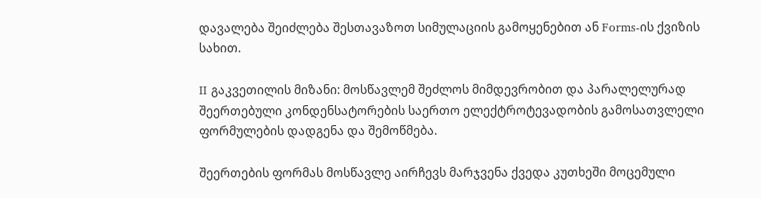დავალება შეიძლება შესთავაზოთ სიმულაციის გამოყენებით ან Forms-ის ქვიზის სახით.

II გაკვეთილის მიზანი: მოსწავლემ შეძლოს მიმდევრობით და პარალელურად შეერთებული კონდენსატორების საერთო ელექტროტევადობის გამოსათვლელი ფორმულების დადგენა და შემოწმება.

შეერთების ფორმას მოსწავლე აირჩევს მარჯვენა ქვედა კუთხეში მოცემული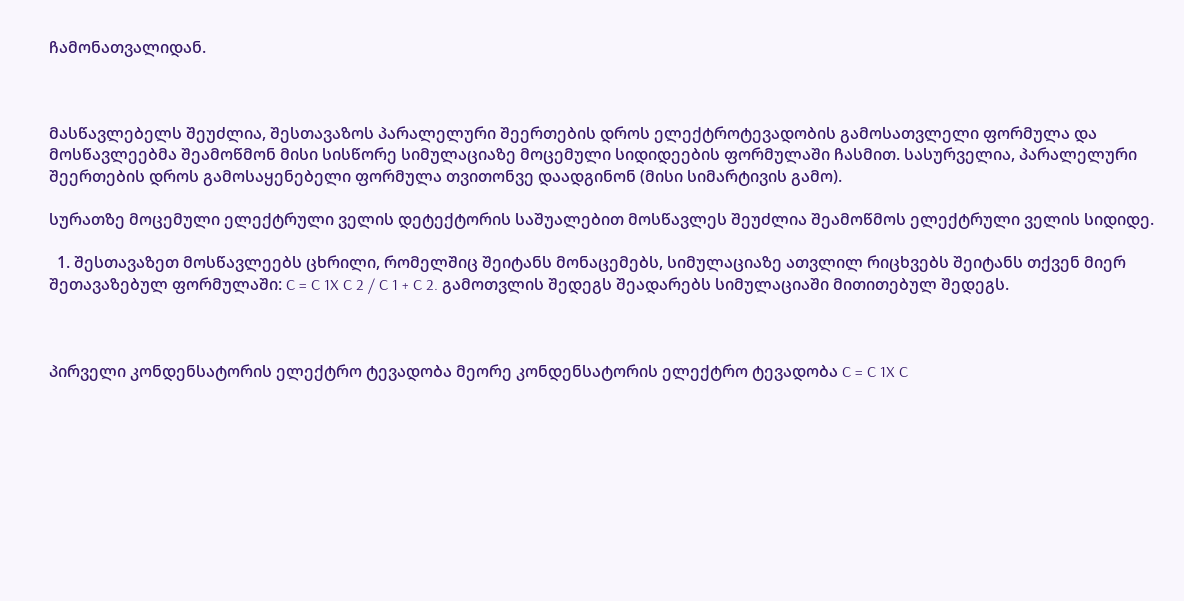ჩამონათვალიდან.



მასწავლებელს შეუძლია, შესთავაზოს პარალელური შეერთების დროს ელექტროტევადობის გამოსათვლელი ფორმულა და მოსწავლეებმა შეამოწმონ მისი სისწორე სიმულაციაზე მოცემული სიდიდეების ფორმულაში ჩასმით. სასურველია, პარალელური შეერთების დროს გამოსაყენებელი ფორმულა თვითონვე დაადგინონ (მისი სიმარტივის გამო).

სურათზე მოცემული ელექტრული ველის დეტექტორის საშუალებით მოსწავლეს შეუძლია შეამოწმოს ელექტრული ველის სიდიდე.

  1. შესთავაზეთ მოსწავლეებს ცხრილი, რომელშიც შეიტანს მონაცემებს, სიმულაციაზე ათვლილ რიცხვებს შეიტანს თქვენ მიერ შეთავაზებულ ფორმულაში: C = C 1X C 2 / C 1 + C 2. გამოთვლის შედეგს შეადარებს სიმულაციაში მითითებულ შედეგს.



პირველი კონდენსატორის ელექტრო ტევადობა მეორე კონდენსატორის ელექტრო ტევადობა C = C 1X C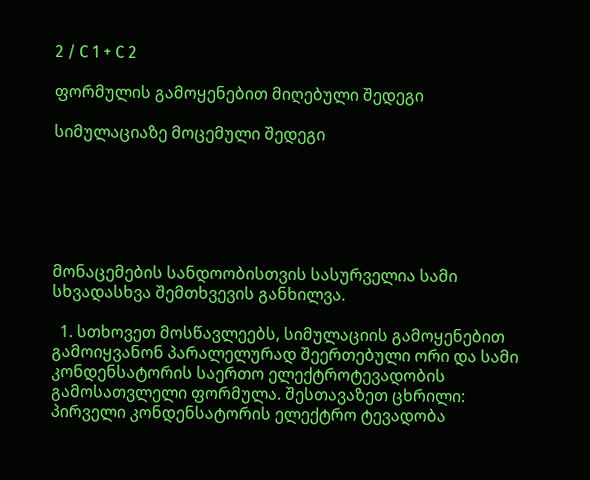2 / C 1 + C 2

ფორმულის გამოყენებით მიღებული შედეგი

სიმულაციაზე მოცემული შედეგი






მონაცემების სანდოობისთვის სასურველია სამი სხვადასხვა შემთხვევის განხილვა.

  1. სთხოვეთ მოსწავლეებს, სიმულაციის გამოყენებით გამოიყვანონ პარალელურად შეერთებული ორი და სამი კონდენსატორის საერთო ელექტროტევადობის გამოსათვლელი ფორმულა. შესთავაზეთ ცხრილი:
პირველი კონდენსატორის ელექტრო ტევადობა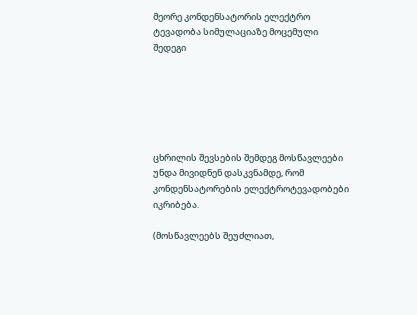მეორე კონდენსატორის ელექტრო ტევადობა სიმულაციაზე მოცემული შედეგი






ცხრილის შევსების შემდეგ მოსწავლეები უნდა მივიდნენ დასკვნამდე, რომ კონდენსატორების ელექტროტევადობები იკრიბება.

(მოსწავლეებს შეუძლიათ,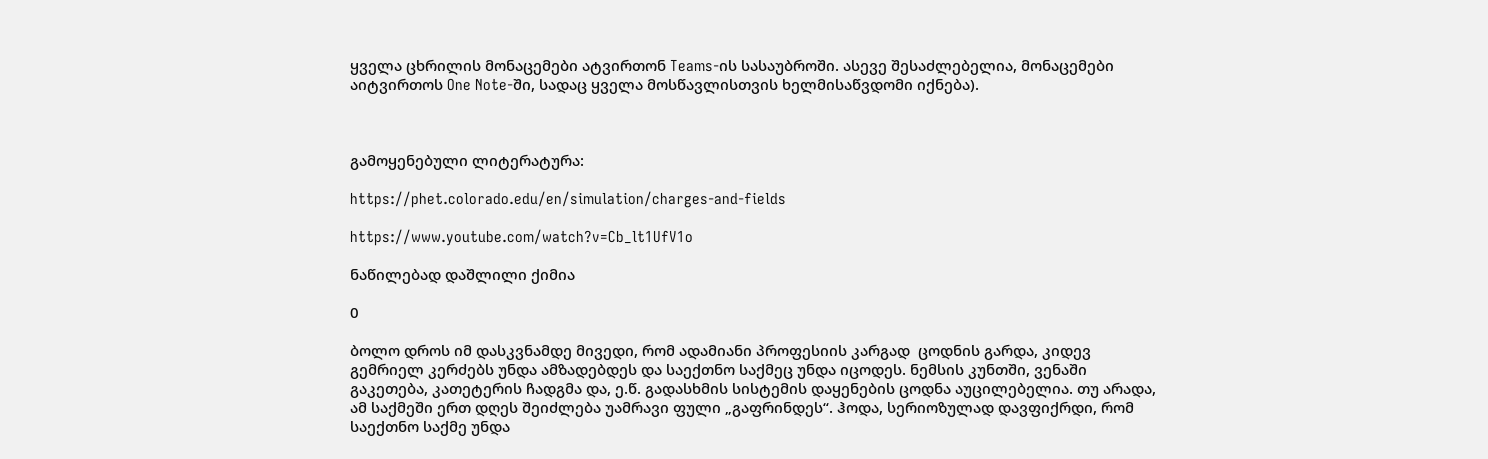ყველა ცხრილის მონაცემები ატვირთონ Teams-ის სასაუბროში. ასევე შესაძლებელია, მონაცემები აიტვირთოს One Note-ში, სადაც ყველა მოსწავლისთვის ხელმისაწვდომი იქნება).



გამოყენებული ლიტერატურა:

https://phet.colorado.edu/en/simulation/charges-and-fields

https://www.youtube.com/watch?v=Cb_lt1UfV1o

ნაწილებად დაშლილი ქიმია

0

ბოლო დროს იმ დასკვნამდე მივედი, რომ ადამიანი პროფესიის კარგად  ცოდნის გარდა, კიდევ გემრიელ კერძებს უნდა ამზადებდეს და საექთნო საქმეც უნდა იცოდეს. ნემსის კუნთში, ვენაში გაკეთება, კათეტერის ჩადგმა და, ე.წ. გადასხმის სისტემის დაყენების ცოდნა აუცილებელია. თუ არადა, ამ საქმეში ერთ დღეს შეიძლება უამრავი ფული „გაფრინდეს“. ჰოდა, სერიოზულად დავფიქრდი, რომ საექთნო საქმე უნდა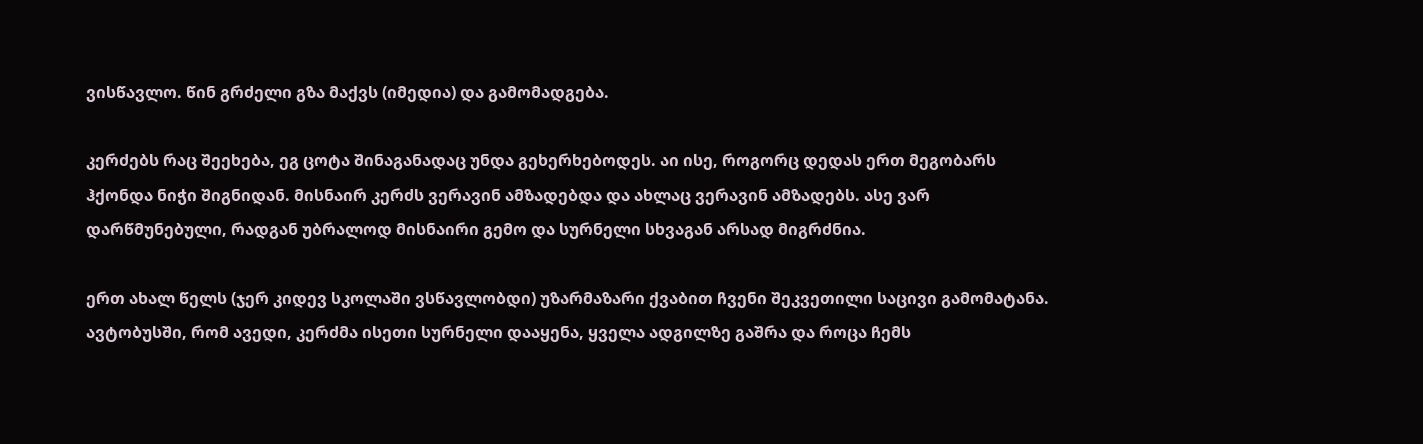ვისწავლო. წინ გრძელი გზა მაქვს (იმედია) და გამომადგება.

კერძებს რაც შეეხება, ეგ ცოტა შინაგანადაც უნდა გეხერხებოდეს. აი ისე, როგორც დედას ერთ მეგობარს ჰქონდა ნიჭი შიგნიდან. მისნაირ კერძს ვერავინ ამზადებდა და ახლაც ვერავინ ამზადებს. ასე ვარ დარწმუნებული, რადგან უბრალოდ მისნაირი გემო და სურნელი სხვაგან არსად მიგრძნია.

ერთ ახალ წელს (ჯერ კიდევ სკოლაში ვსწავლობდი) უზარმაზარი ქვაბით ჩვენი შეკვეთილი საცივი გამომატანა. ავტობუსში, რომ ავედი, კერძმა ისეთი სურნელი დააყენა, ყველა ადგილზე გაშრა და როცა ჩემს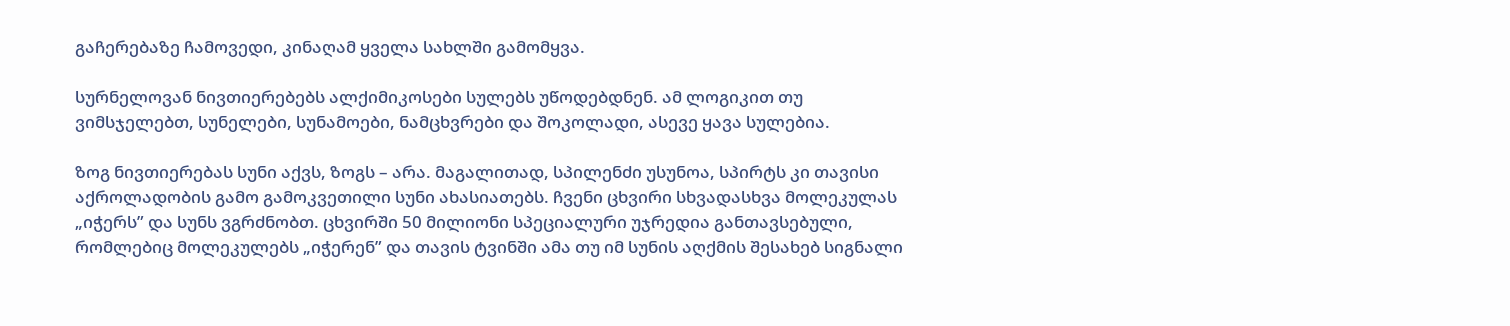გაჩერებაზე ჩამოვედი, კინაღამ ყველა სახლში გამომყვა.

სურნელოვან ნივთიერებებს ალქიმიკოსები სულებს უწოდებდნენ. ამ ლოგიკით თუ ვიმსჯელებთ, სუნელები, სუნამოები, ნამცხვრები და შოკოლადი, ასევე ყავა სულებია.

ზოგ ნივთიერებას სუნი აქვს, ზოგს – არა. მაგალითად, სპილენძი უსუნოა, სპირტს კი თავისი აქროლადობის გამო გამოკვეთილი სუნი ახასიათებს. ჩვენი ცხვირი სხვადასხვა მოლეკულას „იჭერს” და სუნს ვგრძნობთ. ცხვირში 50 მილიონი სპეციალური უჯრედია განთავსებული, რომლებიც მოლეკულებს „იჭერენ” და თავის ტვინში ამა თუ იმ სუნის აღქმის შესახებ სიგნალი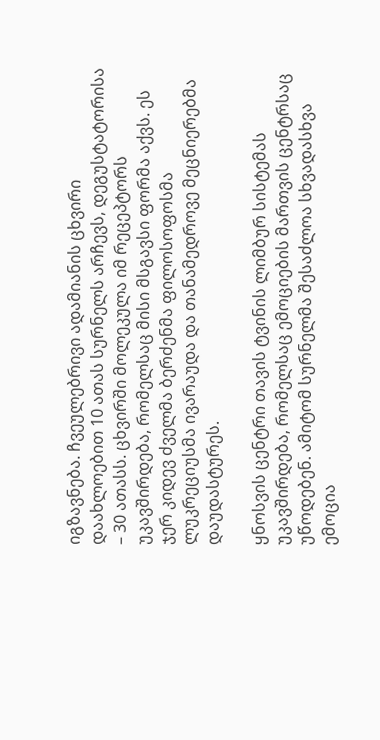იგზავნება. ჩვეულებრივი ადამიანის ცხვირი დაახლოებით 10 ათას სურნელს არჩევს, დეგუსტატორისა – 30 ათასს. ცხვირში მოლეკულა იმ რეცეპტორს უკავშირდება, რომელსაც მისი მსგავსი ფორმა აქვს. ეს ჯერ კიდევ ძველმა ბერძენმა ფილოსოფოსმა ლუკრეციუსმა ივარაუდა და თანამედროვე მეცნიერებმა დაუდასტურეს.

ყნოსვის ცენტრი თავის ტვინის ლიმბურ სისტემას უკავშირდება, რომელსაც ემოციების მართვის ცენტრსაც უწოდებენ. ამიტომ სურნელმა შესაძლოა სხვადასხვა ემოცია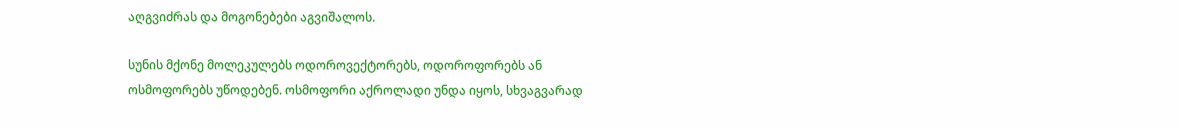აღგვიძრას და მოგონებები აგვიშალოს.

სუნის მქონე მოლეკულებს ოდოროვექტორებს, ოდოროფორებს ან ოსმოფორებს უწოდებენ. ოსმოფორი აქროლადი უნდა იყოს, სხვაგვარად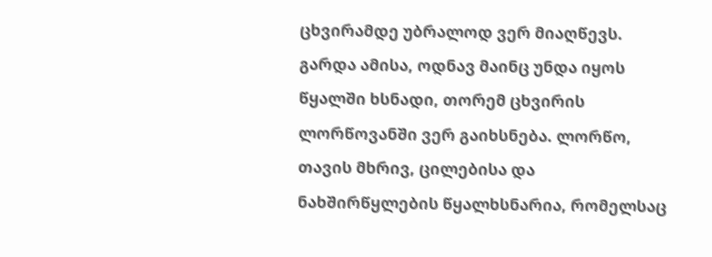ცხვირამდე უბრალოდ ვერ მიაღწევს. გარდა ამისა, ოდნავ მაინც უნდა იყოს წყალში ხსნადი, თორემ ცხვირის ლორწოვანში ვერ გაიხსნება. ლორწო, თავის მხრივ, ცილებისა და ნახშირწყლების წყალხსნარია, რომელსაც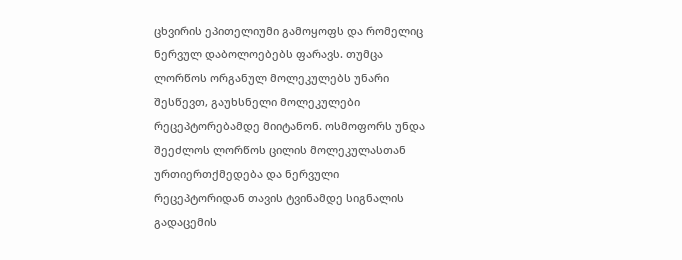ცხვირის ეპითელიუმი გამოყოფს და რომელიც ნერვულ დაბოლოებებს ფარავს. თუმცა ლორწოს ორგანულ მოლეკულებს უნარი შესწევთ, გაუხსნელი მოლეკულები რეცეპტორებამდე მიიტანონ. ოსმოფორს უნდა შეეძლოს ლორწოს ცილის მოლეკულასთან ურთიერთქმედება და ნერვული რეცეპტორიდან თავის ტვინამდე სიგნალის გადაცემის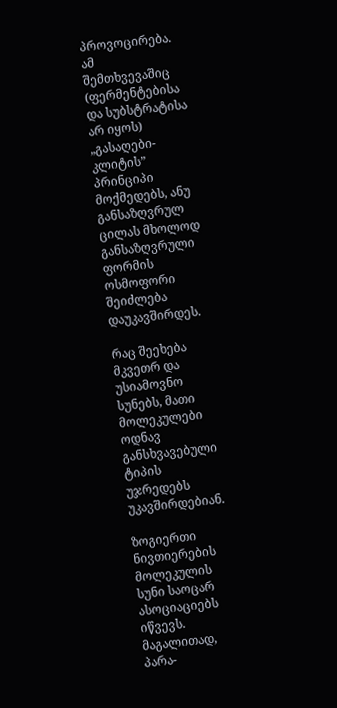პროვოცირება. ამ შემთხვევაშიც (ფერმენტებისა და სუბსტრატისა არ იყოს) „გასაღები-კლიტის” პრინციპი მოქმედებს, ანუ განსაზღვრულ ცილას მხოლოდ განსაზღვრული ფორმის ოსმოფორი შეიძლება დაუკავშირდეს.

რაც შეეხება მკვეთრ და უსიამოვნო სუნებს, მათი მოლეკულები ოდნავ განსხვავებული ტიპის უჯრედებს უკავშირდებიან.

ზოგიერთი ნივთიერების მოლეკულის სუნი საოცარ ასოციაციებს იწვევს. მაგალითად, პარა-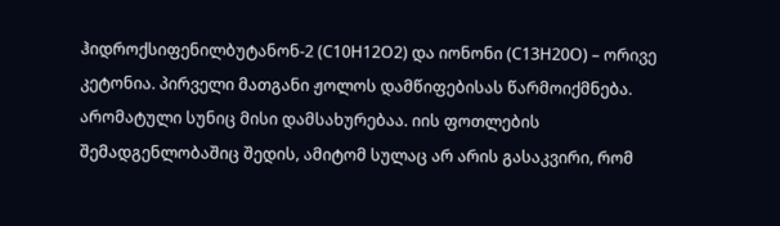ჰიდროქსიფენილბუტანონ-2 (C10H12O2) და იონონი (C13H20O) – ორივე კეტონია. პირველი მათგანი ჟოლოს დამწიფებისას წარმოიქმნება. არომატული სუნიც მისი დამსახურებაა. იის ფოთლების შემადგენლობაშიც შედის, ამიტომ სულაც არ არის გასაკვირი, რომ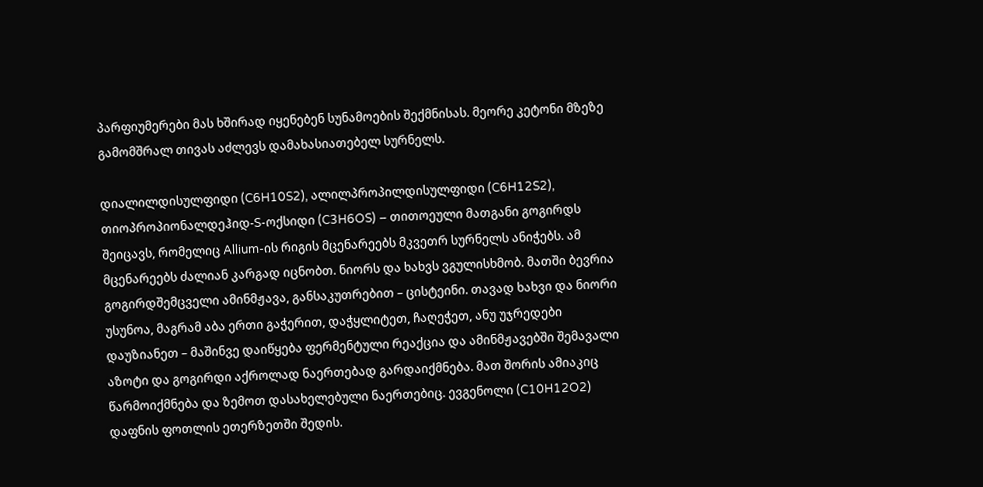პარფიუმერები მას ხშირად იყენებენ სუნამოების შექმნისას. მეორე კეტონი მზეზე გამომშრალ თივას აძლევს დამახასიათებელ სურნელს.

დიალილდისულფიდი (C6H10S2), ალილპროპილდისულფიდი (C6H12S2), თიოპროპიონალდეჰიდ-S-ოქსიდი (C3H6OS) – თითოეული მათგანი გოგირდს შეიცავს, რომელიც Allium-ის რიგის მცენარეებს მკვეთრ სურნელს ანიჭებს. ამ მცენარეებს ძალიან კარგად იცნობთ. ნიორს და ხახვს ვგულისხმობ. მათში ბევრია გოგირდშემცველი ამინმჟავა, განსაკუთრებით – ცისტეინი. თავად ხახვი და ნიორი უსუნოა, მაგრამ აბა ერთი გაჭერით, დაჭყლიტეთ, ჩაღეჭეთ, ანუ უჯრედები დაუზიანეთ – მაშინვე დაიწყება ფერმენტული რეაქცია და ამინმჟავებში შემავალი აზოტი და გოგირდი აქროლად ნაერთებად გარდაიქმნება. მათ შორის ამიაკიც წარმოიქმნება და ზემოთ დასახელებული ნაერთებიც. ევგენოლი (C10H12O2) დაფნის ფოთლის ეთერზეთში შედის.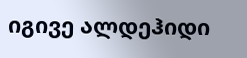იგივე ალდეჰიდი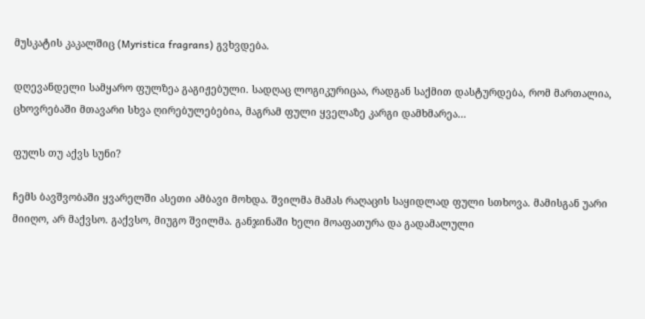მუსკატის კაკალშიც (Myristica fragrans) გვხვდება.

დღევანდელი სამყარო ფულზეა გაგიჟებული. სადღაც ლოგიკურიცაა, რადგან საქმით დასტურდება, რომ მართალია, ცხოვრებაში მთავარი სხვა ღირებულებებია, მაგრამ ფული ყველაზე კარგი დამხმარეა…

ფულს თუ აქვს სუნი?

ჩემს ბავშვობაში ყვარელში ასეთი ამბავი მოხდა. შვილმა მამას რაღაცის საყიდლად ფული სთხოვა. მამისგან უარი მიიღო, არ მაქვსო. გაქვსო, მიუგო შვილმა. განჯინაში ხელი მოაფათურა და გადამალული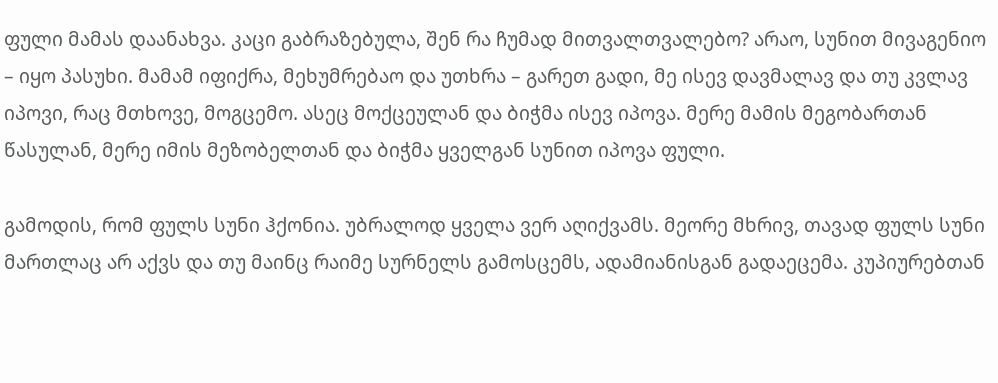ფული მამას დაანახვა. კაცი გაბრაზებულა, შენ რა ჩუმად მითვალთვალებო? არაო, სუნით მივაგენიო – იყო პასუხი. მამამ იფიქრა, მეხუმრებაო და უთხრა – გარეთ გადი, მე ისევ დავმალავ და თუ კვლავ იპოვი, რაც მთხოვე, მოგცემო. ასეც მოქცეულან და ბიჭმა ისევ იპოვა. მერე მამის მეგობართან წასულან, მერე იმის მეზობელთან და ბიჭმა ყველგან სუნით იპოვა ფული.

გამოდის, რომ ფულს სუნი ჰქონია. უბრალოდ ყველა ვერ აღიქვამს. მეორე მხრივ, თავად ფულს სუნი მართლაც არ აქვს და თუ მაინც რაიმე სურნელს გამოსცემს, ადამიანისგან გადაეცემა. კუპიურებთან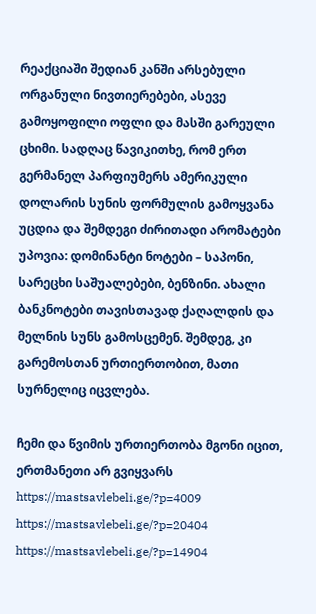რეაქციაში შედიან კანში არსებული ორგანული ნივთიერებები, ასევე გამოყოფილი ოფლი და მასში გარეული ცხიმი. სადღაც წავიკითხე, რომ ერთ გერმანელ პარფიუმერს ამერიკული დოლარის სუნის ფორმულის გამოყვანა უცდია და შემდეგი ძირითადი არომატები უპოვია: დომინანტი ნოტები – საპონი, სარეცხი საშუალებები, ბენზინი. ახალი ბანკნოტები თავისთავად ქაღალდის და მელნის სუნს გამოსცემენ. შემდეგ, კი გარემოსთან ურთიერთობით, მათი სურნელიც იცვლება.

ჩემი და წვიმის ურთიერთობა მგონი იცით, ერთმანეთი არ გვიყვარს https://mastsavlebeli.ge/?p=4009 https://mastsavlebeli.ge/?p=20404 https://mastsavlebeli.ge/?p=14904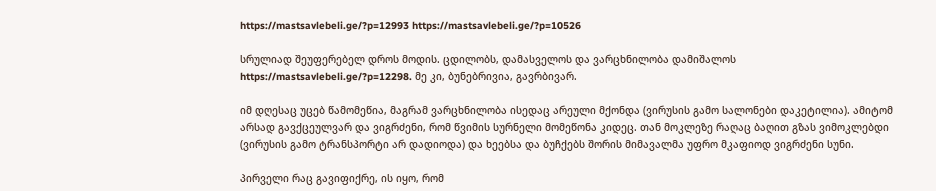https://mastsavlebeli.ge/?p=12993 https://mastsavlebeli.ge/?p=10526

სრულიად შეუფერებელ დროს მოდის. ცდილობს, დამასველოს და ვარცხნილობა დამიშალოს https://mastsavlebeli.ge/?p=12298. მე კი, ბუნებრივია, გავრბივარ.

იმ დღესაც უცებ წამომეწია, მაგრამ ვარცხნილობა ისედაც არეული მქონდა (ვირუსის გამო სალონები დაკეტილია). ამიტომ არსად გავქცეულვარ და ვიგრძენი, რომ წვიმის სურნელი მომეწონა კიდეც. თან მოკლეზე რაღაც ბაღით გზას ვიმოკლებდი (ვირუსის გამო ტრანსპორტი არ დადიოდა) და ხეებსა და ბუჩქებს შორის მიმავალმა უფრო მკაფიოდ ვიგრძენი სუნი.

პირველი რაც გავიფიქრე, ის იყო, რომ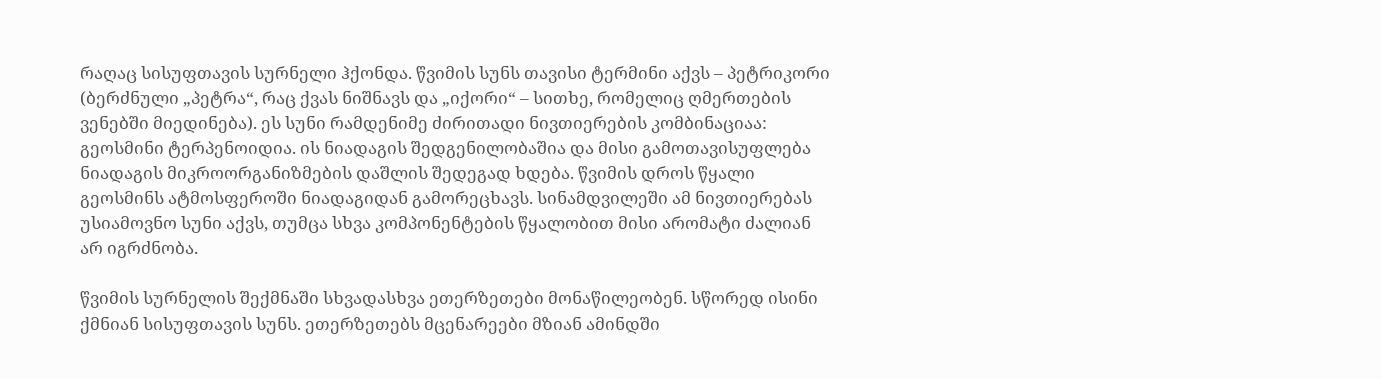რაღაც სისუფთავის სურნელი ჰქონდა. წვიმის სუნს თავისი ტერმინი აქვს – პეტრიკორი (ბერძნული „პეტრა“, რაც ქვას ნიშნავს და „იქორი“ – სითხე, რომელიც ღმერთების ვენებში მიედინება). ეს სუნი რამდენიმე ძირითადი ნივთიერების კომბინაციაა: გეოსმინი ტერპენოიდია. ის ნიადაგის შედგენილობაშია და მისი გამოთავისუფლება ნიადაგის მიკროორგანიზმების დაშლის შედეგად ხდება. წვიმის დროს წყალი გეოსმინს ატმოსფეროში ნიადაგიდან გამორეცხავს. სინამდვილეში ამ ნივთიერებას უსიამოვნო სუნი აქვს, თუმცა სხვა კომპონენტების წყალობით მისი არომატი ძალიან არ იგრძნობა.

წვიმის სურნელის შექმნაში სხვადასხვა ეთერზეთები მონაწილეობენ. სწორედ ისინი ქმნიან სისუფთავის სუნს. ეთერზეთებს მცენარეები მზიან ამინდში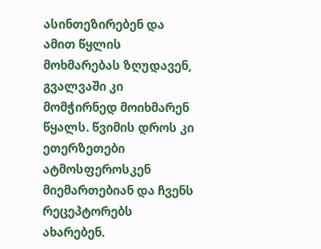ასინთეზირებენ და ამით წყლის მოხმარებას ზღუდავენ, გვალვაში კი მომჭირნედ მოიხმარენ წყალს. წვიმის დროს კი ეთერზეთები ატმოსფეროსკენ მიემართებიან და ჩვენს რეცეპტორებს ახარებენ.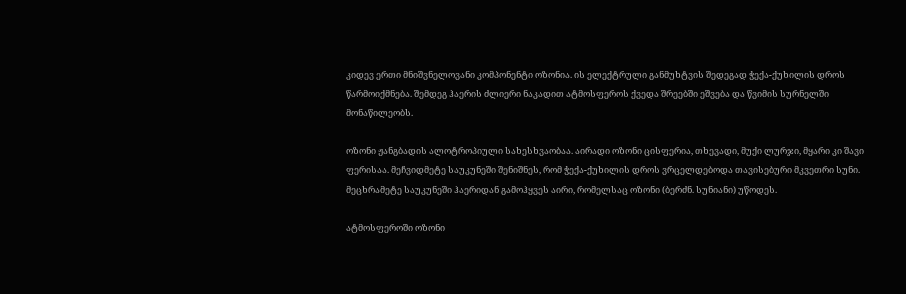კიდევ ერთი მნიშვნელოვანი კომპონენტი ოზონია. ის ელექტრული განმუხტვის შედეგად ჭექა-ქუხილის დროს წარმოიქმნება. შემდეგ ჰაერის ძლიერი ნაკადით ატმოსფეროს ქვედა შრეებში ეშვება და წვიმის სურნელში მონაწილეობს.

ოზონი ჟანგბადის ალოტროპიული სახესხვაობაა. აირადი ოზონი ცისფერია, თხევადი, მუქი ლურჯი, მყარი კი შავი ფერისაა. მეჩვიდმეტე საუკუნეში შენიშნეს, რომ ჭექა-ქუხილის დროს ვრცელდებოდა თავისებური მკვეთრი სუნი. მეცხრამეტე საუკუნეში ჰაერიდან გამოჰყვეს აირი, რომელსაც ოზონი (ბერძნ. სუნიანი) უწოდეს.

ატმოსფეროში ოზონი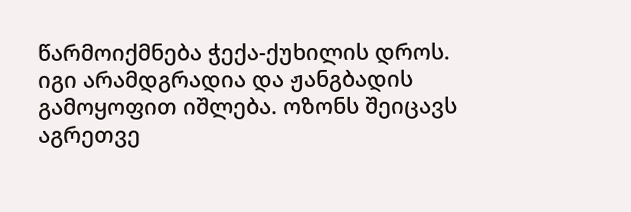წარმოიქმნება ჭექა-ქუხილის დროს. იგი არამდგრადია და ჟანგბადის გამოყოფით იშლება. ოზონს შეიცავს აგრეთვე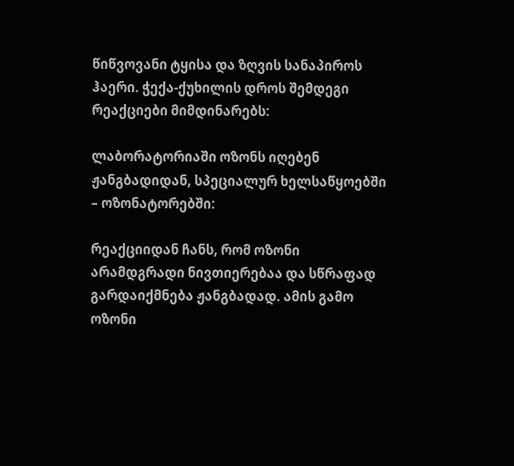წიწვოვანი ტყისა და ზღვის სანაპიროს ჰაერი. ჭექა-ქუხილის დროს შემდეგი რეაქციები მიმდინარებს:

ლაბორატორიაში ოზონს იღებენ ჟანგბადიდან, სპეციალურ ხელსაწყოებში – ოზონატორებში:

რეაქციიდან ჩანს, რომ ოზონი არამდგრადი ნივთიერებაა და სწრაფად გარდაიქმნება ჟანგბადად. ამის გამო ოზონი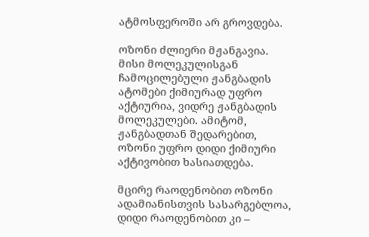ატმოსფეროში არ გროვდება.

ოზონი ძლიერი მჟანგავია. მისი მოლეკულისგან ჩამოცილებული ჟანგბადის ატომები ქიმიურად უფრო აქტიურია, ვიდრე ჟანგბადის მოლეკულები. ამიტომ, ჟანგბადთან შედარებით, ოზონი უფრო დიდი ქიმიური აქტივობით ხასიათდება.

მცირე რაოდენობით ოზონი ადამიანისთვის სასარგებლოა, დიდი რაოდენობით კი –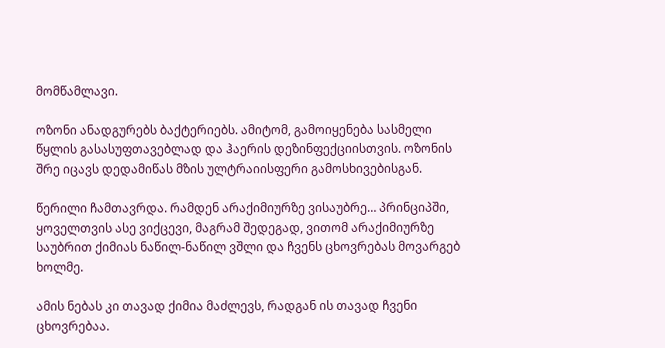მომწამლავი.

ოზონი ანადგურებს ბაქტერიებს. ამიტომ, გამოიყენება სასმელი წყლის გასასუფთავებლად და ჰაერის დეზინფექციისთვის. ოზონის შრე იცავს დედამიწას მზის ულტრაიისფერი გამოსხივებისგან.

წერილი ჩამთავრდა. რამდენ არაქიმიურზე ვისაუბრე… პრინციპში, ყოველთვის ასე ვიქცევი, მაგრამ შედეგად, ვითომ არაქიმიურზე საუბრით ქიმიას ნაწილ-ნაწილ ვშლი და ჩვენს ცხოვრებას მოვარგებ ხოლმე.

ამის ნებას კი თავად ქიმია მაძლევს, რადგან ის თავად ჩვენი ცხოვრებაა.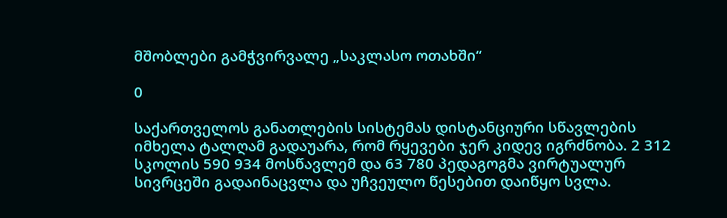მშობლები გამჭვირვალე „საკლასო ოთახში“

0

საქართველოს განათლების სისტემას დისტანციური სწავლების იმხელა ტალღამ გადაუარა, რომ რყევები ჯერ კიდევ იგრძნობა. 2 312 სკოლის 590 934 მოსწავლემ და 63 780 პედაგოგმა ვირტუალურ სივრცეში გადაინაცვლა და უჩვეულო წესებით დაიწყო სვლა.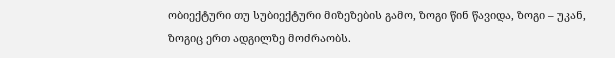ობიექტური თუ სუბიექტური მიზეზების გამო, ზოგი წინ წავიდა, ზოგი – უკან, ზოგიც ერთ ადგილზე მოძრაობს.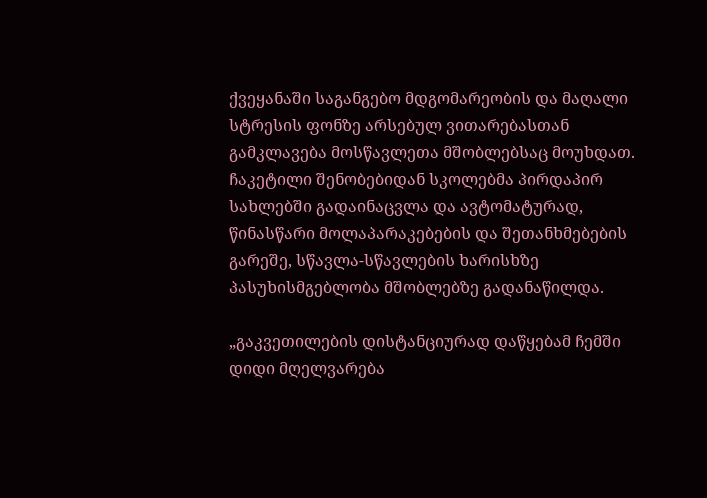ქვეყანაში საგანგებო მდგომარეობის და მაღალი სტრესის ფონზე არსებულ ვითარებასთან გამკლავება მოსწავლეთა მშობლებსაც მოუხდათ. ჩაკეტილი შენობებიდან სკოლებმა პირდაპირ სახლებში გადაინაცვლა და ავტომატურად, წინასწარი მოლაპარაკებების და შეთანხმებების გარეშე, სწავლა-სწავლების ხარისხზე პასუხისმგებლობა მშობლებზე გადანაწილდა.

„გაკვეთილების დისტანციურად დაწყებამ ჩემში დიდი მღელვარება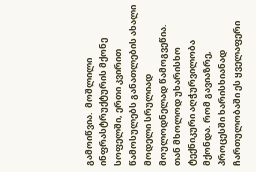გამოიწვია.  მოშლილი ინფრასტრუქტურის მქონე სოფელში, ერთი კვირით წამოსულებს განათლების ახალი მოდელი სრულიად მოულოდნელად წამოგვეწია. თან მხოლოდ უხარისხო ტექნიკური აღჭურვილობა მქონდა. რომ გავიაზრე, პროცესში ხარისხიანად ჩართულობაში ეს ყველაფერი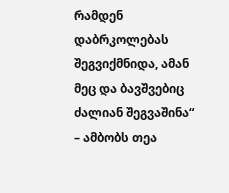რამდენ დაბრკოლებას შეგვიქმნიდა, ამან მეც და ბავშვებიც ძალიან შეგვაშინა“ – ამბობს თეა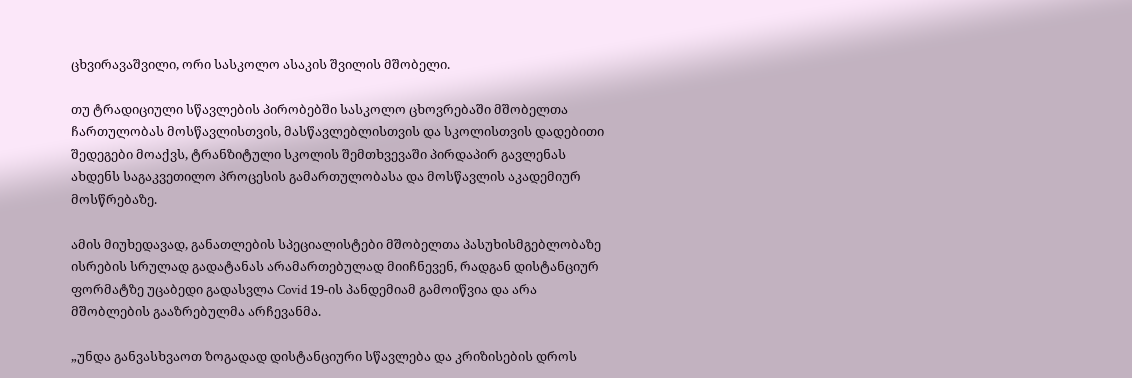ცხვირავაშვილი, ორი სასკოლო ასაკის შვილის მშობელი.

თუ ტრადიციული სწავლების პირობებში სასკოლო ცხოვრებაში მშობელთა ჩართულობას მოსწავლისთვის, მასწავლებლისთვის და სკოლისთვის დადებითი შედეგები მოაქვს, ტრანზიტული სკოლის შემთხვევაში პირდაპირ გავლენას ახდენს საგაკვეთილო პროცესის გამართულობასა და მოსწავლის აკადემიურ მოსწრებაზე.

ამის მიუხედავად, განათლების სპეციალისტები მშობელთა პასუხისმგებლობაზე ისრების სრულად გადატანას არამართებულად მიიჩნევენ, რადგან დისტანციურ ფორმატზე უცაბედი გადასვლა Covid 19-ის პანდემიამ გამოიწვია და არა მშობლების გააზრებულმა არჩევანმა.

„უნდა განვასხვაოთ ზოგადად დისტანციური სწავლება და კრიზისების დროს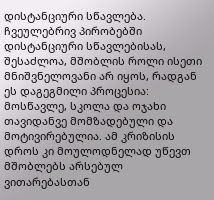დისტანციური სწავლება. ჩვეულებრივ პირობებში დისტანციური სწავლებისას, შესაძლოა, მშობლის როლი ისეთი მნიშვნელოვანი არ იყოს, რადგან  ეს დაგეგმილი პროცესია: მოსწავლე, სკოლა და ოჯახი თავიდანვე მომზადებული და მოტივირებულია. ამ კრიზისის დროს კი მოულოდნელად უწევთ მშობლებს არსებულ ვითარებასთან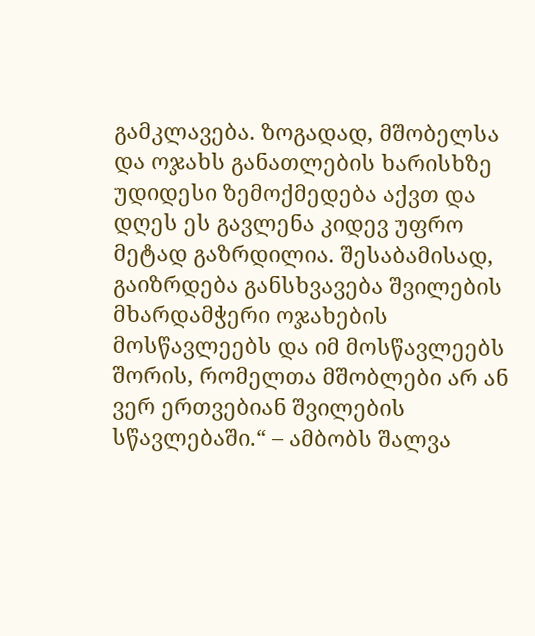გამკლავება. ზოგადად, მშობელსა და ოჯახს განათლების ხარისხზე უდიდესი ზემოქმედება აქვთ და დღეს ეს გავლენა კიდევ უფრო მეტად გაზრდილია. შესაბამისად, გაიზრდება განსხვავება შვილების მხარდამჭერი ოჯახების მოსწავლეებს და იმ მოსწავლეებს შორის, რომელთა მშობლები არ ან ვერ ერთვებიან შვილების სწავლებაში.“ – ამბობს შალვა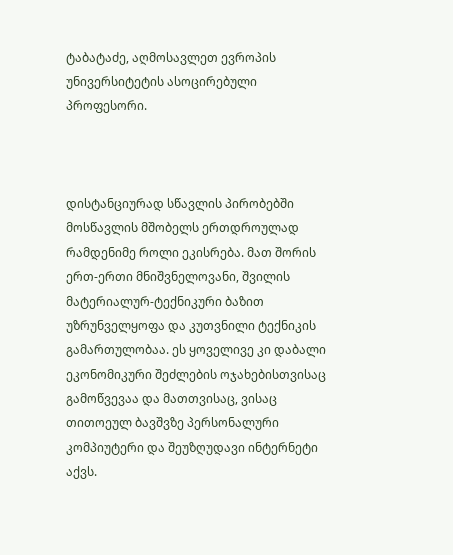ტაბატაძე, აღმოსავლეთ ევროპის უნივერსიტეტის ასოცირებული პროფესორი.



დისტანციურად სწავლის პირობებში მოსწავლის მშობელს ერთდროულად რამდენიმე როლი ეკისრება. მათ შორის ერთ-ერთი მნიშვნელოვანი, შვილის მატერიალურ-ტექნიკური ბაზით უზრუნველყოფა და კუთვნილი ტექნიკის გამართულობაა. ეს ყოველივე კი დაბალი ეკონომიკური შეძლების ოჯახებისთვისაც გამოწვევაა და მათთვისაც, ვისაც თითოეულ ბავშვზე პერსონალური კომპიუტერი და შეუზღუდავი ინტერნეტი აქვს.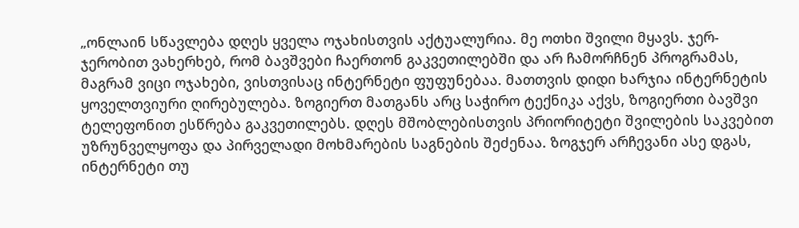„ონლაინ სწავლება დღეს ყველა ოჯახისთვის აქტუალურია. მე ოთხი შვილი მყავს. ჯერ-ჯერობით ვახერხებ, რომ ბავშვები ჩაერთონ გაკვეთილებში და არ ჩამორჩნენ პროგრამას, მაგრამ ვიცი ოჯახები, ვისთვისაც ინტერნეტი ფუფუნებაა. მათთვის დიდი ხარჯია ინტერნეტის ყოველთვიური ღირებულება. ზოგიერთ მათგანს არც საჭირო ტექნიკა აქვს, ზოგიერთი ბავშვი ტელეფონით ესწრება გაკვეთილებს. დღეს მშობლებისთვის პრიორიტეტი შვილების საკვებით უზრუნველყოფა და პირველადი მოხმარების საგნების შეძენაა. ზოგჯერ არჩევანი ასე დგას, ინტერნეტი თუ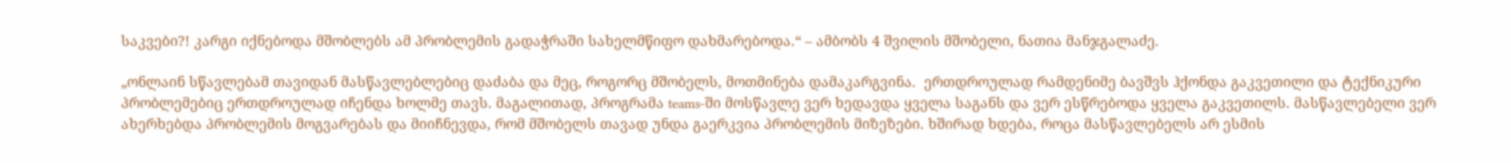საკვები?! კარგი იქნებოდა მშობლებს ამ პრობლემის გადაჭრაში სახელმწიფო დახმარებოდა.“ – ამბობს 4 შვილის მშობელი, ნათია მანჯგალაძე.

„ონლაინ სწავლებამ თავიდან მასწავლებლებიც დაძაბა და მეც, როგორც მშობელს, მოთმინება დამაკარგვინა.  ერთდროულად რამდენიმე ბავშვს ჰქონდა გაკვეთილი და ტექნიკური პრობლემებიც ერთდროულად იჩენდა ხოლმე თავს. მაგალითად, პროგრამა teams-ში მოსწავლე ვერ ხედავდა ყველა საგანს და ვერ ესწრებოდა ყველა გაკვეთილს. მასწავლებელი ვერ ახერხებდა პრობლემის მოგვარებას და მიიჩნევდა, რომ მშობელს თავად უნდა გაერკვია პრობლემის მიზეზები. ხშირად ხდება, როცა მასწავლებელს არ ესმის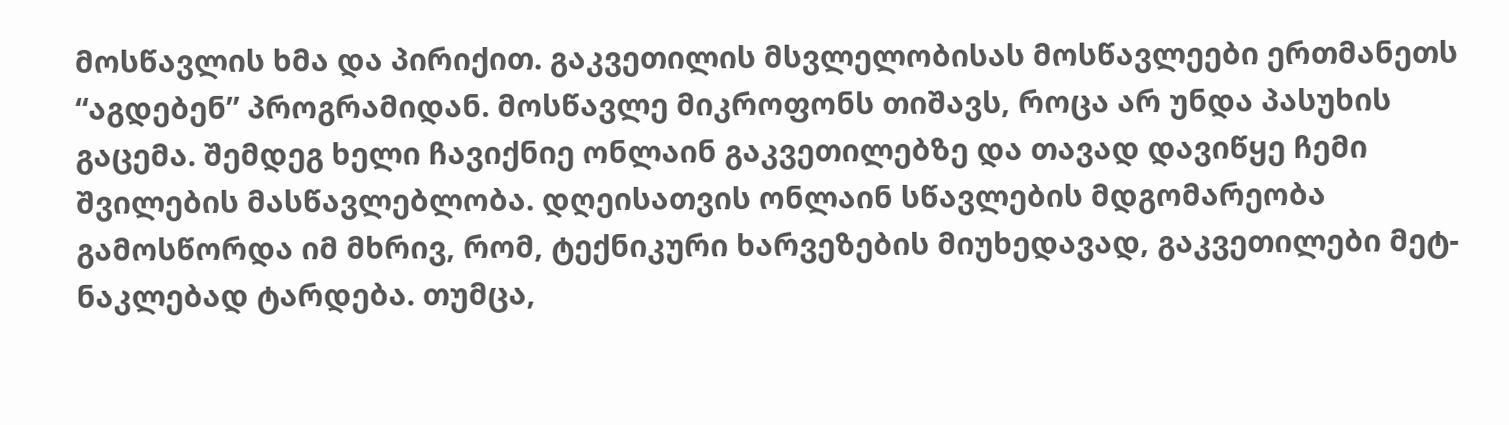მოსწავლის ხმა და პირიქით. გაკვეთილის მსვლელობისას მოსწავლეები ერთმანეთს “აგდებენ” პროგრამიდან. მოსწავლე მიკროფონს თიშავს, როცა არ უნდა პასუხის გაცემა. შემდეგ ხელი ჩავიქნიე ონლაინ გაკვეთილებზე და თავად დავიწყე ჩემი შვილების მასწავლებლობა. დღეისათვის ონლაინ სწავლების მდგომარეობა გამოსწორდა იმ მხრივ, რომ, ტექნიკური ხარვეზების მიუხედავად, გაკვეთილები მეტ-ნაკლებად ტარდება. თუმცა,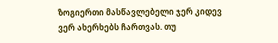ზოგიერთი მასწავლებელი ჯერ კიდევ ვერ ახერხებს ჩართვას. თუ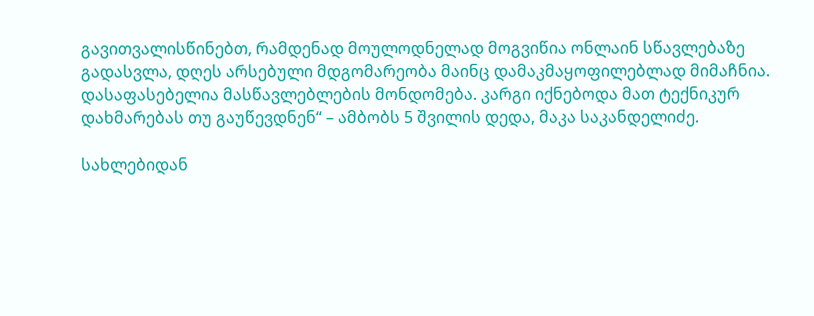გავითვალისწინებთ, რამდენად მოულოდნელად მოგვიწია ონლაინ სწავლებაზე გადასვლა, დღეს არსებული მდგომარეობა მაინც დამაკმაყოფილებლად მიმაჩნია. დასაფასებელია მასწავლებლების მონდომება. კარგი იქნებოდა მათ ტექნიკურ დახმარებას თუ გაუწევდნენ“ – ამბობს 5 შვილის დედა, მაკა საკანდელიძე.

სახლებიდან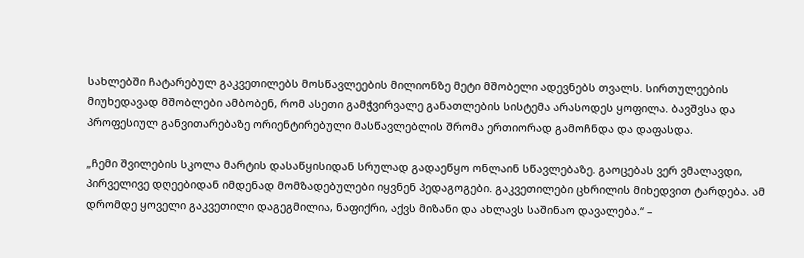სახლებში ჩატარებულ გაკვეთილებს მოსწავლეების მილიონზე მეტი მშობელი ადევნებს თვალს. სირთულეების მიუხედავად მშობლები ამბობენ, რომ ასეთი გამჭვირვალე განათლების სისტემა არასოდეს ყოფილა. ბავშვსა და პროფესიულ განვითარებაზე ორიენტირებული მასწავლებლის შრომა ერთიორად გამოჩნდა და დაფასდა.

„ჩემი შვილების სკოლა მარტის დასაწყისიდან სრულად გადაეწყო ონლაინ სწავლებაზე. გაოცებას ვერ ვმალავდი, პირველივე დღეებიდან იმდენად მომზადებულები იყვნენ პედაგოგები. გაკვეთილები ცხრილის მიხედვით ტარდება. ამ დრომდე ყოველი გაკვეთილი დაგეგმილია, ნაფიქრი, აქვს მიზანი და ახლავს საშინაო დავალება.“ –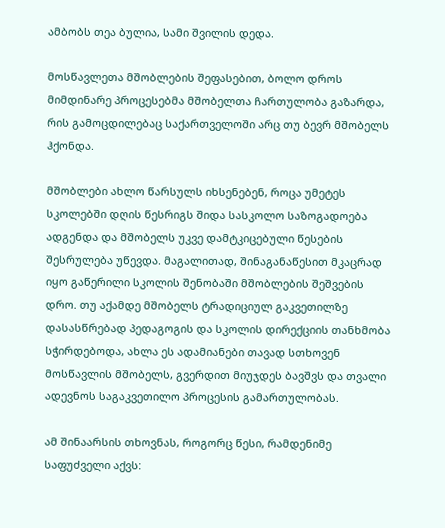ამბობს თეა ბულია, სამი შვილის დედა.

მოსწავლეთა მშობლების შეფასებით, ბოლო დროს მიმდინარე პროცესებმა მშობელთა ჩართულობა გაზარდა, რის გამოცდილებაც საქართველოში არც თუ ბევრ მშობელს ჰქონდა.

მშობლები ახლო წარსულს იხსენებენ, როცა უმეტეს სკოლებში დღის წესრიგს შიდა სასკოლო საზოგადოება ადგენდა და მშობელს უკვე დამტკიცებული წესების შესრულება უწევდა. მაგალითად, შინაგანაწესით მკაცრად იყო გაწერილი სკოლის შენობაში მშობლების შეშვების დრო. თუ აქამდე მშობელს ტრადიციულ გაკვეთილზე დასასწრებად პედაგოგის და სკოლის დირექციის თანხმობა სჭირდებოდა, ახლა ეს ადამიანები თავად სთხოვენ მოსწავლის მშობელს, გვერდით მიუჯდეს ბავშვს და თვალი ადევნოს საგაკვეთილო პროცესის გამართულობას.

ამ შინაარსის თხოვნას, როგორც წესი, რამდენიმე საფუძველი აქვს: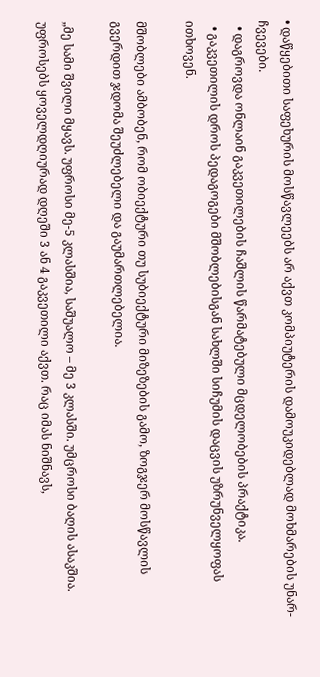• დაწყებითი საფეხურის მოსწავლეებს არ აქვთ კომპიუტერის დამოუკიდებლად მოხმარების უნარ-ჩვევები.
  • დაგროვდა ონლაინ გაკვეთილების ჩაშლის წარმატებული მცდელობების პრაქტიკა.
  • გაკვეთილის დროს პედაგოგები მშობლებისგან სახლში სიჩუმის დაცვის უზრუნველყოფას ითხოვენ.

მშობლები ამბობენ, რომ ობიექტური თუ სუბიექტური მიზეზების გამო, ზოგჯერ მოსწავლის გვერდით ჯდომა შეუძლებელი და გაუმართლებელია.

„მე სამი შვილი მყავს. უფროსი მე-5 კლასშია, საშუალო – მე 3 კლასში. უმცროსი ბაღის ასაკშია. უფროსებს ყოველდღიურად დღეში 3 ან 4 გაკვეთილი აქვთ. რაც იმას ნიშნავს,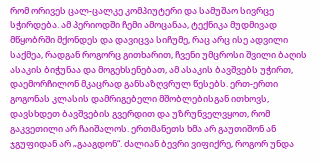რომ ორივეს ცალ-ცალკე კომპიუტერი და სამუშაო სივრცე სჭირდება. ამ პერიოდში ჩემი ამოცანაა, ტექნიკა მუდმივად მწყობრში მქონდეს და დავიცვა სიჩუმე, რაც არც ისე ადვილი საქმეა, რადგან როგორც გითხარით, ჩვენი უმცროსი შვილი ბაღის ასაკის ბიჭუნაა და მოგეხსენებათ, ამ ასაკის ბავშვებს უჭირთ, დაემორჩილონ მკაცრად განსაზღვრულ წესებს. ერთ-ერთი გოგონას კლასის დამრიგებელი მშობლებისგან ითხოვს, დავსხდეთ ბავშვების გვერდით და უზრუნველვყოთ, რომ გაკვეთილი არ ჩაიშალოს. ერთმანეთს ხმა არ გაუთიშონ ან ჯგუფიდან არ „გააგდონ“. ძალიან ბევრი ვიფიქრე, როგორ უნდა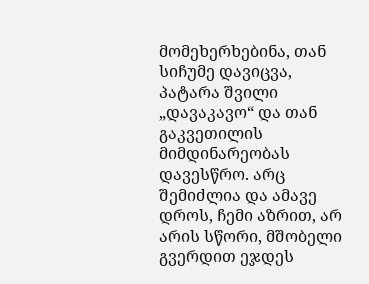მომეხერხებინა, თან სიჩუმე დავიცვა, პატარა შვილი „დავაკავო“ და თან გაკვეთილის მიმდინარეობას დავესწრო. არც შემიძლია და ამავე დროს, ჩემი აზრით, არ არის სწორი, მშობელი გვერდით ეჯდეს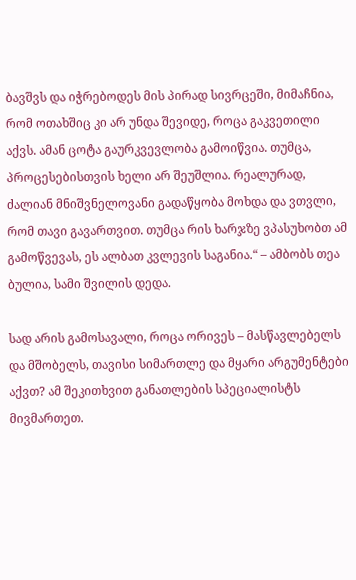ბავშვს და იჭრებოდეს მის პირად სივრცეში, მიმაჩნია, რომ ოთახშიც კი არ უნდა შევიდე, როცა გაკვეთილი აქვს. ამან ცოტა გაურკვევლობა გამოიწვია. თუმცა, პროცესებისთვის ხელი არ შეუშლია. რეალურად, ძალიან მნიშვნელოვანი გადაწყობა მოხდა და ვთვლი, რომ თავი გავართვით. თუმცა რის ხარჯზე ვპასუხობთ ამ გამოწვევას, ეს ალბათ კვლევის საგანია.“ – ამბობს თეა ბულია, სამი შვილის დედა.

სად არის გამოსავალი, როცა ორივეს – მასწავლებელს და მშობელს, თავისი სიმართლე და მყარი არგუმენტები აქვთ? ამ შეკითხვით განათლების სპეციალისტს მივმართეთ.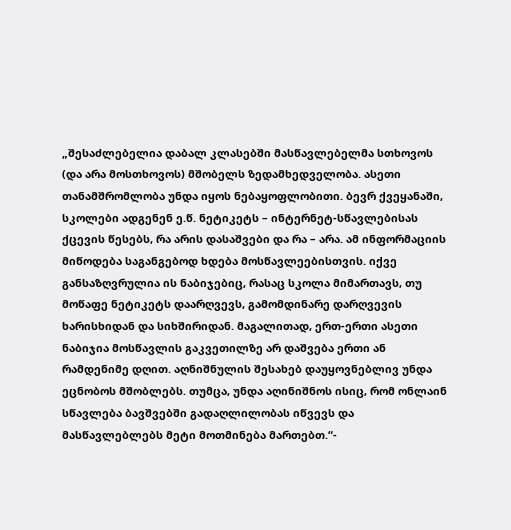„შესაძლებელია დაბალ კლასებში მასწავლებელმა სთხოვოს (და არა მოსთხოვოს) მშობელს ზედამხედველობა. ასეთი თანამშრომლობა უნდა იყოს ნებაყოფლობითი. ბევრ ქვეყანაში, სკოლები ადგენენ ე.წ. ნეტიკეტს – ინტერნეტ-სწავლებისას ქცევის წესებს, რა არის დასაშვები და რა – არა. ამ ინფორმაციის მიწოდება საგანგებოდ ხდება მოსწავლეებისთვის. იქვე განსაზღვრულია ის ნაბიჯებიც, რასაც სკოლა მიმართავს, თუ მოწაფე ნეტიკეტს დაარღვევს, გამომდინარე დარღვევის ხარისხიდან და სიხშირიდან. მაგალითად, ერთ-ერთი ასეთი ნაბიჯია მოსწავლის გაკვეთილზე არ დაშვება ერთი ან რამდენიმე დღით. აღნიშნულის შესახებ დაუყოვნებლივ უნდა ეცნობოს მშობლებს. თუმცა, უნდა აღინიშნოს ისიც, რომ ონლაინ სწავლება ბავშვებში გადაღლილობას იწვევს და მასწავლებლებს მეტი მოთმინება მართებთ.“-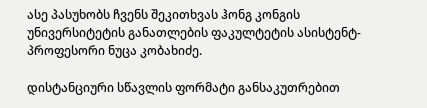ასე პასუხობს ჩვენს შეკითხვას ჰონგ კონგის უნივერსიტეტის განათლების ფაკულტეტის ასისტენტ-პროფესორი ნუცა კობახიძე.

დისტანციური სწავლის ფორმატი განსაკუთრებით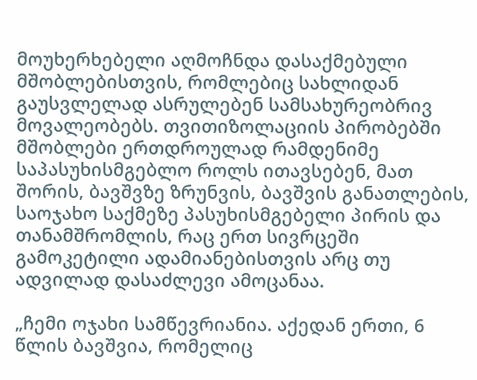მოუხერხებელი აღმოჩნდა დასაქმებული მშობლებისთვის, რომლებიც სახლიდან გაუსვლელად ასრულებენ სამსახურეობრივ მოვალეობებს. თვითიზოლაციის პირობებში მშობლები ერთდროულად რამდენიმე საპასუხისმგებლო როლს ითავსებენ, მათ შორის, ბავშვზე ზრუნვის, ბავშვის განათლების, საოჯახო საქმეზე პასუხისმგებელი პირის და თანამშრომლის, რაც ერთ სივრცეში გამოკეტილი ადამიანებისთვის არც თუ ადვილად დასაძლევი ამოცანაა.

„ჩემი ოჯახი სამწევრიანია. აქედან ერთი, 6 წლის ბავშვია, რომელიც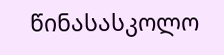წინასასკოლო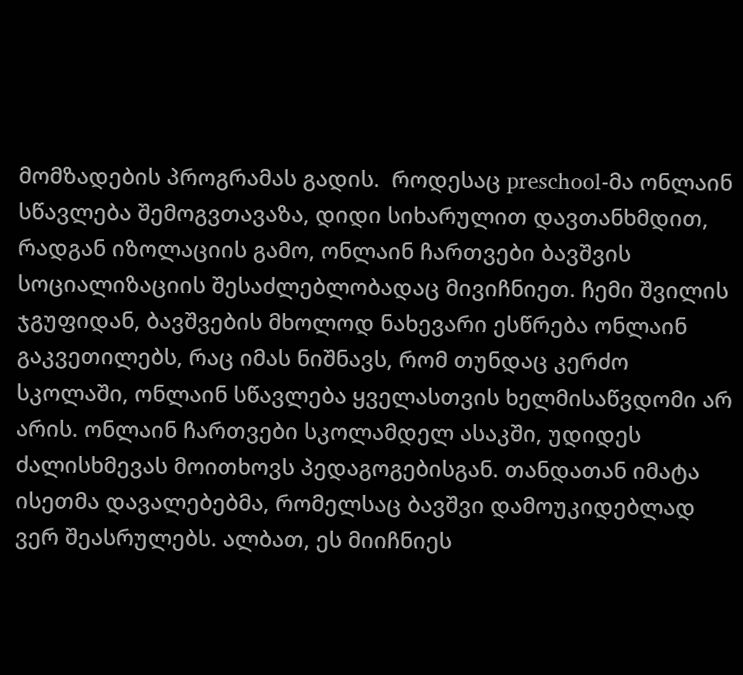მომზადების პროგრამას გადის.  როდესაც preschool-მა ონლაინ სწავლება შემოგვთავაზა, დიდი სიხარულით დავთანხმდით, რადგან იზოლაციის გამო, ონლაინ ჩართვები ბავშვის სოციალიზაციის შესაძლებლობადაც მივიჩნიეთ. ჩემი შვილის ჯგუფიდან, ბავშვების მხოლოდ ნახევარი ესწრება ონლაინ გაკვეთილებს, რაც იმას ნიშნავს, რომ თუნდაც კერძო სკოლაში, ონლაინ სწავლება ყველასთვის ხელმისაწვდომი არ არის. ონლაინ ჩართვები სკოლამდელ ასაკში, უდიდეს ძალისხმევას მოითხოვს პედაგოგებისგან. თანდათან იმატა ისეთმა დავალებებმა, რომელსაც ბავშვი დამოუკიდებლად ვერ შეასრულებს. ალბათ, ეს მიიჩნიეს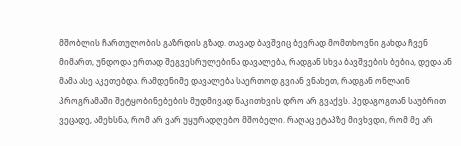მშობლის ჩართულობის გაზრდის გზად. თავად ბავშვიც ბევრად მომთხოვნი გახდა ჩვენ მიმართ, უნდოდა ერთად შეგვესრულებინა დავალება, რადგან სხვა ბავშვების ბებია, დედა ან მამა ასე აკეთებდა. რამდენიმე დავალება საერთოდ გვიან ვნახეთ, რადგან ონლაინ პროგრამაში შეტყობინებების მუდმივად წაკითხვის დრო არ გვაქვს. პედაგოგთან საუბრით ვეცადე, ამეხსნა, რომ არ ვარ უყურადღებო მშობელი. რაღაც ეტაპზე მივხვდი, რომ მე არ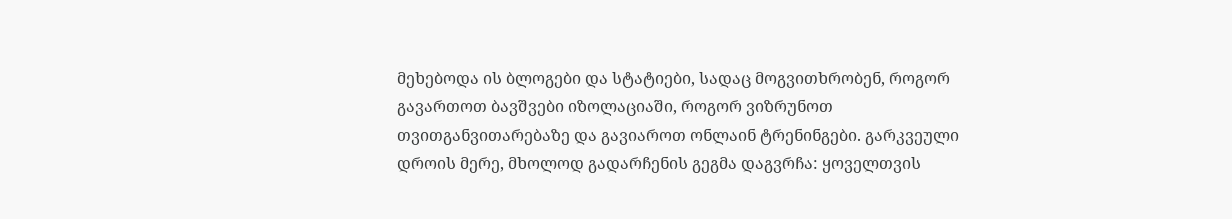მეხებოდა ის ბლოგები და სტატიები, სადაც მოგვითხრობენ, როგორ გავართოთ ბავშვები იზოლაციაში, როგორ ვიზრუნოთ თვითგანვითარებაზე და გავიაროთ ონლაინ ტრენინგები. გარკვეული დროის მერე, მხოლოდ გადარჩენის გეგმა დაგვრჩა: ყოველთვის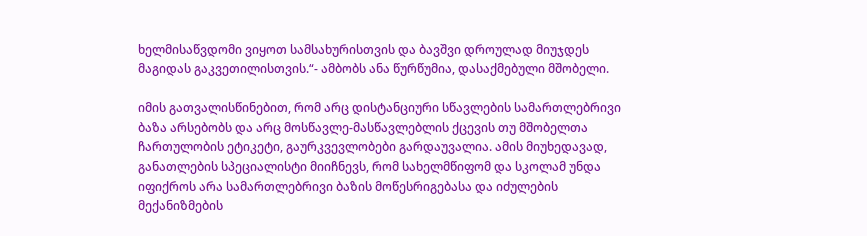ხელმისაწვდომი ვიყოთ სამსახურისთვის და ბავშვი დროულად მიუჯდეს მაგიდას გაკვეთილისთვის.“- ამბობს ანა წურწუმია, დასაქმებული მშობელი.

იმის გათვალისწინებით, რომ არც დისტანციური სწავლების სამართლებრივი ბაზა არსებობს და არც მოსწავლე-მასწავლებლის ქცევის თუ მშობელთა ჩართულობის ეტიკეტი, გაურკვევლობები გარდაუვალია. ამის მიუხედავად, განათლების სპეციალისტი მიიჩნევს, რომ სახელმწიფომ და სკოლამ უნდა იფიქროს არა სამართლებრივი ბაზის მოწესრიგებასა და იძულების მექანიზმების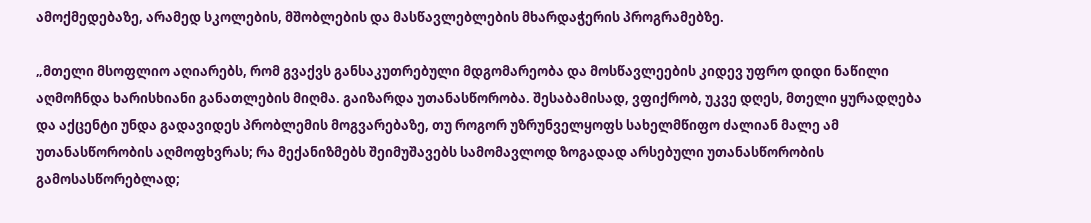ამოქმედებაზე, არამედ სკოლების, მშობლების და მასწავლებლების მხარდაჭერის პროგრამებზე.

„მთელი მსოფლიო აღიარებს, რომ გვაქვს განსაკუთრებული მდგომარეობა და მოსწავლეების კიდევ უფრო დიდი ნაწილი აღმოჩნდა ხარისხიანი განათლების მიღმა. გაიზარდა უთანასწორობა. შესაბამისად, ვფიქრობ, უკვე დღეს, მთელი ყურადღება და აქცენტი უნდა გადავიდეს პრობლემის მოგვარებაზე, თუ როგორ უზრუნველყოფს სახელმწიფო ძალიან მალე ამ უთანასწორობის აღმოფხვრას; რა მექანიზმებს შეიმუშავებს სამომავლოდ ზოგადად არსებული უთანასწორობის გამოსასწორებლად;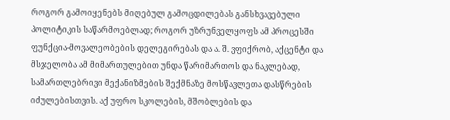როგორ გამოიყენებს მიღებულ გამოცდილებას განსხვავებული პოლიტიკის საწარმოებლად; როგორ უზრუნველყოფს ამ პროცესში ფუნქცია-მოვალეობების დელეგირებას და ა. შ. ვფიქრობ, აქცენტი და მსჯელობა ამ მიმართულებით უნდა წარიმართოს და ნაკლებად, სამართლებრივი მექანიზმების შექმნაზე მოსწავლეთა დასწრების იძულებისთვის. აქ უფრო სკოლების, მშობლების და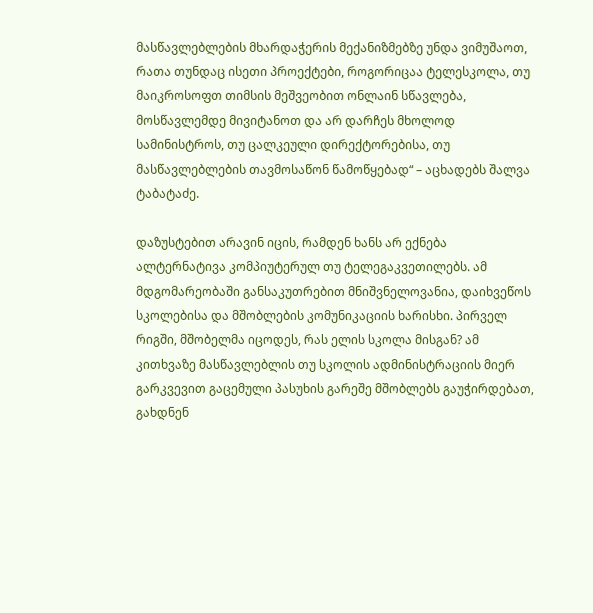მასწავლებლების მხარდაჭერის მექანიზმებზე უნდა ვიმუშაოთ, რათა თუნდაც ისეთი პროექტები, როგორიცაა ტელესკოლა, თუ მაიკროსოფთ თიმსის მეშვეობით ონლაინ სწავლება, მოსწავლემდე მივიტანოთ და არ დარჩეს მხოლოდ სამინისტროს, თუ ცალკეული დირექტორებისა, თუ მასწავლებლების თავმოსაწონ წამოწყებად“ – აცხადებს შალვა ტაბატაძე.

დაზუსტებით არავინ იცის, რამდენ ხანს არ ექნება ალტერნატივა კომპიუტერულ თუ ტელეგაკვეთილებს. ამ მდგომარეობაში განსაკუთრებით მნიშვნელოვანია, დაიხვეწოს სკოლებისა და მშობლების კომუნიკაციის ხარისხი. პირველ რიგში, მშობელმა იცოდეს, რას ელის სკოლა მისგან? ამ კითხვაზე მასწავლებლის თუ სკოლის ადმინისტრაციის მიერ გარკვევით გაცემული პასუხის გარეშე მშობლებს გაუჭირდებათ, გახდნენ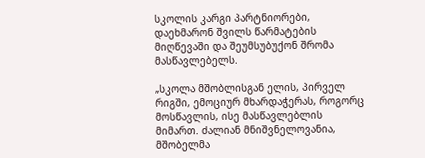სკოლის კარგი პარტნიორები, დაეხმარონ შვილს წარმატების მიღწევაში და შეუმსუბუქონ შრომა მასწავლებელს.

„სკოლა მშობლისგან ელის, პირველ რიგში, ემოციურ მხარდაჭერას, როგორც მოსწავლის, ისე მასწავლებლის მიმართ. ძალიან მნიშვნელოვანია, მშობელმა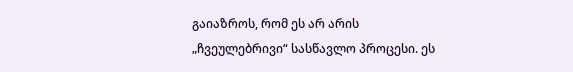გაიაზროს, რომ ეს არ არის „ჩვეულებრივი“ სასწავლო პროცესი. ეს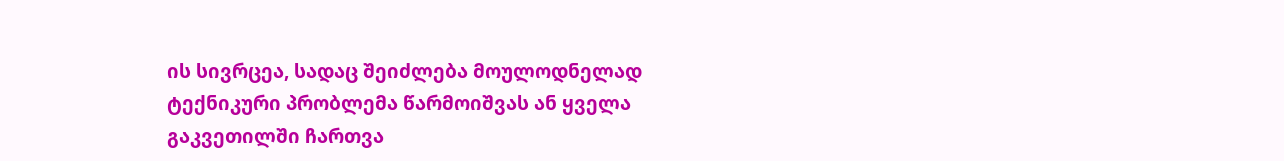ის სივრცეა, სადაც შეიძლება მოულოდნელად ტექნიკური პრობლემა წარმოიშვას ან ყველა გაკვეთილში ჩართვა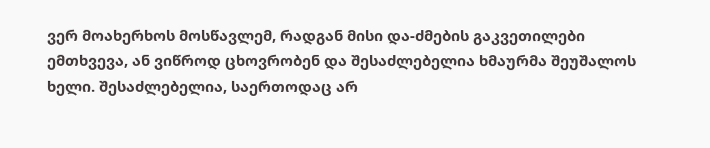ვერ მოახერხოს მოსწავლემ, რადგან მისი და-ძმების გაკვეთილები ემთხვევა, ან ვიწროდ ცხოვრობენ და შესაძლებელია ხმაურმა შეუშალოს ხელი. შესაძლებელია, საერთოდაც არ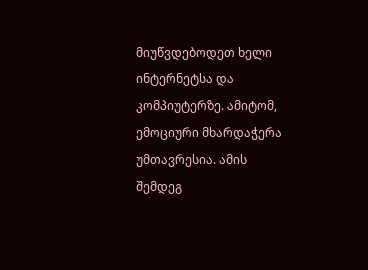მიუწვდებოდეთ ხელი ინტერნეტსა და კომპიუტერზე. ამიტომ, ემოციური მხარდაჭერა უმთავრესია. ამის შემდეგ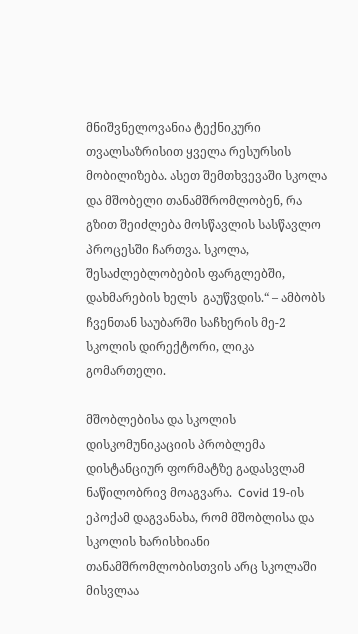მნიშვნელოვანია ტექნიკური თვალსაზრისით ყველა რესურსის მობილიზება. ასეთ შემთხვევაში სკოლა და მშობელი თანამშრომლობენ, რა გზით შეიძლება მოსწავლის სასწავლო პროცესში ჩართვა. სკოლა, შესაძლებლობების ფარგლებში, დახმარების ხელს  გაუწვდის.“ – ამბობს ჩვენთან საუბარში საჩხერის მე-2 სკოლის დირექტორი, ლიკა გომართელი.

მშობლებისა და სკოლის დისკომუნიკაციის პრობლემა დისტანციურ ფორმატზე გადასვლამ ნაწილობრივ მოაგვარა.  Covid 19-ის ეპოქამ დაგვანახა, რომ მშობლისა და სკოლის ხარისხიანი თანამშრომლობისთვის არც სკოლაში მისვლაა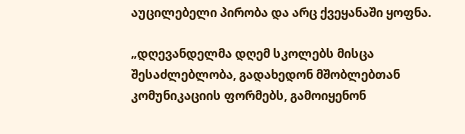აუცილებელი პირობა და არც ქვეყანაში ყოფნა.

„დღევანდელმა დღემ სკოლებს მისცა შესაძლებლობა, გადახედონ მშობლებთან კომუნიკაციის ფორმებს, გამოიყენონ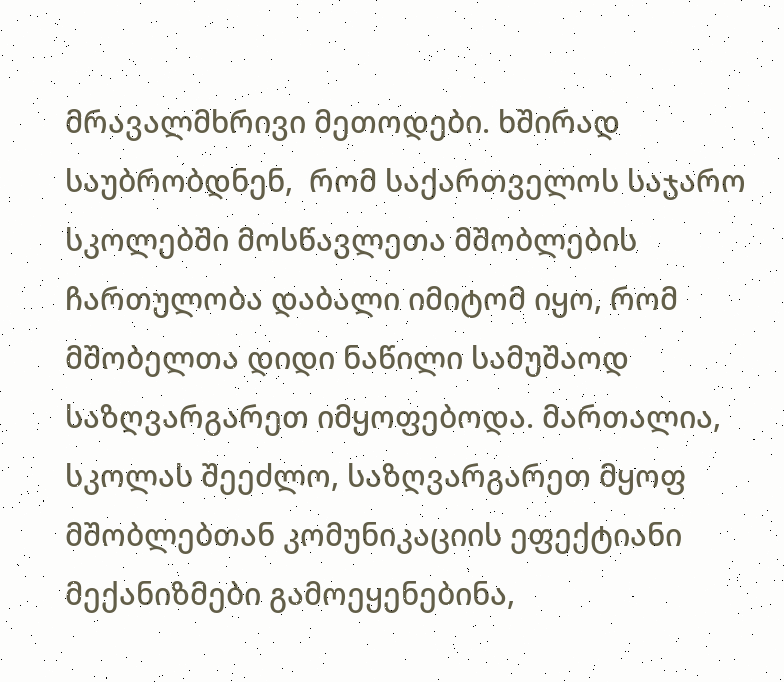მრავალმხრივი მეთოდები. ხშირად საუბრობდნენ,  რომ საქართველოს საჯარო სკოლებში მოსწავლეთა მშობლების ჩართულობა დაბალი იმიტომ იყო, რომ მშობელთა დიდი ნაწილი სამუშაოდ საზღვარგარეთ იმყოფებოდა. მართალია,  სკოლას შეეძლო, საზღვარგარეთ მყოფ მშობლებთან კომუნიკაციის ეფექტიანი მექანიზმები გამოეყენებინა,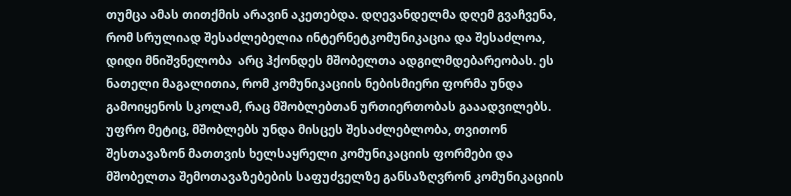თუმცა ამას თითქმის არავინ აკეთებდა. დღევანდელმა დღემ გვაჩვენა, რომ სრულიად შესაძლებელია ინტერნეტკომუნიკაცია და შესაძლოა, დიდი მნიშვნელობა  არც ჰქონდეს მშობელთა ადგილმდებარეობას. ეს ნათელი მაგალითია, რომ კომუნიკაციის ნებისმიერი ფორმა უნდა გამოიყენოს სკოლამ, რაც მშობლებთან ურთიერთობას გააადვილებს. უფრო მეტიც, მშობლებს უნდა მისცეს შესაძლებლობა, თვითონ შესთავაზონ მათთვის ხელსაყრელი კომუნიკაციის ფორმები და  მშობელთა შემოთავაზებების საფუძველზე განსაზღვრონ კომუნიკაციის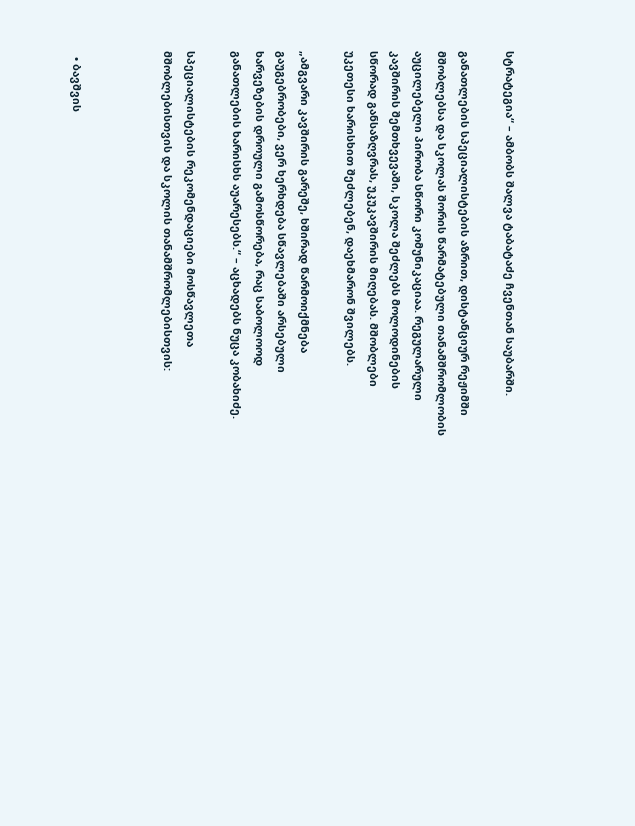სტრატეგია“ – ამბობს შალვა ტაბატაძე ჩვენთან საუბარში.

განათლების სპეციალისტების აზრით, დისტანციურ რეჟიმში მშობლებსა და სკოლას შორის წარმატებული თანამშრომლობის აუცილებელი პირობა სწორი კომუნიკაციაა. რეგულარული კავშირის შემთხვევაში, სკოლა შეძლებს მოლოდინების სწორად განსაზღვრას, უკუკავშირის მიღებას. მშობლები უკეთესი ხარისხით შეძლებენ, დაეხმარონ შვილებს.

„ამგვარი კავშირის გარეშე, ხშირად წარმოიქმნება გაუგებრობები, ვერ ხერხდება სწავლებაში არსებული ხარვეზების დროული გამოსწორება, რაც საბოლოოდ განათლების ხარისხს აუარესებს.“ – აცხადებს ნუცა კობახიძე.

სპეციალისტების რეკომენდაციები მოსწავლეთა მშობლებისთვის და სკოლის თანამშრომლებისთვის:



  • ბავშვის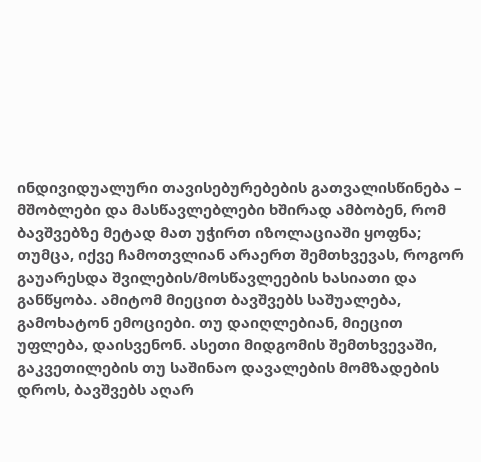ინდივიდუალური თავისებურებების გათვალისწინება – მშობლები და მასწავლებლები ხშირად ამბობენ, რომ ბავშვებზე მეტად მათ უჭირთ იზოლაციაში ყოფნა; თუმცა, იქვე ჩამოთვლიან არაერთ შემთხვევას, როგორ გაუარესდა შვილების/მოსწავლეების ხასიათი და განწყობა. ამიტომ მიეცით ბავშვებს საშუალება, გამოხატონ ემოციები. თუ დაიღლებიან, მიეცით უფლება, დაისვენონ. ასეთი მიდგომის შემთხვევაში, გაკვეთილების თუ საშინაო დავალების მომზადების დროს, ბავშვებს აღარ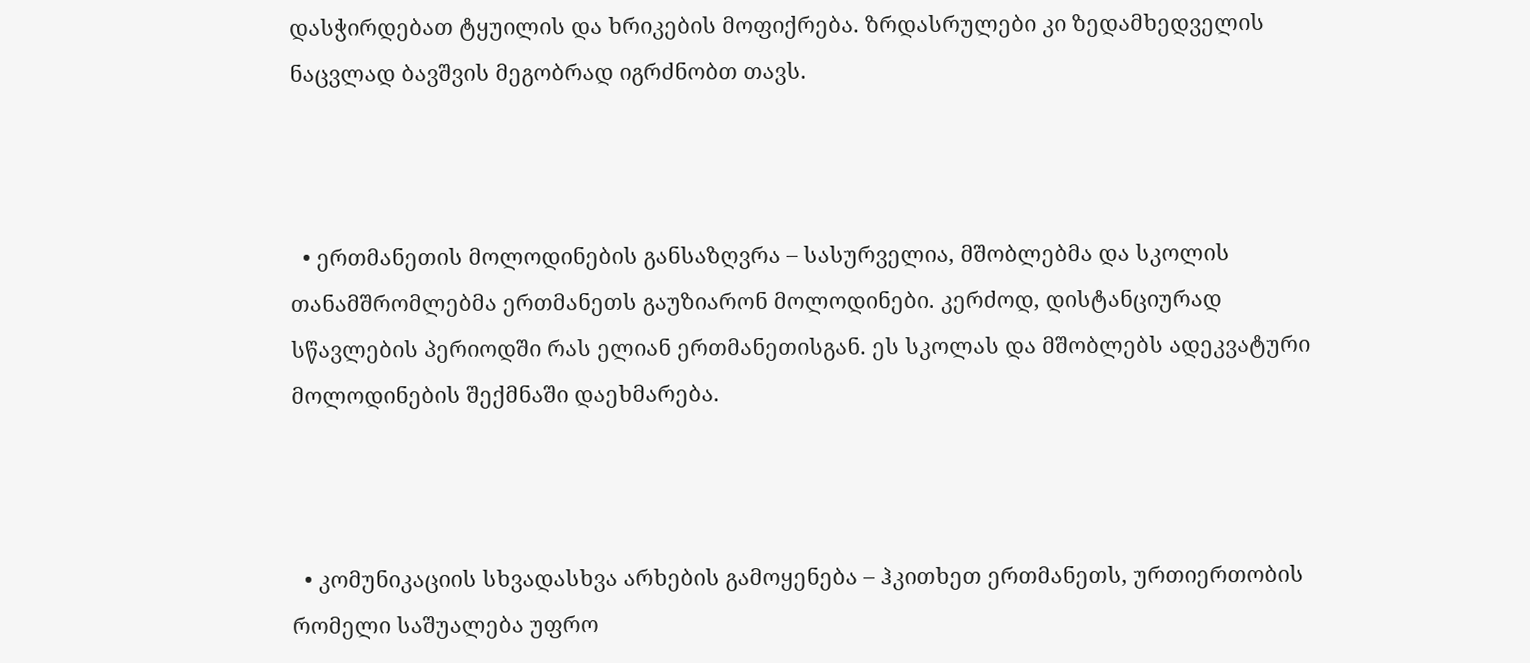დასჭირდებათ ტყუილის და ხრიკების მოფიქრება. ზრდასრულები კი ზედამხედველის ნაცვლად ბავშვის მეგობრად იგრძნობთ თავს.



  • ერთმანეთის მოლოდინების განსაზღვრა – სასურველია, მშობლებმა და სკოლის თანამშრომლებმა ერთმანეთს გაუზიარონ მოლოდინები. კერძოდ, დისტანციურად სწავლების პერიოდში რას ელიან ერთმანეთისგან. ეს სკოლას და მშობლებს ადეკვატური მოლოდინების შექმნაში დაეხმარება.



  • კომუნიკაციის სხვადასხვა არხების გამოყენება – ჰკითხეთ ერთმანეთს, ურთიერთობის რომელი საშუალება უფრო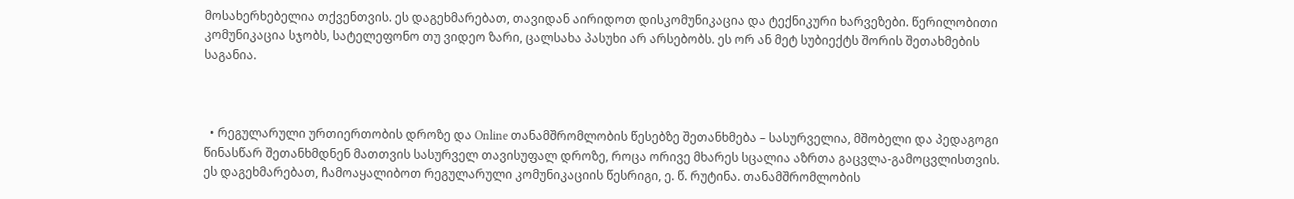მოსახერხებელია თქვენთვის. ეს დაგეხმარებათ, თავიდან აირიდოთ დისკომუნიკაცია და ტექნიკური ხარვეზები. წერილობითი კომუნიკაცია სჯობს, სატელეფონო თუ ვიდეო ზარი, ცალსახა პასუხი არ არსებობს. ეს ორ ან მეტ სუბიექტს შორის შეთახმების საგანია.



  • რეგულარული ურთიერთობის დროზე და Online თანამშრომლობის წესებზე შეთანხმება – სასურველია, მშობელი და პედაგოგი წინასწარ შეთანხმდნენ მათთვის სასურველ თავისუფალ დროზე, როცა ორივე მხარეს სცალია აზრთა გაცვლა-გამოცვლისთვის. ეს დაგეხმარებათ, ჩამოაყალიბოთ რეგულარული კომუნიკაციის წესრიგი, ე. წ. რუტინა. თანამშრომლობის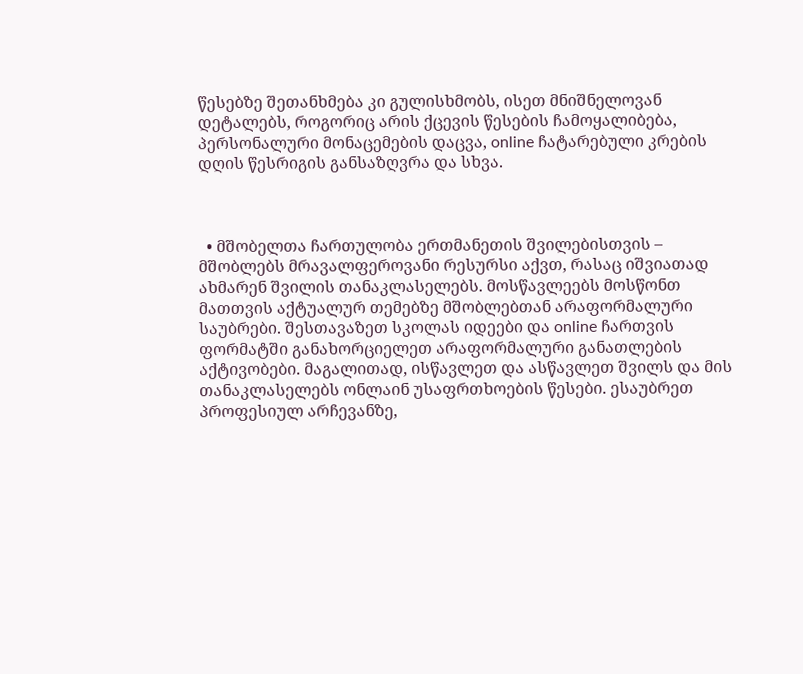წესებზე შეთანხმება კი გულისხმობს, ისეთ მნიშნელოვან დეტალებს, როგორიც არის ქცევის წესების ჩამოყალიბება, პერსონალური მონაცემების დაცვა, online ჩატარებული კრების დღის წესრიგის განსაზღვრა და სხვა.



  • მშობელთა ჩართულობა ერთმანეთის შვილებისთვის – მშობლებს მრავალფეროვანი რესურსი აქვთ, რასაც იშვიათად ახმარენ შვილის თანაკლასელებს. მოსწავლეებს მოსწონთ მათთვის აქტუალურ თემებზე მშობლებთან არაფორმალური საუბრები. შესთავაზეთ სკოლას იდეები და online ჩართვის ფორმატში განახორციელეთ არაფორმალური განათლების აქტივობები. მაგალითად, ისწავლეთ და ასწავლეთ შვილს და მის თანაკლასელებს ონლაინ უსაფრთხოების წესები. ესაუბრეთ პროფესიულ არჩევანზე,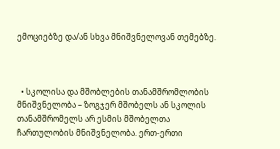ემოციებზე და/ან სხვა მნიშვნელოვან თემებზე.



  • სკოლისა და მშობლების თანამშრომლობის მნიშვნელობა – ზოგჯერ მშობელს ან სკოლის თანამშრომელს არ ესმის მშობელთა ჩართულობის მნიშვნელობა. ერთ-ერთი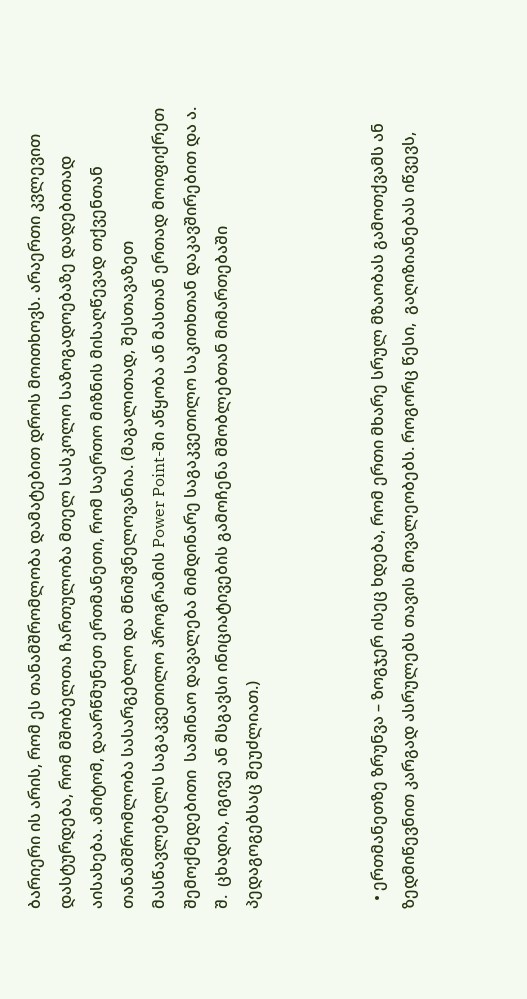ბარიერი ის არის, რომ ეს თანამშრომლობა დამატებით დროს მოითხოვს. არაერთი კვლევით დასტურდება, რომ მშობელთა ჩართულობა მთელ სასკოლო საზოგადოებაზე დადებითად აისახება. ამიტომ, დაარწმუნეთ ერთმანეთი, რომ საერთო მიზნის მისაღწევად თქვენთან თანამშრომლობა სასარგებლო და მნიშვნელოვანია. (მაგალითად, შესთავაზეთ მასწავლებელს საგაკვეთილო პროგრამის Power Point-ში აწყობა ან მასთან ერთად მოიფიქრეთ შემოქმედებითი  საშინაო დავალება მიმდინარე საგაკვეთილო საკითხთან დაკავშირებით და ა. შ.  ცხადია, იგივე ან მსგავსი ინიციატივების გამოჩენა მშობლებთან მიმართებაში პედაგოგებსაც შეუძლიათ.)



  • ერთმანეთზე ზრუნვა – ზოგჯერ ისეც ხდება, რომ ერთი მხარე სრულ მზაობას გამოთქვამს ან ზედმიწევნით კარგად ასრულებს თავის მოვალეობებს. როგორც წესი,  გაღიზიანებას იწვევს,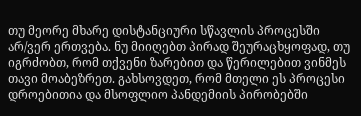თუ მეორე მხარე დისტანციური სწავლის პროცესში არ/ვერ ერთვება. ნუ მიიღებთ პირად შეურაცხყოფად, თუ იგრძობთ, რომ თქვენი ზარებით და წერილებით ვინმეს თავი მოაბეზრეთ. გახსოვდეთ, რომ მთელი ეს პროცესი დროებითია და მსოფლიო პანდემიის პირობებში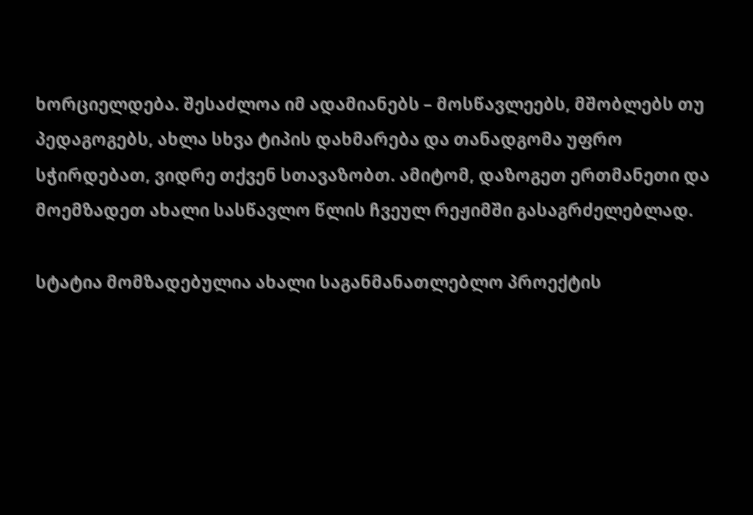ხორციელდება. შესაძლოა იმ ადამიანებს – მოსწავლეებს, მშობლებს თუ პედაგოგებს, ახლა სხვა ტიპის დახმარება და თანადგომა უფრო სჭირდებათ, ვიდრე თქვენ სთავაზობთ. ამიტომ, დაზოგეთ ერთმანეთი და მოემზადეთ ახალი სასწავლო წლის ჩვეულ რეჟიმში გასაგრძელებლად.

სტატია მომზადებულია ახალი საგანმანათლებლო პროექტის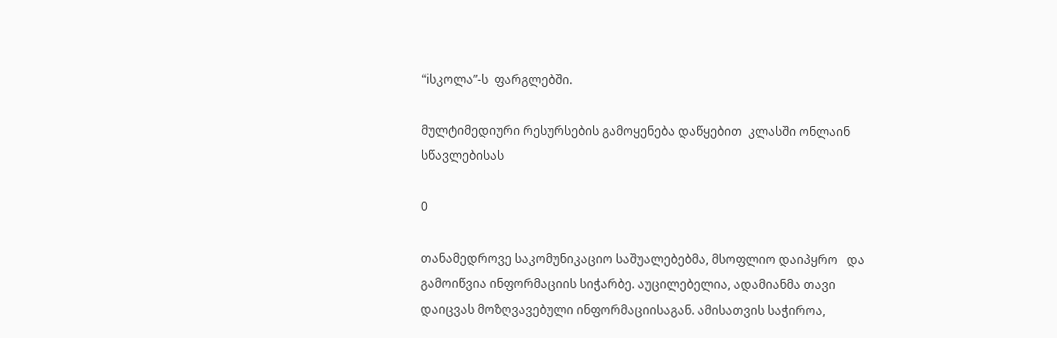“iსკოლა”-ს  ფარგლებში.

მულტიმედიური რესურსების გამოყენება დაწყებით  კლასში ონლაინ სწავლებისას

0

თანამედროვე საკომუნიკაციო საშუალებებმა, მსოფლიო დაიპყრო   და გამოიწვია ინფორმაციის სიჭარბე. აუცილებელია, ადამიანმა თავი დაიცვას მოზღვავებული ინფორმაციისაგან. ამისათვის საჭიროა,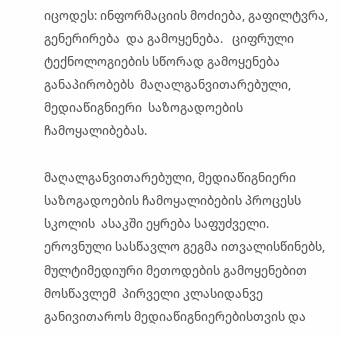იცოდეს: ინფორმაციის მოძიება, გაფილტვრა, გენერირება  და გამოყენება.   ციფრული ტექნოლოგიების სწორად გამოყენება განაპირობებს  მაღალგანვითარებული,  მედიაწიგნიერი  საზოგადოების ჩამოყალიბებას.

მაღალგანვითარებული, მედიაწიგნიერი  საზოგადოების ჩამოყალიბების პროცესს სკოლის  ასაკში ეყრება საფუძველი.  ეროვნული სასწავლო გეგმა ითვალისწინებს, მულტიმედიური მეთოდების გამოყენებით  მოსწავლემ  პირველი კლასიდანვე განივითაროს მედიაწიგნიერებისთვის და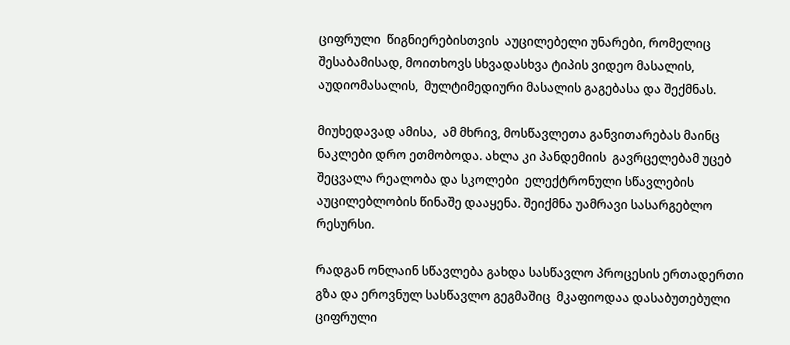ციფრული  წიგნიერებისთვის  აუცილებელი უნარები, რომელიც შესაბამისად, მოითხოვს სხვადასხვა ტიპის ვიდეო მასალის, აუდიომასალის,  მულტიმედიური მასალის გაგებასა და შექმნას.

მიუხედავად ამისა,  ამ მხრივ, მოსწავლეთა განვითარებას მაინც ნაკლები დრო ეთმობოდა. ახლა კი პანდემიის  გავრცელებამ უცებ შეცვალა რეალობა და სკოლები  ელექტრონული სწავლების აუცილებლობის წინაშე დააყენა. შეიქმნა უამრავი სასარგებლო  რესურსი.

რადგან ონლაინ სწავლება გახდა სასწავლო პროცესის ერთადერთი გზა და ეროვნულ სასწავლო გეგმაშიც  მკაფიოდაა დასაბუთებული ციფრული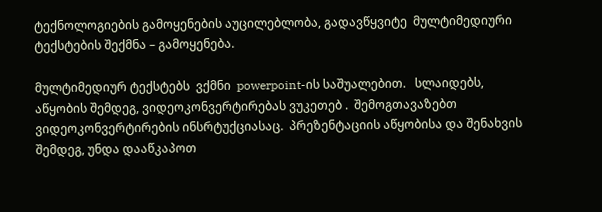ტექნოლოგიების გამოყენების აუცილებლობა, გადავწყვიტე  მულტიმედიური ტექსტების შექმნა – გამოყენება.

მულტიმედიურ ტექსტებს  ვქმნი  powerpoint-ის საშუალებით.   სლაიდებს, აწყობის შემდეგ, ვიდეოკონვერტირებას ვუკეთებ .  შემოგთავაზებთ ვიდეოკონვერტირების ინსრტუქციასაც.  პრეზენტაციის აწყობისა და შენახვის შემდეგ, უნდა დააწკაპოთ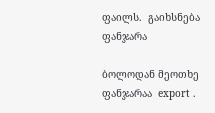ფაილს.  გაიხსნება ფანჯარა

ბოლოდან მეოთხე ფანჯარაა  export .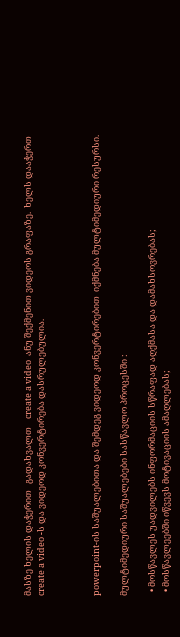მასზე ხელის დაჭერით   გადახვალთ    create a video  ანუ შექმენით ვიდეოს გრაფაზე.  ხელს დააჭერთ  create a video -ს და ვიდეოდ კონვერტირება დასრულებულია.



powerpoint-ის საშუალებითა და შემდეგ ვიდეოდ კონვერტირებით  იქმნება მულტიმედიური რესურსი.

მულტიმედიური საშუალებები სასწავლო პროცესში :

  • მოსწავლეს უადვილებს ინფორმაციის სწრაფად აღქმასა და დამახსოვრებას;
  • მოსწავლეებში იწვევს მოტივაციის ამაღლებას;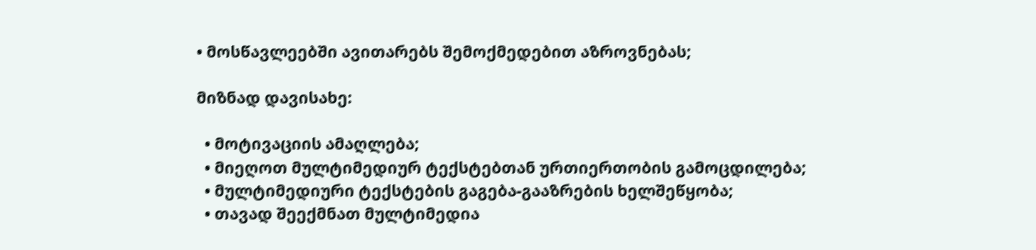• მოსწავლეებში ავითარებს შემოქმედებით აზროვნებას;

მიზნად დავისახე:

  • მოტივაციის ამაღლება;
  • მიეღოთ მულტიმედიურ ტექსტებთან ურთიერთობის გამოცდილება;
  • მულტიმედიური ტექსტების გაგება-გააზრების ხელშეწყობა;
  • თავად შეექმნათ მულტიმედია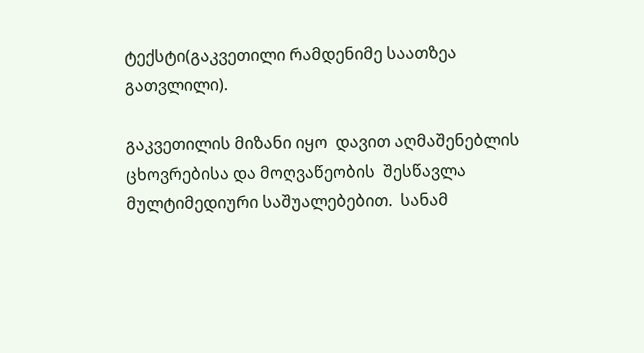ტექსტი(გაკვეთილი რამდენიმე საათზეა გათვლილი).

გაკვეთილის მიზანი იყო  დავით აღმაშენებლის ცხოვრებისა და მოღვაწეობის  შესწავლა მულტიმედიური საშუალებებით.  სანამ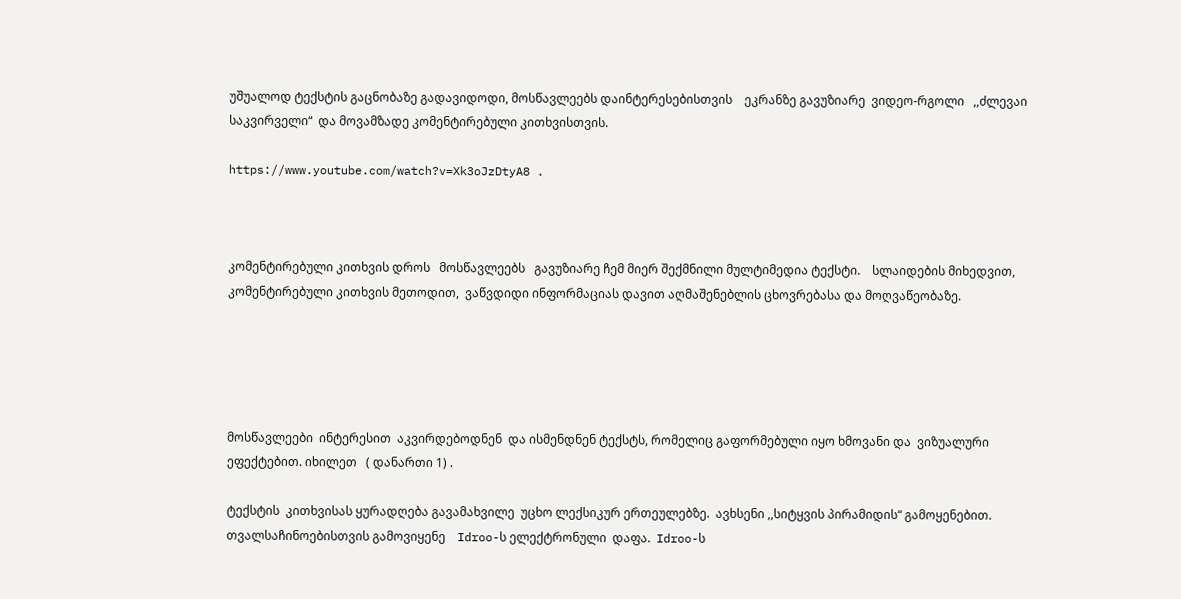უშუალოდ ტექსტის გაცნობაზე გადავიდოდი, მოსწავლეებს დაინტერესებისთვის    ეკრანზე გავუზიარე  ვიდეო-რგოლი   ,,ძლევაი  საკვირველი“  და მოვამზადე კომენტირებული კითხვისთვის.

https://www.youtube.com/watch?v=Xk3oJzDtyA8 .



კომენტირებული კითხვის დროს   მოსწავლეებს   გავუზიარე ჩემ მიერ შექმნილი მულტიმედია ტექსტი.    სლაიდების მიხედვით, კომენტირებული კითხვის მეთოდით,  ვაწვდიდი ინფორმაციას დავით აღმაშენებლის ცხოვრებასა და მოღვაწეობაზე.





მოსწავლეები  ინტერესით  აკვირდებოდნენ  და ისმენდნენ ტექსტს, რომელიც გაფორმებული იყო ხმოვანი და  ვიზუალური ეფექტებით. იხილეთ   ( დანართი 1) .

ტექსტის  კითხვისას ყურადღება გავამახვილე  უცხო ლექსიკურ ერთეულებზე.  ავხსენი ,,სიტყვის პირამიდის“ გამოყენებით. თვალსაჩინოებისთვის გამოვიყენე    Idroo-ს ელექტრონული  დაფა.  Idroo-ს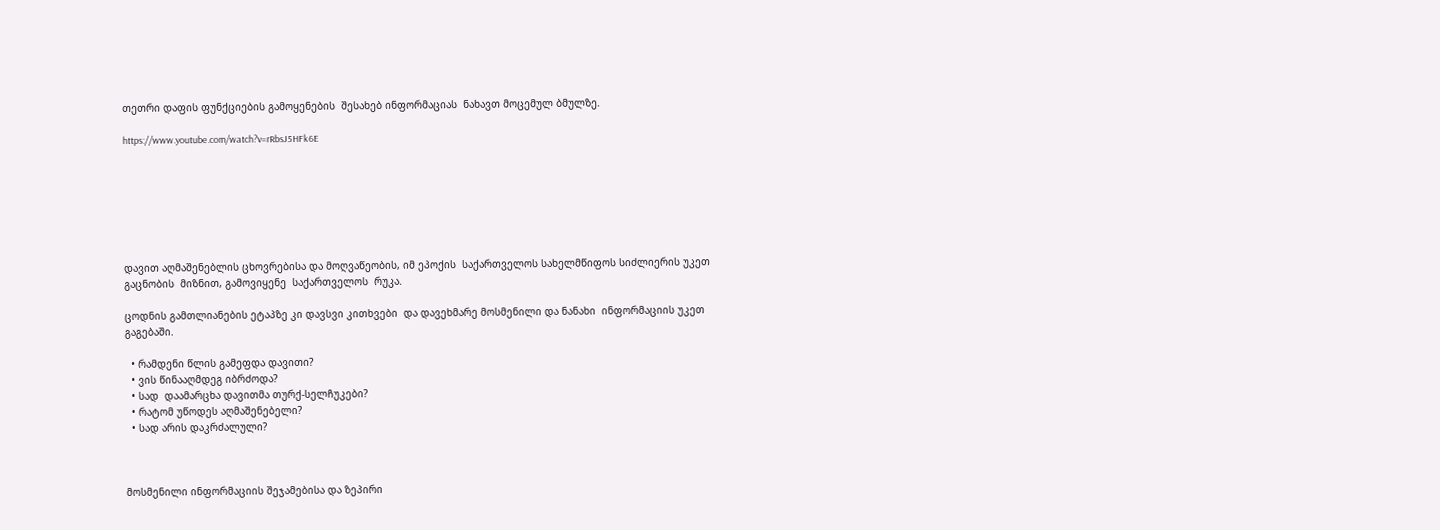თეთრი დაფის ფუნქციების გამოყენების  შესახებ ინფორმაციას  ნახავთ მოცემულ ბმულზე.

https://www.youtube.com/watch?v=rRbsJ5HFk6E







დავით აღმაშენებლის ცხოვრებისა და მოღვაწეობის, იმ ეპოქის  საქართველოს სახელმწიფოს სიძლიერის უკეთ გაცნობის  მიზნით, გამოვიყენე  საქართველოს  რუკა.

ცოდნის გამთლიანების ეტაპზე კი დავსვი კითხვები  და დავეხმარე მოსმენილი და ნანახი  ინფორმაციის უკეთ გაგებაში.

  • რამდენი წლის გამეფდა დავითი?
  • ვის წინააღმდეგ იბრძოდა?
  • სად  დაამარცხა დავითმა თურქ-სელჩუკები?
  • რატომ უწოდეს აღმაშენებელი?
  • სად არის დაკრძალული?



მოსმენილი ინფორმაციის შეჯამებისა და ზეპირი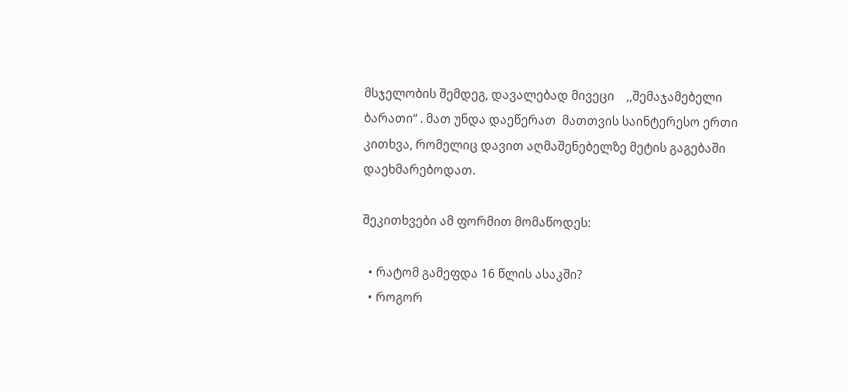მსჯელობის შემდეგ, დავალებად მივეცი    ,,შემაჯამებელი ბარათი“ . მათ უნდა დაეწერათ  მათთვის საინტერესო ერთი  კითხვა, რომელიც დავით აღმაშენებელზე მეტის გაგებაში დაეხმარებოდათ.

შეკითხვები ამ ფორმით მომაწოდეს:

  • რატომ გამეფდა 16 წლის ასაკში?
  • როგორ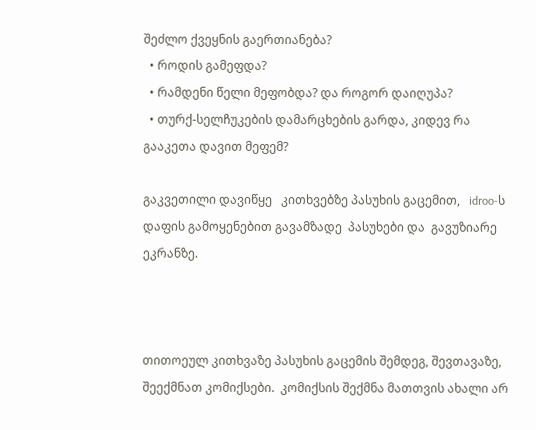შეძლო ქვეყნის გაერთიანება?
  • როდის გამეფდა?
  • რამდენი წელი მეფობდა? და როგორ დაიღუპა?
  • თურქ-სელჩუკების დამარცხების გარდა, კიდევ რა გააკეთა დავით მეფემ?

გაკვეთილი დავიწყე   კითხვებზე პასუხის გაცემით,   idroo-ს  დაფის გამოყენებით გავამზადე  პასუხები და  გავუზიარე  ეკრანზე.



თითოეულ კითხვაზე პასუხის გაცემის შემდეგ, შევთავაზე, შეექმნათ კომიქსები.  კომიქსის შექმნა მათთვის ახალი არ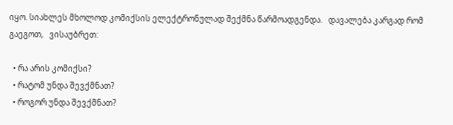იყო. სიახლეს მხოლოდ კომიქსის ელექტრონულად შექმნა წარმოადგენდა.   დავალება კარგად რომ გაეგოთ,   ვისაუბრეთ:

  • რა არის კომიქსი?
  • რატომ უნდა შევქმნათ?
  • როგორ უნდა შევქმნათ?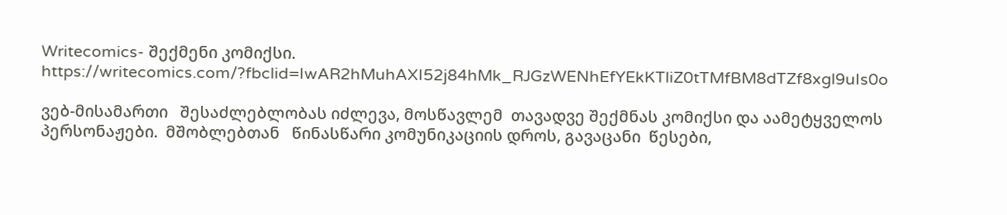Writecomics- შექმენი კომიქსი.  https://writecomics.com/?fbclid=IwAR2hMuhAXI52j84hMk_RJGzWENhEfYEkKTliZ0tTMfBM8dTZf8xgl9uIs0o

ვებ-მისამართი   შესაძლებლობას იძლევა, მოსწავლემ  თავადვე შექმნას კომიქსი და აამეტყველოს  პერსონაჟები.  მშობლებთან   წინასწარი კომუნიკაციის დროს, გავაცანი  წესები,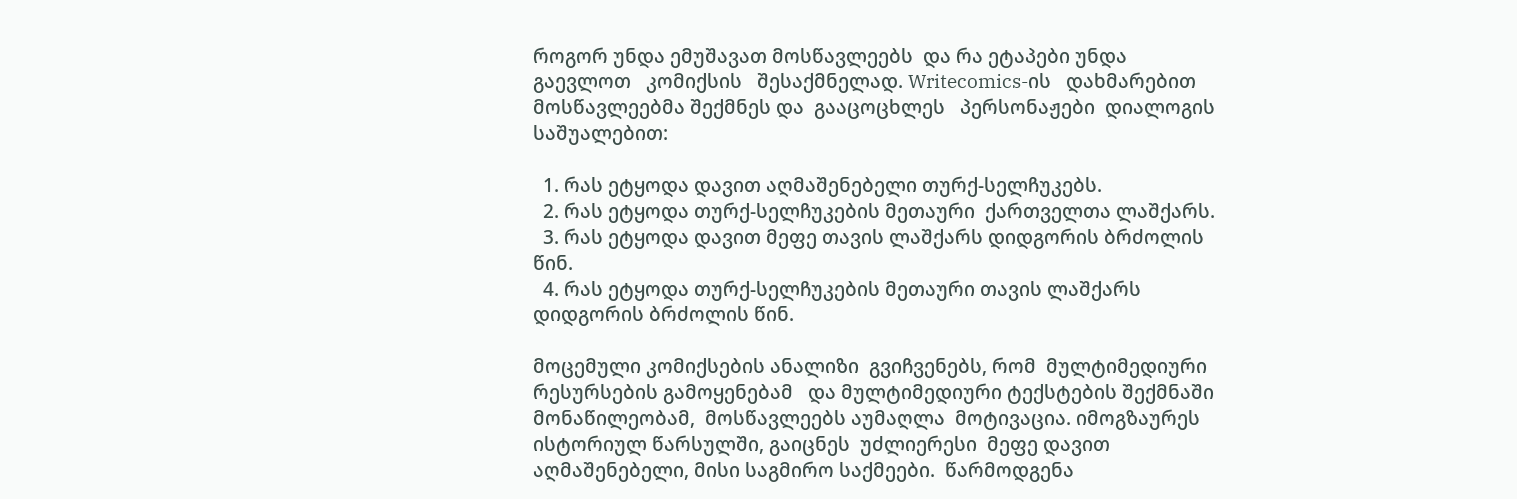როგორ უნდა ემუშავათ მოსწავლეებს  და რა ეტაპები უნდა გაევლოთ   კომიქსის   შესაქმნელად. Writecomics-ის   დახმარებით მოსწავლეებმა შექმნეს და  გააცოცხლეს   პერსონაჟები  დიალოგის საშუალებით:

  1. რას ეტყოდა დავით აღმაშენებელი თურქ-სელჩუკებს.
  2. რას ეტყოდა თურქ-სელჩუკების მეთაური  ქართველთა ლაშქარს.
  3. რას ეტყოდა დავით მეფე თავის ლაშქარს დიდგორის ბრძოლის წინ.
  4. რას ეტყოდა თურქ-სელჩუკების მეთაური თავის ლაშქარს დიდგორის ბრძოლის წინ.

მოცემული კომიქსების ანალიზი  გვიჩვენებს, რომ  მულტიმედიური რესურსების გამოყენებამ   და მულტიმედიური ტექსტების შექმნაში მონაწილეობამ,  მოსწავლეებს აუმაღლა  მოტივაცია. იმოგზაურეს ისტორიულ წარსულში, გაიცნეს  უძლიერესი  მეფე დავით აღმაშენებელი, მისი საგმირო საქმეები.  წარმოდგენა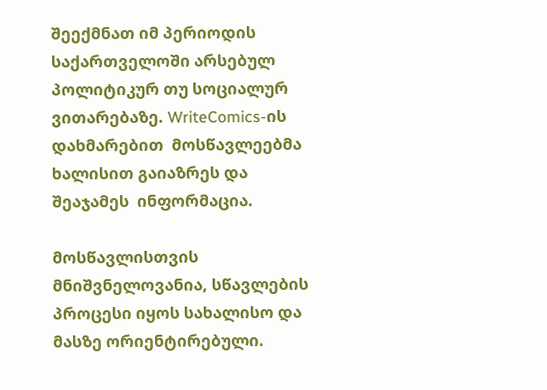შეექმნათ იმ პერიოდის საქართველოში არსებულ  პოლიტიკურ თუ სოციალურ ვითარებაზე. WriteComics-ის  დახმარებით  მოსწავლეებმა ხალისით გაიაზრეს და შეაჯამეს  ინფორმაცია.

მოსწავლისთვის მნიშვნელოვანია, სწავლების პროცესი იყოს სახალისო და მასზე ორიენტირებული.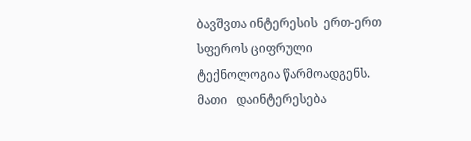ბავშვთა ინტერესის  ერთ-ერთ სფეროს ციფრული ტექნოლოგია წარმოადგენს. მათი   დაინტერესება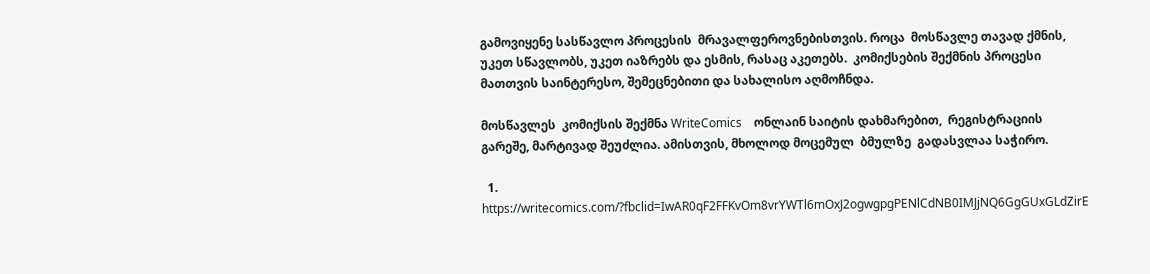გამოვიყენე სასწავლო პროცესის  მრავალფეროვნებისთვის. როცა  მოსწავლე თავად ქმნის, უკეთ სწავლობს, უკეთ იაზრებს და ესმის, რასაც აკეთებს.  კომიქსების შექმნის პროცესი მათთვის საინტერესო, შემეცნებითი და სახალისო აღმოჩნდა.

მოსწავლეს  კომიქსის შექმნა WriteComics    ონლაინ საიტის დახმარებით,  რეგისტრაციის გარეშე, მარტივად შეუძლია. ამისთვის, მხოლოდ მოცემულ  ბმულზე  გადასვლაა საჭირო.

  1. https://writecomics.com/?fbclid=IwAR0qF2FFKvOm8vrYWTl6mOxJ2ogwgpgPENlCdNB0IMJjNQ6GgGUxGLdZirE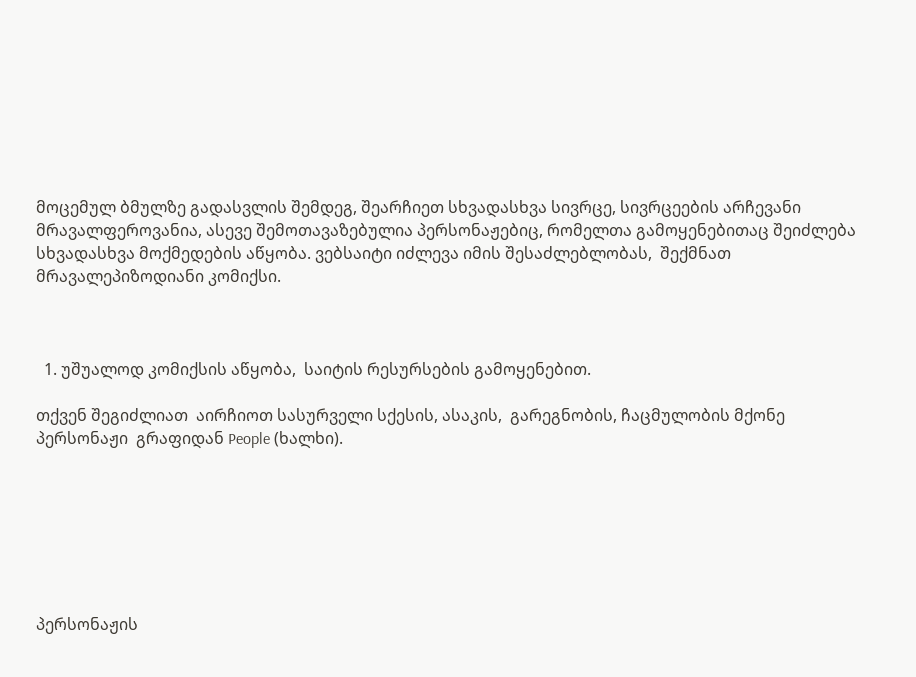მოცემულ ბმულზე გადასვლის შემდეგ, შეარჩიეთ სხვადასხვა სივრცე, სივრცეების არჩევანი მრავალფეროვანია, ასევე შემოთავაზებულია პერსონაჟებიც, რომელთა გამოყენებითაც შეიძლება  სხვადასხვა მოქმედების აწყობა. ვებსაიტი იძლევა იმის შესაძლებლობას,  შექმნათ მრავალეპიზოდიანი კომიქსი.



  1. უშუალოდ კომიქსის აწყობა,  საიტის რესურსების გამოყენებით.

თქვენ შეგიძლიათ  აირჩიოთ სასურველი სქესის, ასაკის,  გარეგნობის, ჩაცმულობის მქონე პერსონაჟი  გრაფიდან People (ხალხი).







პერსონაჟის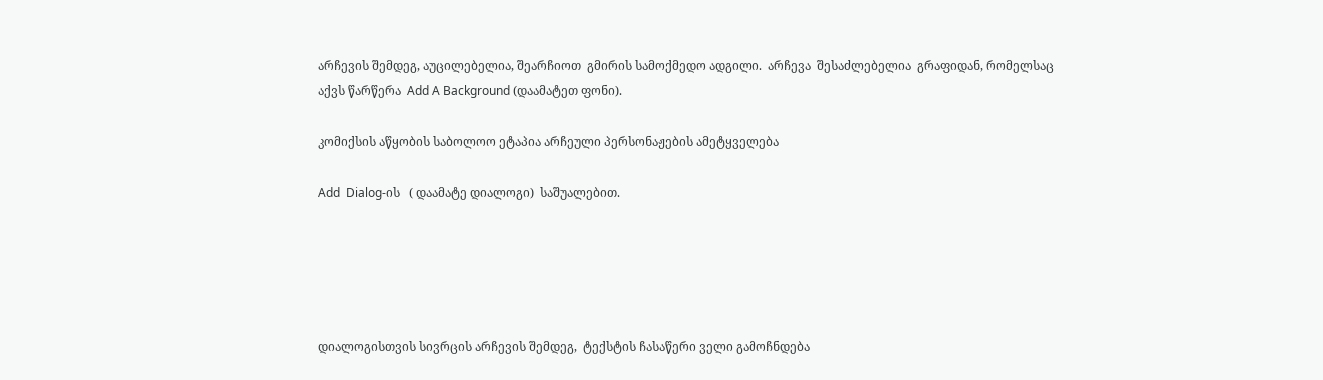არჩევის შემდეგ, აუცილებელია, შეარჩიოთ  გმირის სამოქმედო ადგილი.  არჩევა  შესაძლებელია  გრაფიდან, რომელსაც აქვს წარწერა  Add A Background (დაამატეთ ფონი).

კომიქსის აწყობის საბოლოო ეტაპია არჩეული პერსონაჟების ამეტყველება

Add  Dialog-ის   ( დაამატე დიალოგი)  საშუალებით.





დიალოგისთვის სივრცის არჩევის შემდეგ,  ტექსტის ჩასაწერი ველი გამოჩნდება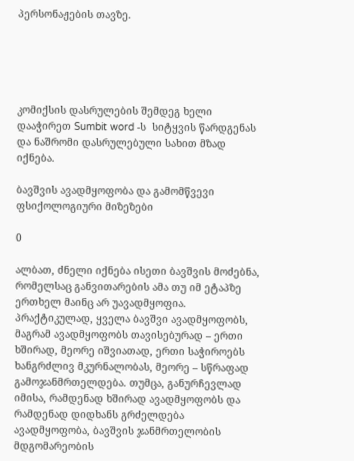პერსონაჟების თავზე.





კომიქსის დასრულების შემდეგ ხელი დააჭირეთ Sumbit word -ს  სიტყვის წარდგენას და ნაშრომი დასრულებული სახით მზად იქნება.

ბავშვის ავადმყოფობა და გამომწვევი ფსიქოლოგიური მიზეზები

0

ალბათ, ძნელი იქნება ისეთი ბავშვის მოძებნა, რომელსაც განვითარების ამა თუ იმ ეტაპზე ერთხელ მაინც არ უავადმყოფია. პრაქტიკულად, ყველა ბავშვი ავადმყოფობს, მაგრამ ავადმყოფობს თავისებურად – ერთი ხშირად, მეორე იშვიათად, ერთი საჭიროებს ხანგრძლივ მკურნალობას, მეორე – სწრაფად გამოჯანმრთელდება. თუმცა, განურჩევლად იმისა, რამდენად ხშირად ავადმყოფობს და რამდენად დიდხანს გრძელდება ავადმყოფობა, ბავშვის ჯანმრთელობის მდგომარეობის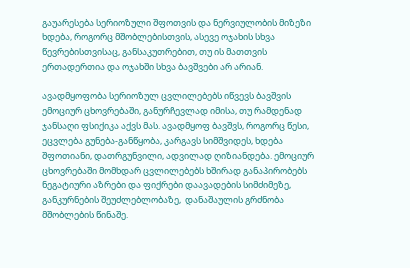გაუარესება სერიოზული შფოთვის და ნერვიულობის მიზეზი ხდება, როგორც მშობლებისთვის, ასევე ოჯახის სხვა წევრებისთვისაც, განსაკუთრებით, თუ ის მათთვის ერთადერთია და ოჯახში სხვა ბავშვები არ არიან.

ავადმყოფობა სერიოზულ ცვლილებებს იწვევს ბავშვის ემოციურ ცხოვრებაში, განურჩევლად იმისა, თუ რამდენად ჯანსაღი ფსიქიკა აქვს მას. ავადმყოფ ბავშვს, როგორც წესი, ეცვლება გუნება-განწყობა, კარგავს სიმშვიდეს, ხდება შფოთიანი, დათრგუნვილი, ადვილად ღიზიანდება. ემოციურ ცხოვრებაში მომხდარ ცვლილებებს ხშირად განაპირობებს ნეგატიური აზრები და ფიქრები დაავადების სიმძიმეზე, განკურნების შეუძლებლობაზე,  დანაშაულის გრძნობა მშობლების წინაშე.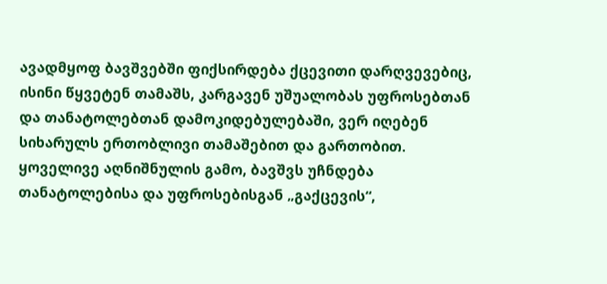ავადმყოფ ბავშვებში ფიქსირდება ქცევითი დარღვევებიც, ისინი წყვეტენ თამაშს, კარგავენ უშუალობას უფროსებთან და თანატოლებთან დამოკიდებულებაში, ვერ იღებენ სიხარულს ერთობლივი თამაშებით და გართობით. ყოველივე აღნიშნულის გამო, ბავშვს უჩნდება თანატოლებისა და უფროსებისგან „გაქცევის“,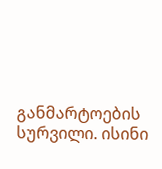განმარტოების სურვილი. ისინი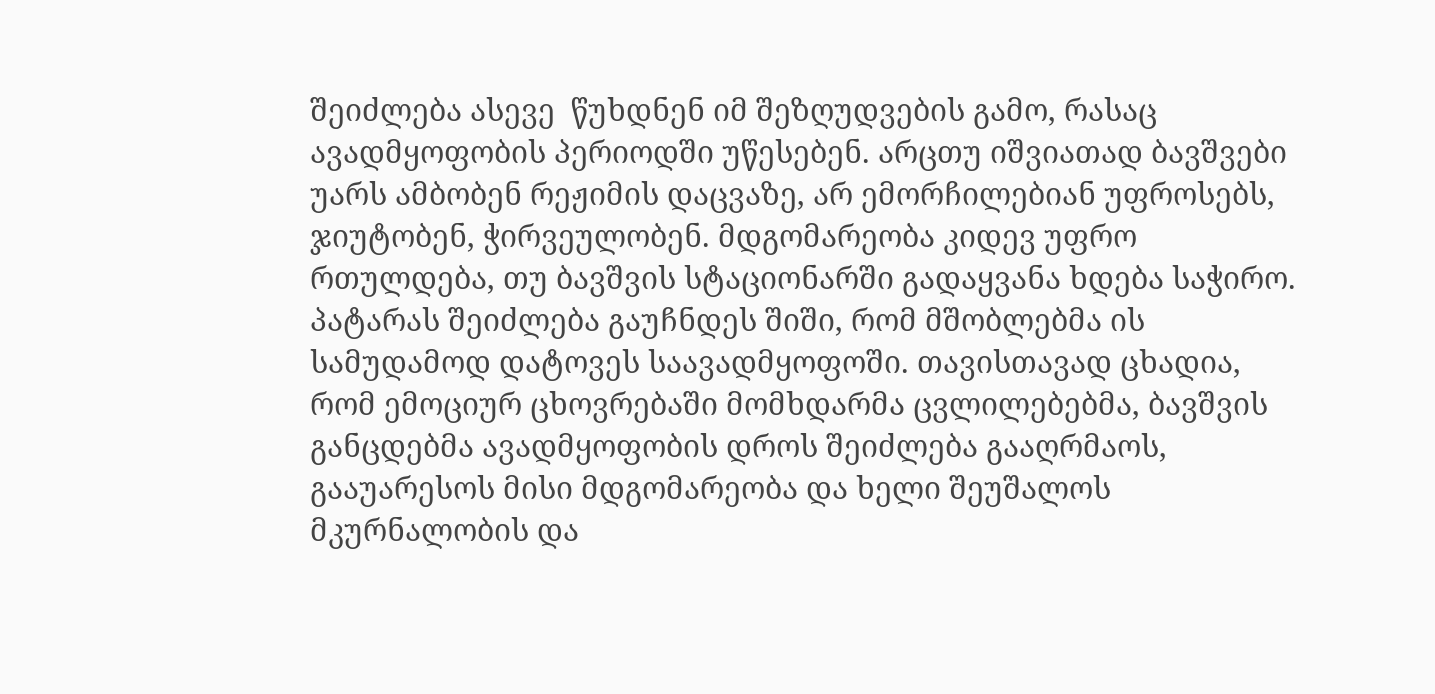შეიძლება ასევე  წუხდნენ იმ შეზღუდვების გამო, რასაც ავადმყოფობის პერიოდში უწესებენ. არცთუ იშვიათად ბავშვები უარს ამბობენ რეჟიმის დაცვაზე, არ ემორჩილებიან უფროსებს, ჯიუტობენ, ჭირვეულობენ. მდგომარეობა კიდევ უფრო რთულდება, თუ ბავშვის სტაციონარში გადაყვანა ხდება საჭირო. პატარას შეიძლება გაუჩნდეს შიში, რომ მშობლებმა ის სამუდამოდ დატოვეს საავადმყოფოში. თავისთავად ცხადია, რომ ემოციურ ცხოვრებაში მომხდარმა ცვლილებებმა, ბავშვის განცდებმა ავადმყოფობის დროს შეიძლება გააღრმაოს, გააუარესოს მისი მდგომარეობა და ხელი შეუშალოს მკურნალობის და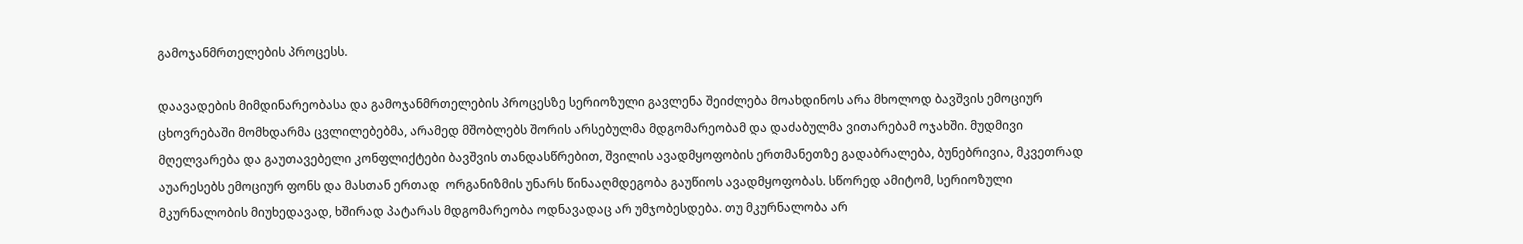გამოჯანმრთელების პროცესს.

დაავადების მიმდინარეობასა და გამოჯანმრთელების პროცესზე სერიოზული გავლენა შეიძლება მოახდინოს არა მხოლოდ ბავშვის ემოციურ ცხოვრებაში მომხდარმა ცვლილებებმა, არამედ მშობლებს შორის არსებულმა მდგომარეობამ და დაძაბულმა ვითარებამ ოჯახში. მუდმივი მღელვარება და გაუთავებელი კონფლიქტები ბავშვის თანდასწრებით, შვილის ავადმყოფობის ერთმანეთზე გადაბრალება, ბუნებრივია, მკვეთრად აუარესებს ემოციურ ფონს და მასთან ერთად  ორგანიზმის უნარს წინააღმდეგობა გაუწიოს ავადმყოფობას. სწორედ ამიტომ, სერიოზული მკურნალობის მიუხედავად, ხშირად პატარას მდგომარეობა ოდნავადაც არ უმჯობესდება. თუ მკურნალობა არ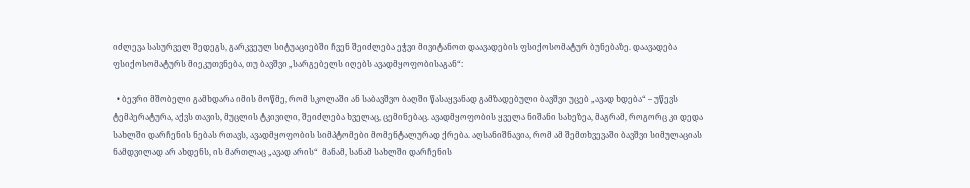იძლევა სასურველ შედეგს, გარკვეულ სიტუაციებში ჩვენ შეიძლება ეჭვი მივიტანოთ დაავადების ფსიქოსომატურ ბუნებაზე. დაავადება ფსიქოსომატურს მიეკუთვნება, თუ ბავშვი „სარგებელს იღებს ავადმყოფობისაგან“:

  • ბევრი მშობელი გამხდარა იმის მოწმე, რომ სკოლაში ან საბავშვო ბაღში წასაყვანად გამზადებული ბავშვი უცებ „ავად ხდება“ – უწევს ტემპერატურა, აქვს თავის, მუცლის ტკივილი, შეიძლება ხველაც, ცემინებაც. ავადმყოფობის ყველა ნიშანი სახეზეა, მაგრამ, როგორც კი დედა სახლში დარჩენის ნებას რთავს, ავადმყოფობის სიმპტომები მომენტალურად ქრება. აღსანიშნავია, რომ ამ შემთხვევაში ბავშვი სიმულაციას ნამდვილად არ ახდენს, ის მართლაც „ავად არის“  მანამ, სანამ სახლში დარჩენის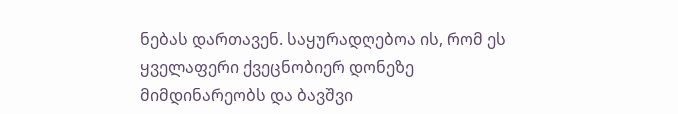ნებას დართავენ. საყურადღებოა ის, რომ ეს ყველაფერი ქვეცნობიერ დონეზე მიმდინარეობს და ბავშვი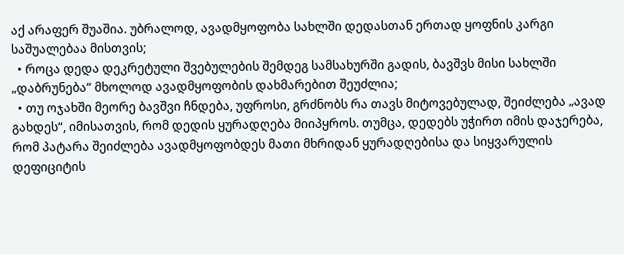აქ არაფერ შუაშია. უბრალოდ, ავადმყოფობა სახლში დედასთან ერთად ყოფნის კარგი საშუალებაა მისთვის;
  • როცა დედა დეკრეტული შვებულების შემდეგ სამსახურში გადის, ბავშვს მისი სახლში „დაბრუნება“ მხოლოდ ავადმყოფობის დახმარებით შეუძლია;
  • თუ ოჯახში მეორე ბავშვი ჩნდება, უფროსი, გრძნობს რა თავს მიტოვებულად, შეიძლება „ავად გახდეს“, იმისათვის, რომ დედის ყურადღება მიიპყროს. თუმცა, დედებს უჭირთ იმის დაჯერება, რომ პატარა შეიძლება ავადმყოფობდეს მათი მხრიდან ყურადღებისა და სიყვარულის დეფიციტის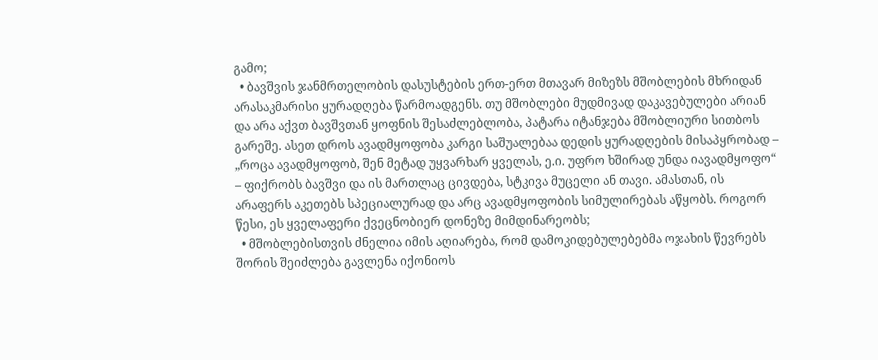გამო;
  • ბავშვის ჯანმრთელობის დასუსტების ერთ-ერთ მთავარ მიზეზს მშობლების მხრიდან არასაკმარისი ყურადღება წარმოადგენს. თუ მშობლები მუდმივად დაკავებულები არიან და არა აქვთ ბავშვთან ყოფნის შესაძლებლობა, პატარა იტანჯება მშობლიური სითბოს გარეშე. ასეთ დროს ავადმყოფობა კარგი საშუალებაა დედის ყურადღების მისაპყრობად – „როცა ავადმყოფობ, შენ მეტად უყვარხარ ყველას, ე.ი. უფრო ხშირად უნდა იავადმყოფო“ – ფიქრობს ბავშვი და ის მართლაც ცივდება, სტკივა მუცელი ან თავი. ამასთან, ის არაფერს აკეთებს სპეციალურად და არც ავადმყოფობის სიმულირებას აწყობს. როგორ  წესი, ეს ყველაფერი ქვეცნობიერ დონეზე მიმდინარეობს;
  • მშობლებისთვის ძნელია იმის აღიარება, რომ დამოკიდებულებებმა ოჯახის წევრებს შორის შეიძლება გავლენა იქონიოს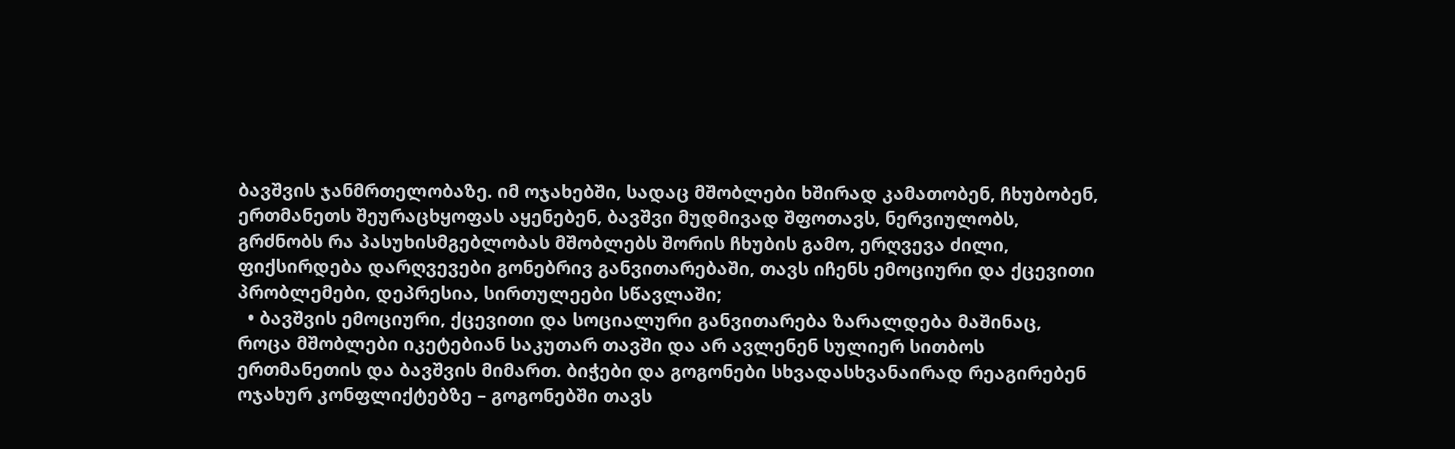ბავშვის ჯანმრთელობაზე. იმ ოჯახებში, სადაც მშობლები ხშირად კამათობენ, ჩხუბობენ, ერთმანეთს შეურაცხყოფას აყენებენ, ბავშვი მუდმივად შფოთავს, ნერვიულობს, გრძნობს რა პასუხისმგებლობას მშობლებს შორის ჩხუბის გამო, ერღვევა ძილი, ფიქსირდება დარღვევები გონებრივ განვითარებაში, თავს იჩენს ემოციური და ქცევითი პრობლემები, დეპრესია, სირთულეები სწავლაში;
  • ბავშვის ემოციური, ქცევითი და სოციალური განვითარება ზარალდება მაშინაც, როცა მშობლები იკეტებიან საკუთარ თავში და არ ავლენენ სულიერ სითბოს ერთმანეთის და ბავშვის მიმართ. ბიჭები და გოგონები სხვადასხვანაირად რეაგირებენ ოჯახურ კონფლიქტებზე – გოგონებში თავს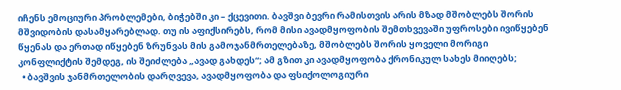იჩენს ემოციური პრობლემები, ბიჭებში კი – ქცევითი. ბავშვი ბევრი რამისთვის არის მზად მშობლებს შორის მშვიდობის დასამყარებლად. თუ ის აფიქსირებს, რომ მისი ავადმყოფობის შემთხვევაში უფროსები ივიწყებენ წყენას და ერთად იწყებენ ზრუნვას მის გამოჯანმრთელებაზე, მშობლებს შორის ყოველი მორიგი კონფლიქტის შემდეგ, ის შეიძლება „ავად გახდეს“; ამ გზით კი ავადმყოფობა ქრონიკულ სახეს მიიღებს;
  • ბავშვის ჯანმრთელობის დარღვევა, ავადმყოფობა და ფსიქოლოგიური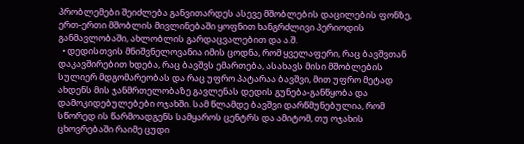პრობლემები შეიძლება განვითარდეს ასევე მშობლების დაცილების ფონზე, ერთ-ერთი მშობლის მივლინებაში ყოფნით ხანგრძლივი პერიოდის განმავლობაში, ახლობლის გარდაცვალებით და ა.შ.
  • დედისთვის მნიშვნელოვანია იმის ცოდნა, რომ ყველაფერი, რაც ბავშვთან დაკავშირებით ხდება, რაც ბავშვს ემართება, ასახავს მისი მშობლების სულიერ მდგომარეობას და რაც უფრო პატარაა ბავშვი, მით უფრო მეტად ახდენს მის ჯანმრთელობაზე გავლენას დედის გუნება-განწყობა და დამოკიდებულებები ოჯახში. სამ წლამდე ბავშვი დარწმუნებულია, რომ სწორედ ის წარმოადგენს სამყაროს ცენტრს და ამიტომ, თუ ოჯახის ცხოვრებაში რაიმე ცუდი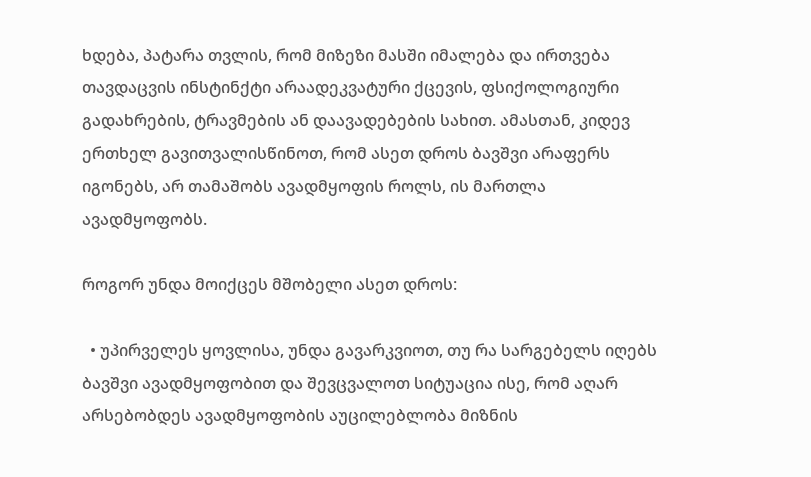ხდება, პატარა თვლის, რომ მიზეზი მასში იმალება და ირთვება თავდაცვის ინსტინქტი არაადეკვატური ქცევის, ფსიქოლოგიური გადახრების, ტრავმების ან დაავადებების სახით. ამასთან, კიდევ ერთხელ გავითვალისწინოთ, რომ ასეთ დროს ბავშვი არაფერს იგონებს, არ თამაშობს ავადმყოფის როლს, ის მართლა ავადმყოფობს.

როგორ უნდა მოიქცეს მშობელი ასეთ დროს:

  • უპირველეს ყოვლისა, უნდა გავარკვიოთ, თუ რა სარგებელს იღებს ბავშვი ავადმყოფობით და შევცვალოთ სიტუაცია ისე, რომ აღარ არსებობდეს ავადმყოფობის აუცილებლობა მიზნის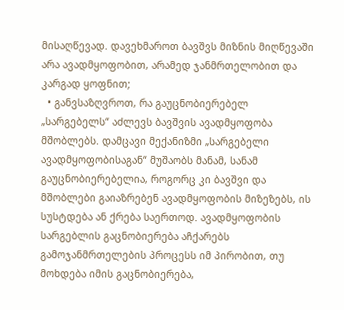მისაღწევად. დავეხმაროთ ბავშვს მიზნის მიღწევაში არა ავადმყოფობით, არამედ ჯანმრთელობით და კარგად ყოფნით;
  • განვსაზღვროთ, რა გაუცნობიერებელ „სარგებელს“ აძლევს ბავშვის ავადმყოფობა მშობლებს. დამცავი მექანიზმი „სარგებელი ავადმყოფობისაგან“ მუშაობს მანამ, სანამ გაუცნობიერებელია, როგორც კი ბავშვი და მშობლები გაიაზრებენ ავადმყოფობის მიზეზებს, ის სუსტდება ან ქრება საერთოდ. ავადმყოფობის სარგებლის გაცნობიერება აჩქარებს გამოჯანმრთელების პროცესს იმ პირობით, თუ მოხდება იმის გაცნობიერება,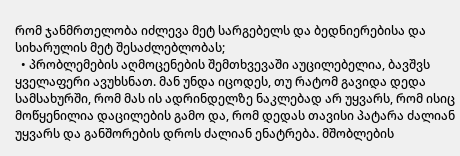რომ ჯანმრთელობა იძლევა მეტ სარგებელს და ბედნიერებისა და სიხარულის მეტ შესაძლებლობას;
  • პრობლემების აღმოცენების შემთხვევაში აუცილებელია, ბავშვს ყველაფერი ავუხსნათ. მან უნდა იცოდეს, თუ რატომ გავიდა დედა სამსახურში, რომ მას ის ადრინდელზე ნაკლებად არ უყვარს, რომ ისიც მოწყენილია დაცილების გამო და, რომ დედას თავისი პატარა ძალიან უყვარს და განშორების დროს ძალიან ენატრება. მშობლების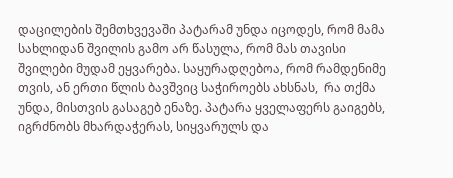დაცილების შემთხვევაში პატარამ უნდა იცოდეს, რომ მამა სახლიდან შვილის გამო არ წასულა, რომ მას თავისი შვილები მუდამ ეყვარება. საყურადღებოა, რომ რამდენიმე თვის, ან ერთი წლის ბავშვიც საჭიროებს ახსნას,  რა თქმა უნდა, მისთვის გასაგებ ენაზე. პატარა ყველაფერს გაიგებს, იგრძნობს მხარდაჭერას, სიყვარულს და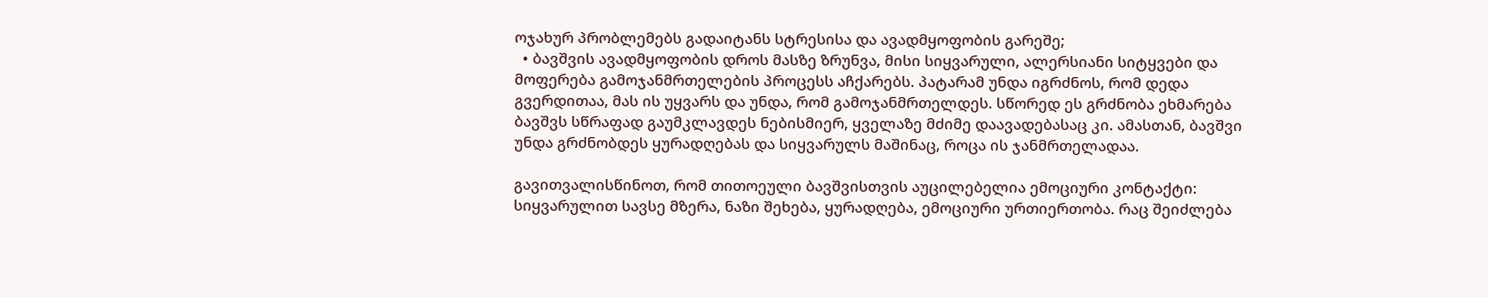ოჯახურ პრობლემებს გადაიტანს სტრესისა და ავადმყოფობის გარეშე;
  • ბავშვის ავადმყოფობის დროს მასზე ზრუნვა, მისი სიყვარული, ალერსიანი სიტყვები და მოფერება გამოჯანმრთელების პროცესს აჩქარებს. პატარამ უნდა იგრძნოს, რომ დედა გვერდითაა, მას ის უყვარს და უნდა, რომ გამოჯანმრთელდეს. სწორედ ეს გრძნობა ეხმარება ბავშვს სწრაფად გაუმკლავდეს ნებისმიერ, ყველაზე მძიმე დაავადებასაც კი. ამასთან, ბავშვი უნდა გრძნობდეს ყურადღებას და სიყვარულს მაშინაც, როცა ის ჯანმრთელადაა.

გავითვალისწინოთ, რომ თითოეული ბავშვისთვის აუცილებელია ემოციური კონტაქტი: სიყვარულით სავსე მზერა, ნაზი შეხება, ყურადღება, ემოციური ურთიერთობა. რაც შეიძლება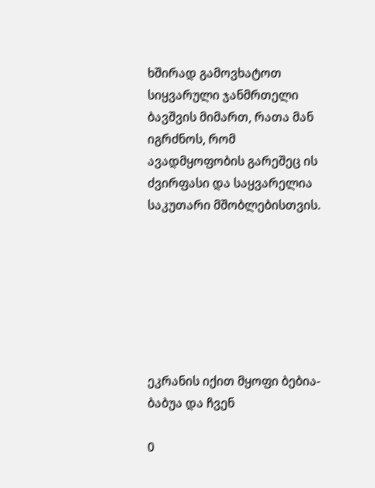ხშირად გამოვხატოთ სიყვარული ჯანმრთელი ბავშვის მიმართ, რათა მან იგრძნოს, რომ ავადმყოფობის გარეშეც ის ძვირფასი და საყვარელია საკუთარი მშობლებისთვის.







ეკრანის იქით მყოფი ბებია-ბაბუა და ჩვენ

0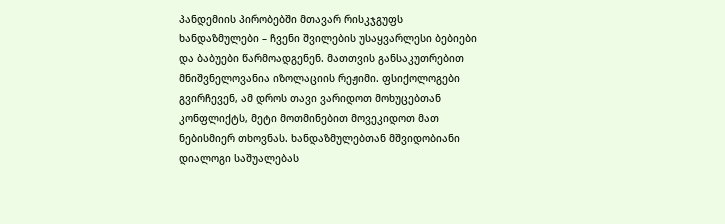პანდემიის პირობებში მთავარ რისკჯგუფს ხანდაზმულები – ჩვენი შვილების უსაყვარლესი ბებიები და ბაბუები წარმოადგენენ. მათთვის განსაკუთრებით მნიშვნელოვანია იზოლაციის რეჟიმი. ფსიქოლოგები გვირჩევენ, ამ დროს თავი ვარიდოთ მოხუცებთან კონფლიქტს, მეტი მოთმინებით მოვეკიდოთ მათ ნებისმიერ თხოვნას. ხანდაზმულებთან მშვიდობიანი დიალოგი საშუალებას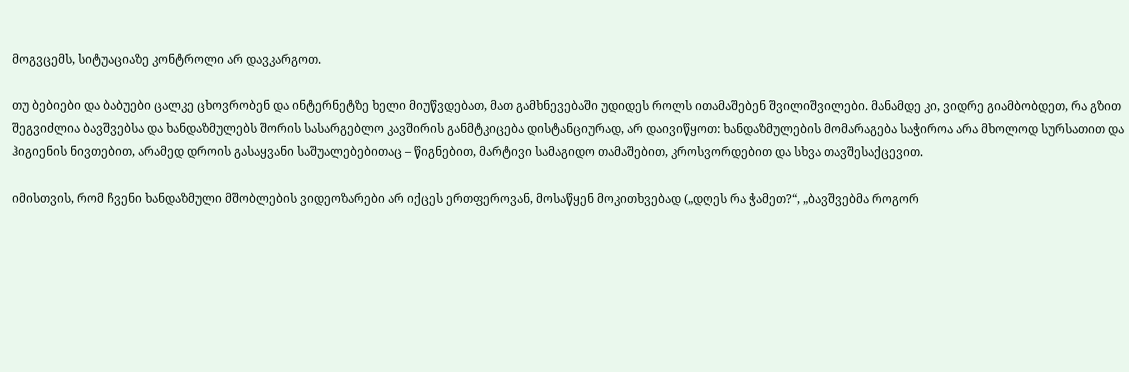მოგვცემს, სიტუაციაზე კონტროლი არ დავკარგოთ.

თუ ბებიები და ბაბუები ცალკე ცხოვრობენ და ინტერნეტზე ხელი მიუწვდებათ, მათ გამხნევებაში უდიდეს როლს ითამაშებენ შვილიშვილები. მანამდე კი, ვიდრე გიამბობდეთ, რა გზით შეგვიძლია ბავშვებსა და ხანდაზმულებს შორის სასარგებლო კავშირის განმტკიცება დისტანციურად, არ დაივიწყოთ: ხანდაზმულების მომარაგება საჭიროა არა მხოლოდ სურსათით და ჰიგიენის ნივთებით, არამედ დროის გასაყვანი საშუალებებითაც – წიგნებით, მარტივი სამაგიდო თამაშებით, კროსვორდებით და სხვა თავშესაქცევით.

იმისთვის, რომ ჩვენი ხანდაზმული მშობლების ვიდეოზარები არ იქცეს ერთფეროვან, მოსაწყენ მოკითხვებად („დღეს რა ჭამეთ?“, „ბავშვებმა როგორ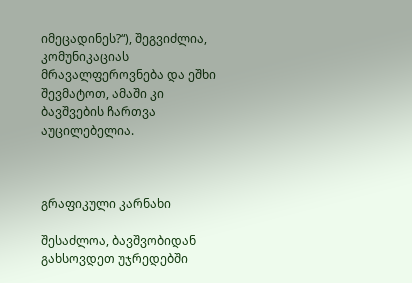იმეცადინეს?“), შეგვიძლია, კომუნიკაციას მრავალფეროვნება და ეშხი შევმატოთ, ამაში კი ბავშვების ჩართვა აუცილებელია.



გრაფიკული კარნახი

შესაძლოა, ბავშვობიდან გახსოვდეთ უჯრედებში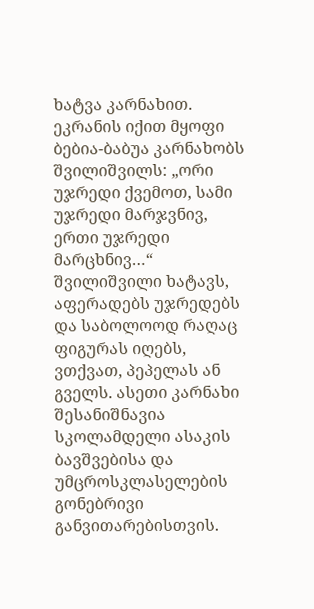ხატვა კარნახით. ეკრანის იქით მყოფი ბებია-ბაბუა კარნახობს შვილიშვილს: „ორი უჯრედი ქვემოთ, სამი უჯრედი მარჯვნივ, ერთი უჯრედი მარცხნივ…“ შვილიშვილი ხატავს, აფერადებს უჯრედებს და საბოლოოდ რაღაც ფიგურას იღებს, ვთქვათ, პეპელას ან გველს. ასეთი კარნახი შესანიშნავია სკოლამდელი ასაკის ბავშვებისა და უმცროსკლასელების გონებრივი განვითარებისთვის.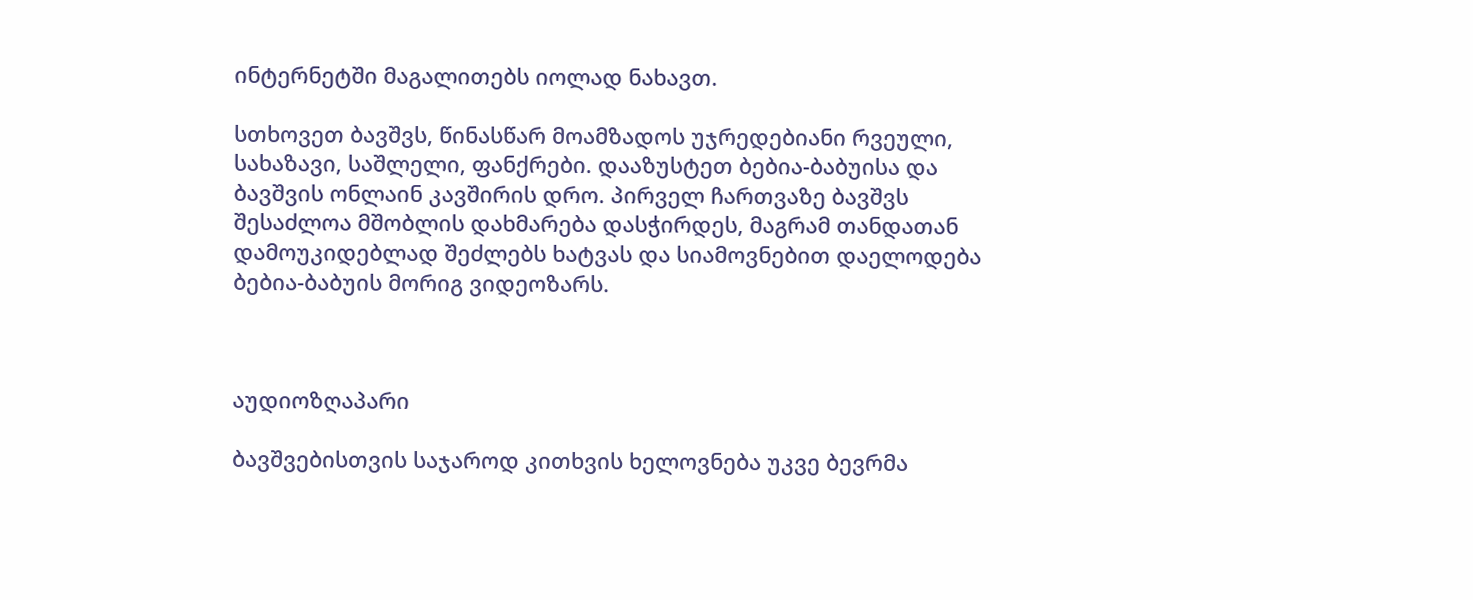ინტერნეტში მაგალითებს იოლად ნახავთ.

სთხოვეთ ბავშვს, წინასწარ მოამზადოს უჯრედებიანი რვეული, სახაზავი, საშლელი, ფანქრები. დააზუსტეთ ბებია-ბაბუისა და ბავშვის ონლაინ კავშირის დრო. პირველ ჩართვაზე ბავშვს შესაძლოა მშობლის დახმარება დასჭირდეს, მაგრამ თანდათან დამოუკიდებლად შეძლებს ხატვას და სიამოვნებით დაელოდება ბებია-ბაბუის მორიგ ვიდეოზარს.



აუდიოზღაპარი

ბავშვებისთვის საჯაროდ კითხვის ხელოვნება უკვე ბევრმა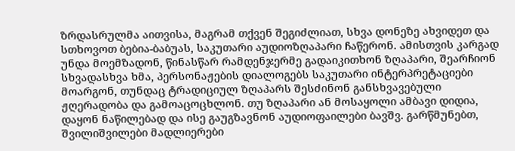ზრდასრულმა აითვისა, მაგრამ თქვენ შეგიძლიათ, სხვა დონეზე ახვიდეთ და სთხოვოთ ბებია-ბაბუას, საკუთარი აუდიოზღაპარი ჩაწერონ. ამისთვის კარგად უნდა მოემზადონ, წინასწარ რამდენჯერმე გადაიკითხონ ზღაპარი, შეარჩიონ სხვადასხვა ხმა, პერსონაჟების დიალოგებს საკუთარი ინტერპრეტაციები მოარგონ, თუნდაც ტრადიციულ ზღაპარს შესძინონ განსხვავებული ჟღერადობა და გამოაცოცხლონ. თუ ზღაპარი ან მოსაყოლი ამბავი დიდია, დაყონ ნაწილებად და ისე გაუგზავნონ აუდიოფაილები ბავშვ. გარწმუნებთ, შვილიშვილები მადლიერები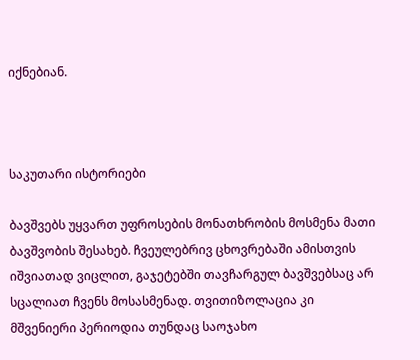იქნებიან.



საკუთარი ისტორიები

ბავშვებს უყვართ უფროსების მონათხრობის მოსმენა მათი ბავშვობის შესახებ. ჩვეულებრივ ცხოვრებაში ამისთვის იშვიათად ვიცლით, გაჯეტებში თავჩარგულ ბავშვებსაც არ სცალიათ ჩვენს მოსასმენად. თვითიზოლაცია კი მშვენიერი პერიოდია თუნდაც საოჯახო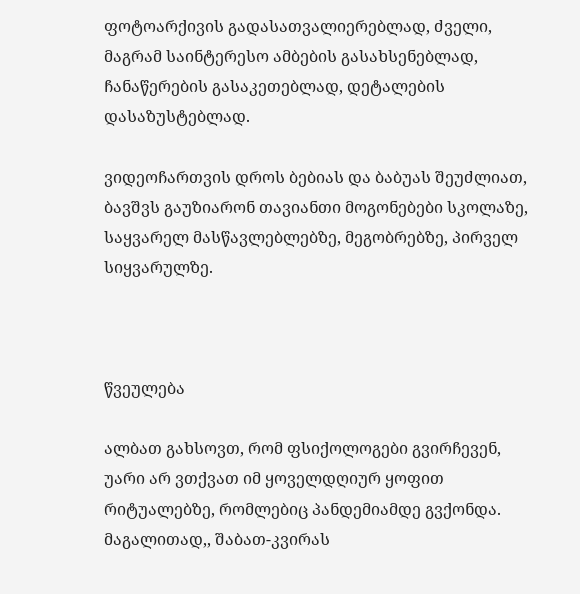ფოტოარქივის გადასათვალიერებლად, ძველი, მაგრამ საინტერესო ამბების გასახსენებლად, ჩანაწერების გასაკეთებლად, დეტალების დასაზუსტებლად.

ვიდეოჩართვის დროს ბებიას და ბაბუას შეუძლიათ, ბავშვს გაუზიარონ თავიანთი მოგონებები სკოლაზე, საყვარელ მასწავლებლებზე, მეგობრებზე, პირველ სიყვარულზე.



წვეულება

ალბათ გახსოვთ, რომ ფსიქოლოგები გვირჩევენ, უარი არ ვთქვათ იმ ყოველდღიურ ყოფით რიტუალებზე, რომლებიც პანდემიამდე გვქონდა. მაგალითად,, შაბათ-კვირას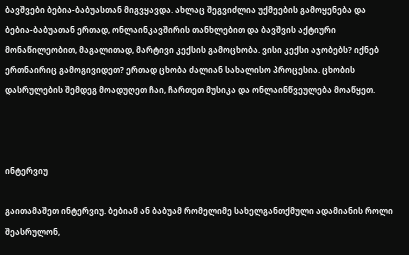ბავშვები ბებია-ბაბუასთან მიგვყავდა. ახლაც შეგვიძლია უქმეების გამოყენება და ბებია-ბაბუათან ერთად, ონლაინკავშირის თანხლებით და ბავშვის აქტიური მონაწილეობით, მაგალითად, მარტივი კექსის გამოცხობა. ვისი კექსი აჯობებს? იქნებ ერთნაირიც გამოგივიდეთ? ერთად ცხობა ძალიან სახალისო პროცესია. ცხობის დასრულების შემდეგ მოადუღეთ ჩაი, ჩართეთ მუსიკა და ონლაინწვეულება მოაწყეთ.



ინტერვიუ

გაითამაშეთ ინტერვიუ. ბებიამ ან ბაბუამ რომელიმე სახელგანთქმული ადამიანის როლი შეასრულონ,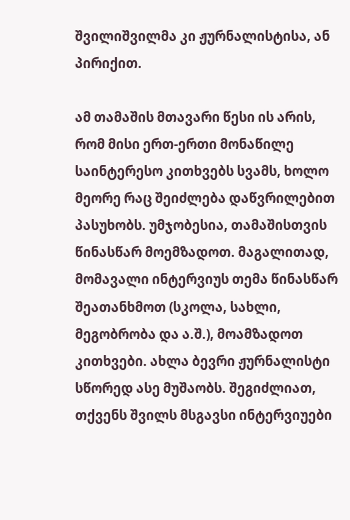შვილიშვილმა კი ჟურნალისტისა, ან პირიქით.

ამ თამაშის მთავარი წესი ის არის, რომ მისი ერთ-ერთი მონაწილე საინტერესო კითხვებს სვამს, ხოლო მეორე რაც შეიძლება დაწვრილებით პასუხობს. უმჯობესია, თამაშისთვის წინასწარ მოემზადოთ. მაგალითად, მომავალი ინტერვიუს თემა წინასწარ შეათანხმოთ (სკოლა, სახლი, მეგობრობა და ა.შ.), მოამზადოთ კითხვები. ახლა ბევრი ჟურნალისტი სწორედ ასე მუშაობს. შეგიძლიათ, თქვენს შვილს მსგავსი ინტერვიუები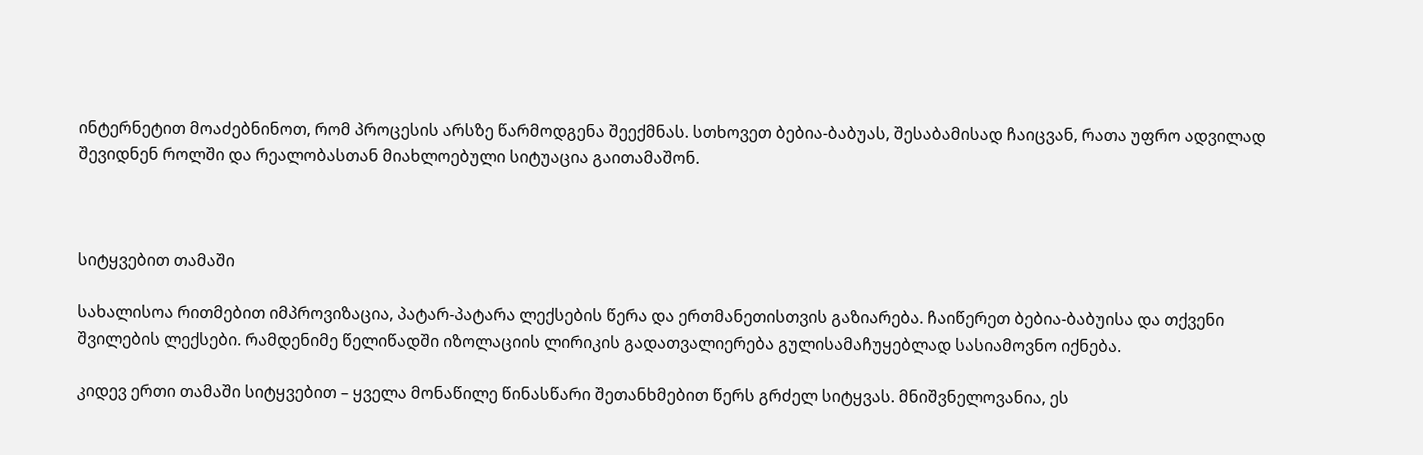ინტერნეტით მოაძებნინოთ, რომ პროცესის არსზე წარმოდგენა შეექმნას. სთხოვეთ ბებია-ბაბუას, შესაბამისად ჩაიცვან, რათა უფრო ადვილად შევიდნენ როლში და რეალობასთან მიახლოებული სიტუაცია გაითამაშონ.



სიტყვებით თამაში

სახალისოა რითმებით იმპროვიზაცია, პატარ-პატარა ლექსების წერა და ერთმანეთისთვის გაზიარება. ჩაიწერეთ ბებია-ბაბუისა და თქვენი შვილების ლექსები. რამდენიმე წელიწადში იზოლაციის ლირიკის გადათვალიერება გულისამაჩუყებლად სასიამოვნო იქნება.

კიდევ ერთი თამაში სიტყვებით – ყველა მონაწილე წინასწარი შეთანხმებით წერს გრძელ სიტყვას. მნიშვნელოვანია, ეს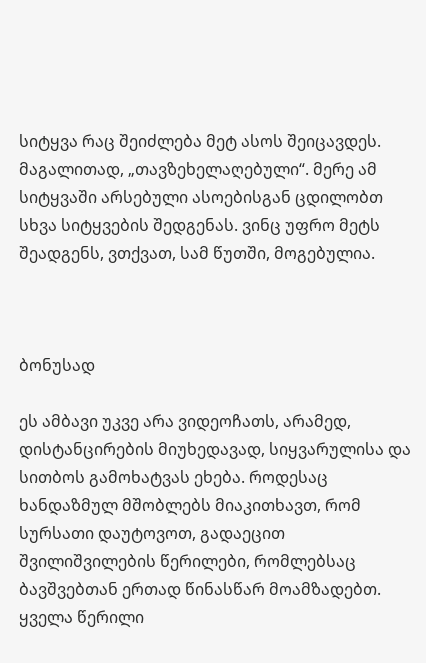სიტყვა რაც შეიძლება მეტ ასოს შეიცავდეს. მაგალითად, „თავზეხელაღებული“. მერე ამ სიტყვაში არსებული ასოებისგან ცდილობთ სხვა სიტყვების შედგენას. ვინც უფრო მეტს შეადგენს, ვთქვათ, სამ წუთში, მოგებულია.



ბონუსად

ეს ამბავი უკვე არა ვიდეოჩათს, არამედ, დისტანცირების მიუხედავად, სიყვარულისა და სითბოს გამოხატვას ეხება. როდესაც ხანდაზმულ მშობლებს მიაკითხავთ, რომ სურსათი დაუტოვოთ, გადაეცით შვილიშვილების წერილები, რომლებსაც ბავშვებთან ერთად წინასწარ მოამზადებთ. ყველა წერილი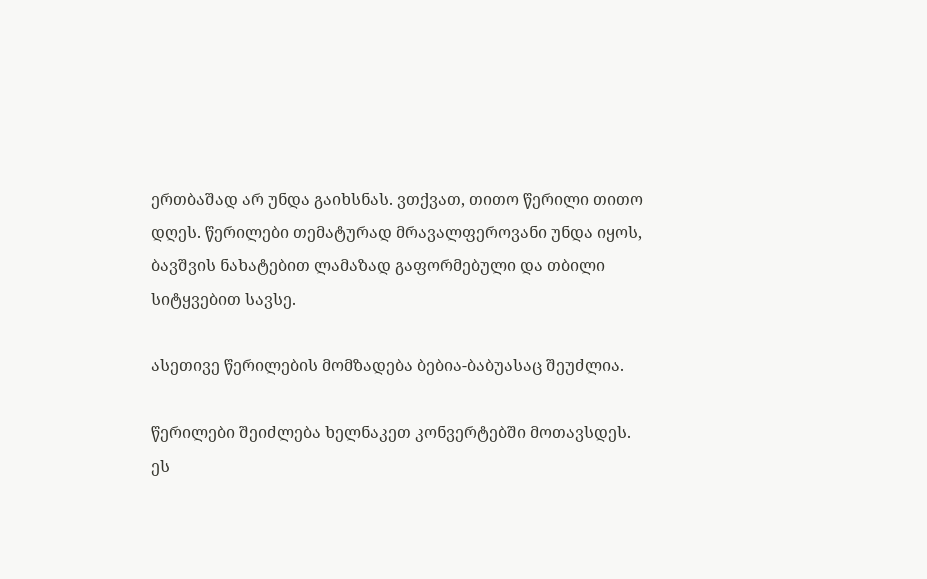ერთბაშად არ უნდა გაიხსნას. ვთქვათ, თითო წერილი თითო დღეს. წერილები თემატურად მრავალფეროვანი უნდა იყოს, ბავშვის ნახატებით ლამაზად გაფორმებული და თბილი სიტყვებით სავსე.

ასეთივე წერილების მომზადება ბებია-ბაბუასაც შეუძლია.

წერილები შეიძლება ხელნაკეთ კონვერტებში მოთავსდეს. ეს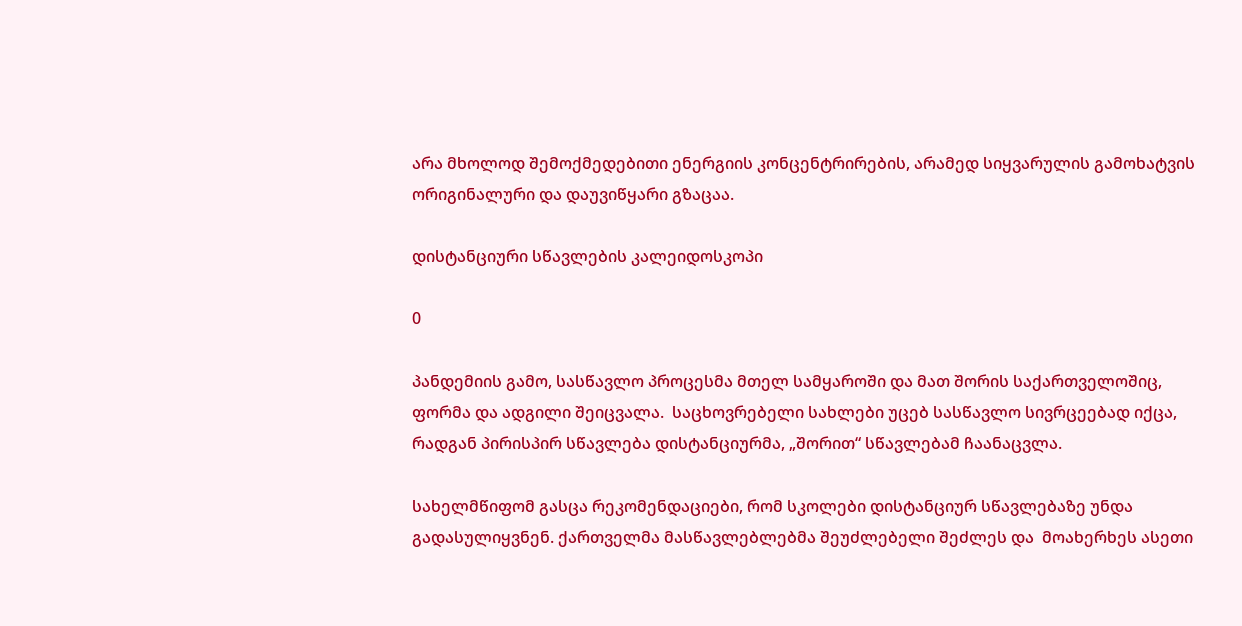არა მხოლოდ შემოქმედებითი ენერგიის კონცენტრირების, არამედ სიყვარულის გამოხატვის ორიგინალური და დაუვიწყარი გზაცაა.

დისტანციური სწავლების კალეიდოსკოპი

0

პანდემიის გამო, სასწავლო პროცესმა მთელ სამყაროში და მათ შორის საქართველოშიც,  ფორმა და ადგილი შეიცვალა.  საცხოვრებელი სახლები უცებ სასწავლო სივრცეებად იქცა,  რადგან პირისპირ სწავლება დისტანციურმა, „შორით“ სწავლებამ ჩაანაცვლა.

სახელმწიფომ გასცა რეკომენდაციები, რომ სკოლები დისტანციურ სწავლებაზე უნდა გადასულიყვნენ. ქართველმა მასწავლებლებმა შეუძლებელი შეძლეს და  მოახერხეს ასეთი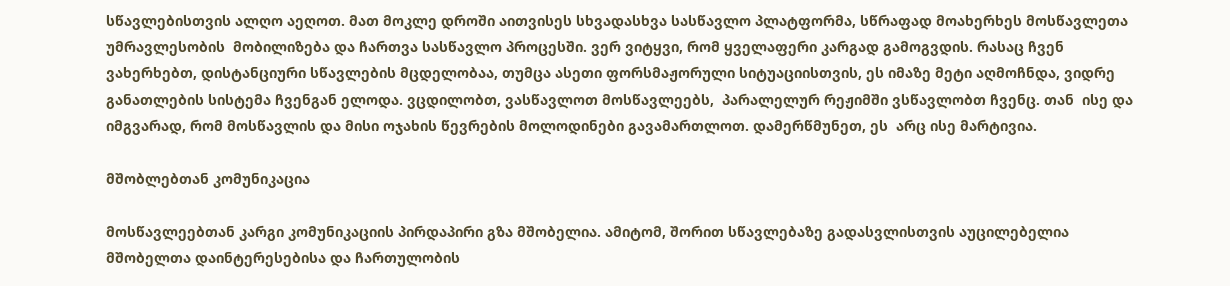სწავლებისთვის ალღო აეღოთ. მათ მოკლე დროში აითვისეს სხვადასხვა სასწავლო პლატფორმა, სწრაფად მოახერხეს მოსწავლეთა უმრავლესობის  მობილიზება და ჩართვა სასწავლო პროცესში. ვერ ვიტყვი, რომ ყველაფერი კარგად გამოგვდის. რასაც ჩვენ ვახერხებთ, დისტანციური სწავლების მცდელობაა, თუმცა ასეთი ფორსმაჟორული სიტუაციისთვის, ეს იმაზე მეტი აღმოჩნდა, ვიდრე განათლების სისტემა ჩვენგან ელოდა. ვცდილობთ, ვასწავლოთ მოსწავლეებს,  პარალელურ რეჟიმში ვსწავლობთ ჩვენც. თან  ისე და იმგვარად, რომ მოსწავლის და მისი ოჯახის წევრების მოლოდინები გავამართლოთ. დამერწმუნეთ, ეს  არც ისე მარტივია.

მშობლებთან კომუნიკაცია

მოსწავლეებთან კარგი კომუნიკაციის პირდაპირი გზა მშობელია. ამიტომ, შორით სწავლებაზე გადასვლისთვის აუცილებელია მშობელთა დაინტერესებისა და ჩართულობის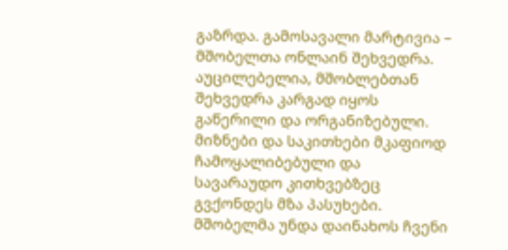გაზრდა. გამოსავალი მარტივია – მშობელთა ონლაინ შეხვედრა. აუცილებელია, მშობლებთან შეხვედრა კარგად იყოს გაწერილი და ორგანიზებული. მიზნები და საკითხები მკაფიოდ ჩამოყალიბებული და სავარაუდო კითხვებზეც გვქონდეს მზა პასუხები. მშობელმა უნდა დაინახოს ჩვენი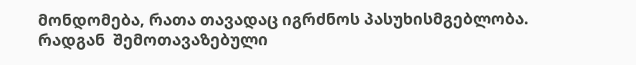მონდომება, რათა თავადაც იგრძნოს პასუხისმგებლობა. რადგან  შემოთავაზებული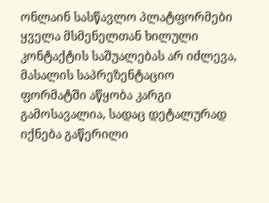ონლაინ სასწავლო პლატფორმები ყველა მსმენელთან ხილული კონტაქტის საშუალებას არ იძლევა, მასალის საპრეზენტაციო ფორმატში აწყობა კარგი გამოსავალია, სადაც დეტალურად იქნება გაწერილი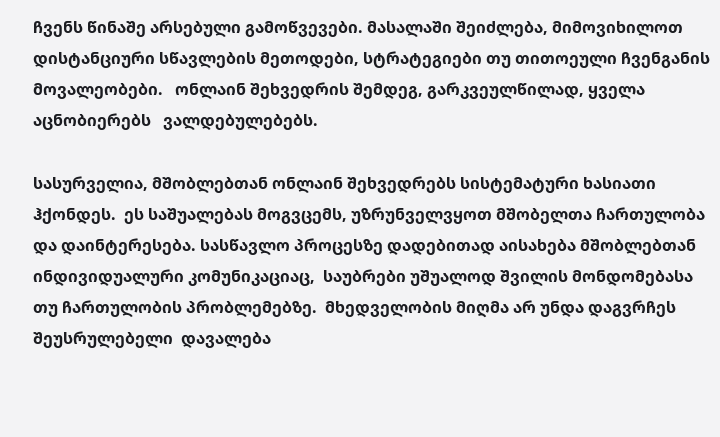ჩვენს წინაშე არსებული გამოწვევები. მასალაში შეიძლება, მიმოვიხილოთ  დისტანციური სწავლების მეთოდები, სტრატეგიები თუ თითოეული ჩვენგანის მოვალეობები.   ონლაინ შეხვედრის შემდეგ, გარკვეულწილად, ყველა აცნობიერებს   ვალდებულებებს.

სასურველია, მშობლებთან ონლაინ შეხვედრებს სისტემატური ხასიათი ჰქონდეს.  ეს საშუალებას მოგვცემს, უზრუნველვყოთ მშობელთა ჩართულობა და დაინტერესება. სასწავლო პროცესზე დადებითად აისახება მშობლებთან ინდივიდუალური კომუნიკაციაც,  საუბრები უშუალოდ შვილის მონდომებასა თუ ჩართულობის პრობლემებზე.  მხედველობის მიღმა არ უნდა დაგვრჩეს შეუსრულებელი  დავალება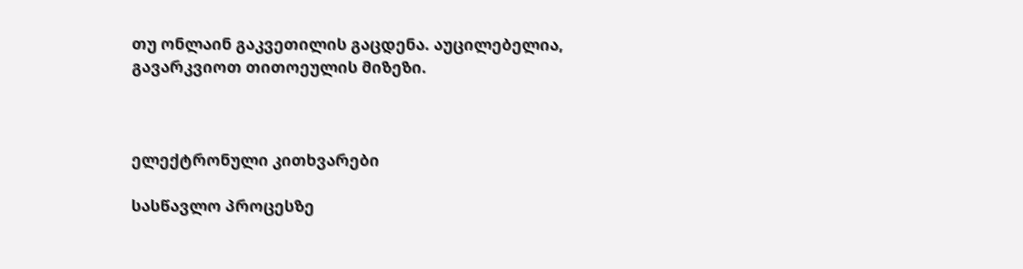თუ ონლაინ გაკვეთილის გაცდენა. აუცილებელია, გავარკვიოთ თითოეულის მიზეზი.



ელექტრონული კითხვარები

სასწავლო პროცესზე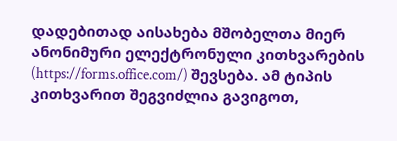დადებითად აისახება მშობელთა მიერ ანონიმური ელექტრონული კითხვარების (https://forms.office.com/) შევსება. ამ ტიპის კითხვარით შეგვიძლია გავიგოთ,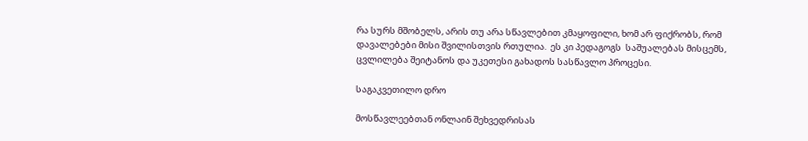რა სურს მშობელს, არის თუ არა სწავლებით კმაყოფილი, ხომ არ ფიქრობს, რომ დავალებები მისი შვილისთვის რთულია.  ეს კი პედაგოგს  საშუალებას მისცემს, ცვლილება შეიტანოს და უკეთესი გახადოს სასწავლო პროცესი.

საგაკვეთილო დრო

მოსწავლეებთან ონლაინ შეხვედრისას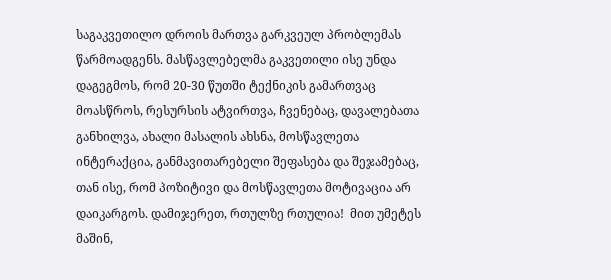საგაკვეთილო დროის მართვა გარკვეულ პრობლემას წარმოადგენს. მასწავლებელმა გაკვეთილი ისე უნდა დაგეგმოს, რომ 20-30 წუთში ტექნიკის გამართვაც მოასწროს, რესურსის ატვირთვა, ჩვენებაც, დავალებათა განხილვა, ახალი მასალის ახსნა, მოსწავლეთა ინტერაქცია, განმავითარებელი შეფასება და შეჯამებაც, თან ისე, რომ პოზიტივი და მოსწავლეთა მოტივაცია არ დაიკარგოს. დამიჯერეთ, რთულზე რთულია!  მით უმეტეს მაშინ,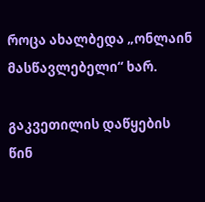როცა ახალბედა „ონლაინ მასწავლებელი“ ხარ.

გაკვეთილის დაწყების წინ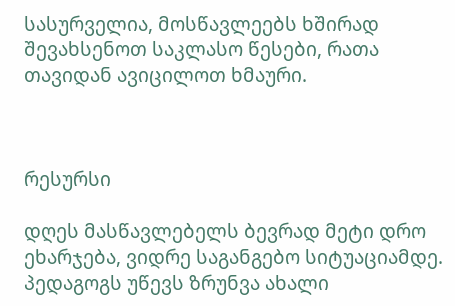სასურველია, მოსწავლეებს ხშირად შევახსენოთ საკლასო წესები, რათა  თავიდან ავიცილოთ ხმაური.



რესურსი

დღეს მასწავლებელს ბევრად მეტი დრო ეხარჯება, ვიდრე საგანგებო სიტუაციამდე. პედაგოგს უწევს ზრუნვა ახალი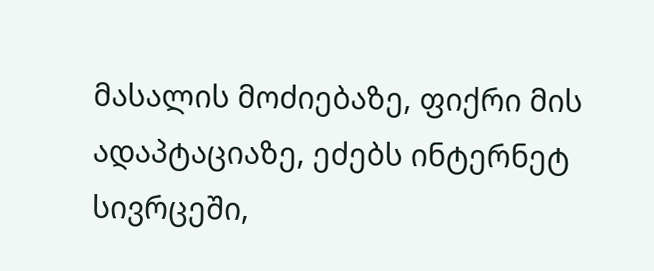მასალის მოძიებაზე, ფიქრი მის ადაპტაციაზე, ეძებს ინტერნეტ სივრცეში,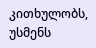კითხულობს, უსმენს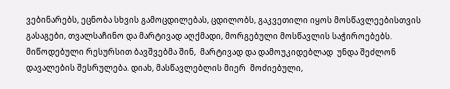ვებინარებს, ეცნობა სხვის გამოცდილებას, ცდილობს, გაკვეთილი იყოს მოსწავლეებისთვის  გასაგები, თვალსაჩინო და მარტივად აღქმადი, მორგებული მოსწავლის საჭიროებებს. მიწოდებული რესურსით ბავშვებმა შინ,  მარტივად და დამოუკიდებლად  უნდა შეძლონ  დავალების შესრულება. დიახ, მასწავლებლის მიერ  მოძიებული,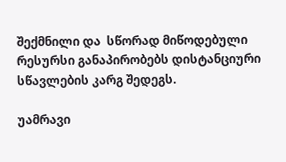შექმნილი და  სწორად მიწოდებული რესურსი განაპირობებს დისტანციური სწავლების კარგ შედეგს.

უამრავი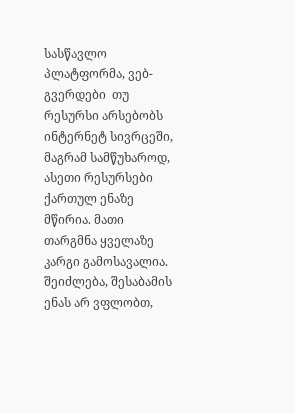სასწავლო პლატფორმა, ვებ-გვერდები  თუ რესურსი არსებობს ინტერნეტ სივრცეში, მაგრამ სამწუხაროდ, ასეთი რესურსები ქართულ ენაზე მწირია. მათი თარგმნა ყველაზე კარგი გამოსავალია. შეიძლება, შესაბამის ენას არ ვფლობთ,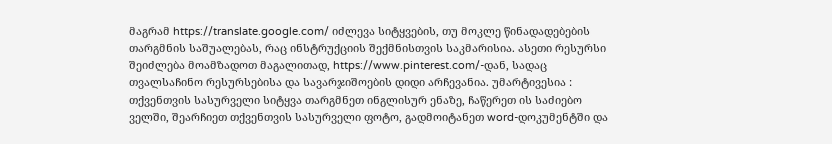მაგრამ https://translate.google.com/ იძლევა სიტყვების, თუ მოკლე წინადადებების თარგმნის საშუალებას, რაც ინსტრუქციის შექმნისთვის საკმარისია. ასეთი რესურსი შეიძლება მოამზადოთ მაგალითად, https://www.pinterest.com/-დან, სადაც თვალსაჩინო რესურსებისა და სავარჯიშოების დიდი არჩევანია. უმარტივესია : თქვენთვის სასურველი სიტყვა თარგმნეთ ინგლისურ ენაზე, ჩაწერეთ ის საძიებო ველში, შეარჩიეთ თქვენთვის სასურველი ფოტო, გადმოიტანეთ word-დოკუმენტში და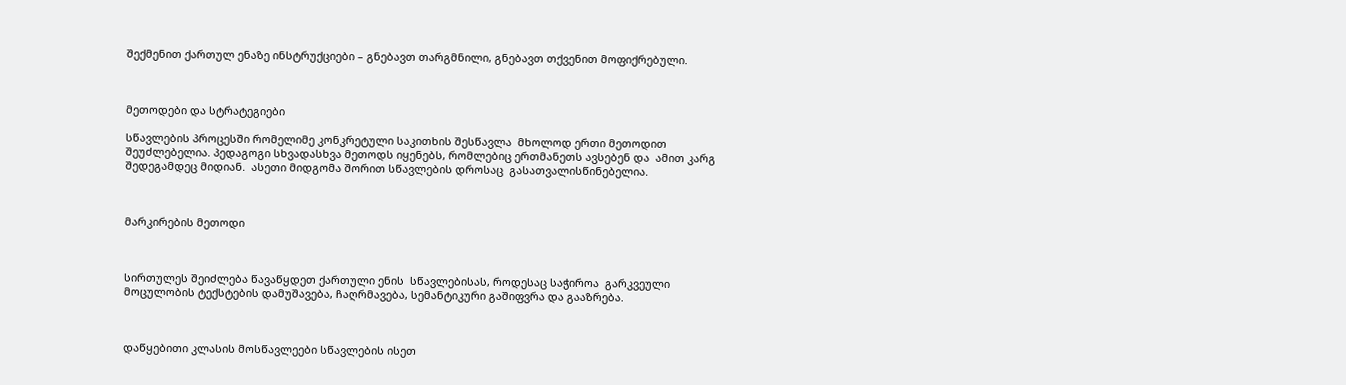შექმენით ქართულ ენაზე ინსტრუქციები – გნებავთ თარგმნილი, გნებავთ თქვენით მოფიქრებული.



მეთოდები და სტრატეგიები

სწავლების პროცესში რომელიმე კონკრეტული საკითხის შესწავლა  მხოლოდ ერთი მეთოდით შეუძლებელია. პედაგოგი სხვადასხვა მეთოდს იყენებს, რომლებიც ერთმანეთს ავსებენ და  ამით კარგ შედეგამდეც მიდიან.  ასეთი მიდგომა შორით სწავლების დროსაც  გასათვალისწინებელია.



მარკირების მეთოდი



სირთულეს შეიძლება წავაწყდეთ ქართული ენის  სწავლებისას, როდესაც საჭიროა  გარკვეული მოცულობის ტექსტების დამუშავება, ჩაღრმავება, სემანტიკური გაშიფვრა და გააზრება.



დაწყებითი კლასის მოსწავლეები სწავლების ისეთ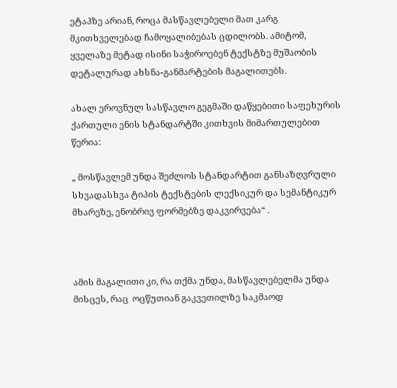ეტაპზე არიან, როცა მასწავლებელი მათ კარგ მკითხველებად ჩამოყალიბებას ცდილობს. ამიტომ, ყველაზე მეტად ისინი საჭიროებენ ტექსტზე მუშაობის დეტალურად ახსნა-განმარტების მაგალითებს.

ახალ ეროვნულ სასწავლო გეგმაში დაწყებითი საფეხურის ქართული ენის სტანდარტში კითხვის მიმართულებით წერია:

„ მოსწავლემ უნდა შეძლოს სტანდარტით განსაზღვრული სხვადასხვა ტიპის ტექსტების ლექსიკურ და სემანტიკურ მხარეზე, ენობრივ ფორმებზე დაკვირვება“ .



ამის მაგალითი კი, რა თქმა უნდა, მასწავლებელმა უნდა მისცეს, რაც  ოცწუთიან გაკვეთილზე საკმაოდ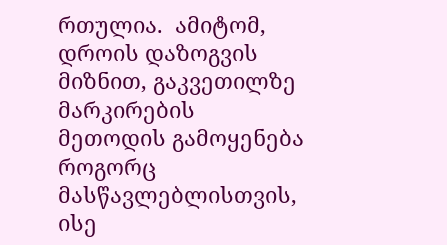რთულია.  ამიტომ, დროის დაზოგვის მიზნით, გაკვეთილზე მარკირების მეთოდის გამოყენება როგორც მასწავლებლისთვის, ისე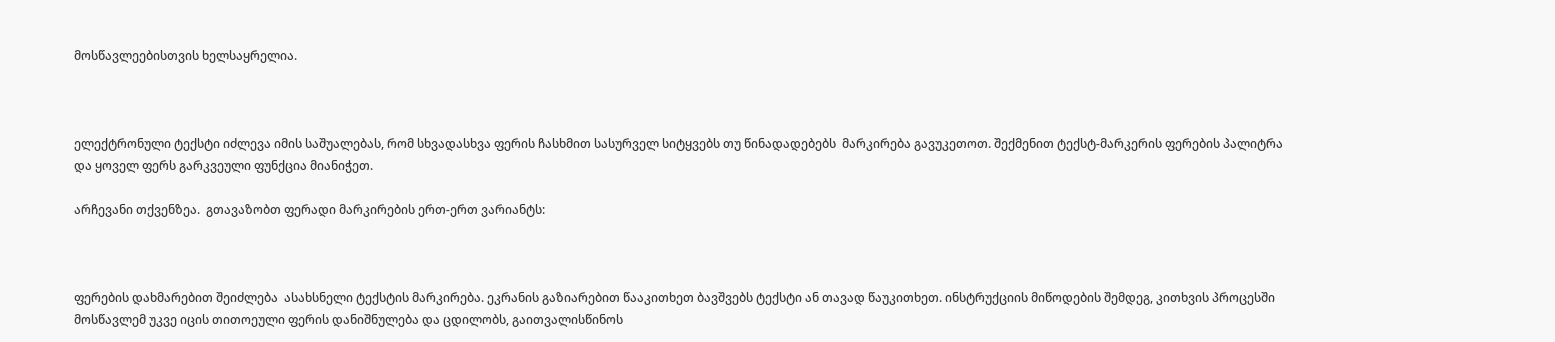მოსწავლეებისთვის ხელსაყრელია.



ელექტრონული ტექსტი იძლევა იმის საშუალებას, რომ სხვადასხვა ფერის ჩასხმით სასურველ სიტყვებს თუ წინადადებებს  მარკირება გავუკეთოთ. შექმენით ტექსტ-მარკერის ფერების პალიტრა და ყოველ ფერს გარკვეული ფუნქცია მიანიჭეთ.

არჩევანი თქვენზეა.  გთავაზობთ ფერადი მარკირების ერთ-ერთ ვარიანტს:



ფერების დახმარებით შეიძლება  ასახსნელი ტექსტის მარკირება. ეკრანის გაზიარებით წააკითხეთ ბავშვებს ტექსტი ან თავად წაუკითხეთ. ინსტრუქციის მიწოდების შემდეგ, კითხვის პროცესში მოსწავლემ უკვე იცის თითოეული ფერის დანიშნულება და ცდილობს, გაითვალისწინოს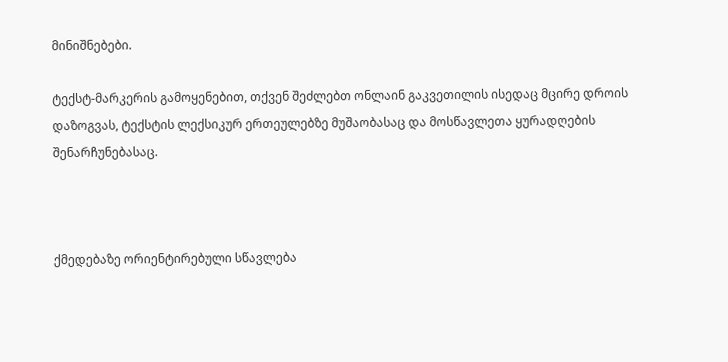მინიშნებები.

ტექსტ-მარკერის გამოყენებით, თქვენ შეძლებთ ონლაინ გაკვეთილის ისედაც მცირე დროის დაზოგვას, ტექსტის ლექსიკურ ერთეულებზე მუშაობასაც და მოსწავლეთა ყურადღების შენარჩუნებასაც.



ქმედებაზე ორიენტირებული სწავლება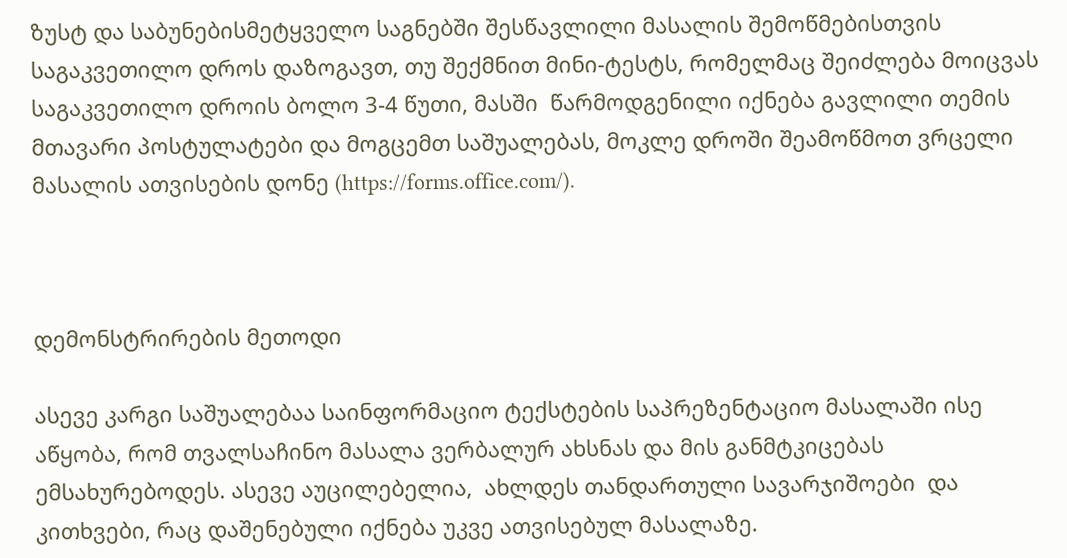ზუსტ და საბუნებისმეტყველო საგნებში შესწავლილი მასალის შემოწმებისთვის საგაკვეთილო დროს დაზოგავთ, თუ შექმნით მინი-ტესტს, რომელმაც შეიძლება მოიცვას საგაკვეთილო დროის ბოლო 3-4 წუთი, მასში  წარმოდგენილი იქნება გავლილი თემის მთავარი პოსტულატები და მოგცემთ საშუალებას, მოკლე დროში შეამოწმოთ ვრცელი მასალის ათვისების დონე (https://forms.office.com/).



დემონსტრირების მეთოდი

ასევე კარგი საშუალებაა საინფორმაციო ტექსტების საპრეზენტაციო მასალაში ისე აწყობა, რომ თვალსაჩინო მასალა ვერბალურ ახსნას და მის განმტკიცებას ემსახურებოდეს. ასევე აუცილებელია,  ახლდეს თანდართული სავარჯიშოები  და კითხვები, რაც დაშენებული იქნება უკვე ათვისებულ მასალაზე.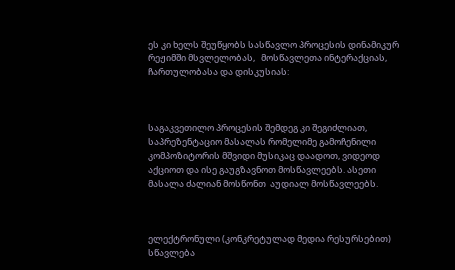ეს კი ხელს შეუწყობს სასწავლო პროცესის დინამიკურ რეჟიმში მსვლელობას,   მოსწავლეთა ინტერაქციას, ჩართულობასა და დისკუსიას:



საგაკვეთილო პროცესის შემდეგ კი შეგიძლიათ, საპრეზენტაციო მასალას რომელიმე გამოჩენილი კომპოზიტორის მშვიდი მუსიკაც დაადოთ, ვიდეოდ აქციოთ და ისე გაუგზავნოთ მოსწავლეებს. ასეთი მასალა ძალიან მოსწონთ  აუდიალ მოსწავლეებს.



ელექტრონული (კონკრეტულად მედია რესურსებით) სწავლება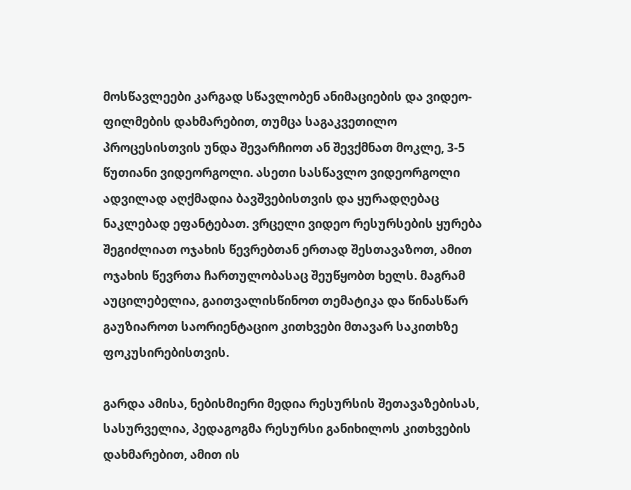მოსწავლეები კარგად სწავლობენ ანიმაციების და ვიდეო-ფილმების დახმარებით, თუმცა საგაკვეთილო პროცესისთვის უნდა შევარჩიოთ ან შევქმნათ მოკლე, 3-5 წუთიანი ვიდეორგოლი. ასეთი სასწავლო ვიდეორგოლი ადვილად აღქმადია ბავშვებისთვის და ყურადღებაც ნაკლებად ეფანტებათ. ვრცელი ვიდეო რესურსების ყურება  შეგიძლიათ ოჯახის წევრებთან ერთად შესთავაზოთ, ამით ოჯახის წევრთა ჩართულობასაც შეუწყობთ ხელს. მაგრამ აუცილებელია, გაითვალისწინოთ თემატიკა და წინასწარ გაუზიაროთ საორიენტაციო კითხვები მთავარ საკითხზე ფოკუსირებისთვის.

გარდა ამისა, ნებისმიერი მედია რესურსის შეთავაზებისას, სასურველია, პედაგოგმა რესურსი განიხილოს კითხვების დახმარებით, ამით ის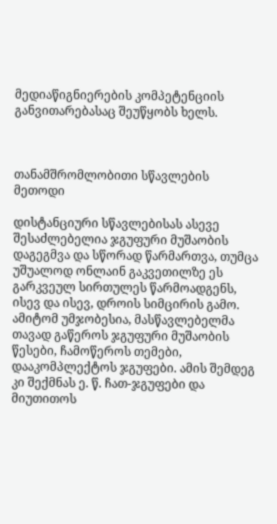მედიაწიგნიერების კომპეტენციის განვითარებასაც შეუწყობს ხელს.



თანამშრომლობითი სწავლების მეთოდი

დისტანციური სწავლებისას ასევე შესაძლებელია ჯგუფური მუშაობის დაგეგმვა და სწორად წარმართვა, თუმცა უშუალოდ ონლაინ გაკვეთილზე ეს გარკვეულ სირთულეს წარმოადგენს, ისევ და ისევ, დროის სიმცირის გამო. ამიტომ უმჯობესია, მასწავლებელმა თავად გაწეროს ჯგუფური მუშაობის წესები, ჩამოწეროს თემები, დააკომპლექტოს ჯგუფები. ამის შემდეგ კი შექმნას ე. წ. ჩათ-ჯგუფები და მიუთითოს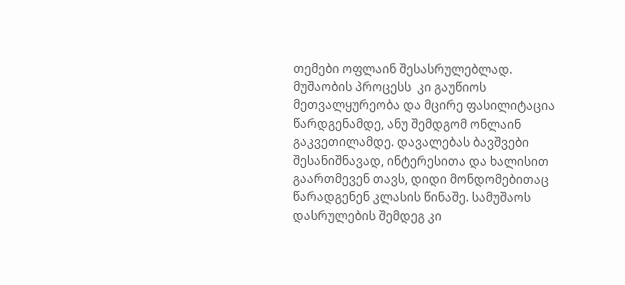თემები ოფლაინ შესასრულებლად. მუშაობის პროცესს  კი გაუწიოს მეთვალყურეობა და მცირე ფასილიტაცია წარდგენამდე, ანუ შემდგომ ონლაინ გაკვეთილამდე. დავალებას ბავშვები შესანიშნავად, ინტერესითა და ხალისით გაართმევენ თავს, დიდი მონდომებითაც წარადგენენ კლასის წინაშე. სამუშაოს დასრულების შემდეგ კი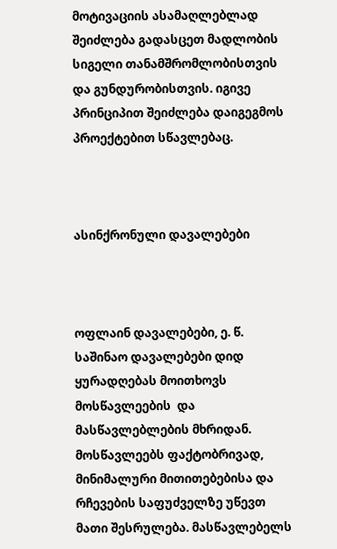მოტივაციის ასამაღლებლად შეიძლება გადასცეთ მადლობის სიგელი თანამშრომლობისთვის და გუნდურობისთვის. იგივე პრინციპით შეიძლება დაიგეგმოს პროექტებით სწავლებაც.



ასინქრონული დავალებები



ოფლაინ დავალებები, ე. წ. საშინაო დავალებები დიდ ყურადღებას მოითხოვს  მოსწავლეების  და  მასწავლებლების მხრიდან. მოსწავლეებს ფაქტობრივად, მინიმალური მითითებებისა და რჩევების საფუძველზე უწევთ მათი შესრულება. მასწავლებელს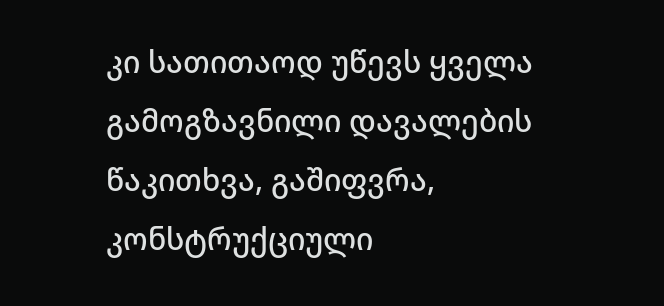კი სათითაოდ უწევს ყველა გამოგზავნილი დავალების წაკითხვა, გაშიფვრა, კონსტრუქციული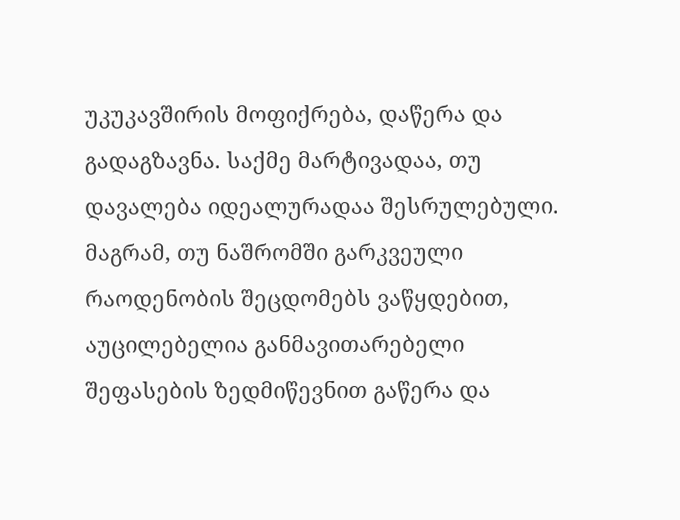უკუკავშირის მოფიქრება, დაწერა და გადაგზავნა. საქმე მარტივადაა, თუ დავალება იდეალურადაა შესრულებული. მაგრამ, თუ ნაშრომში გარკვეული რაოდენობის შეცდომებს ვაწყდებით, აუცილებელია განმავითარებელი შეფასების ზედმიწევნით გაწერა და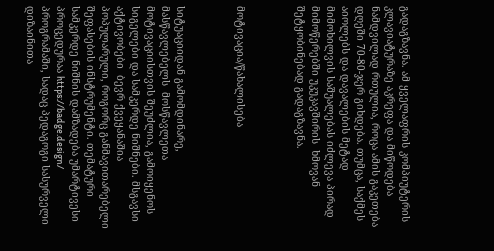გადაგზავნა. ამ ყველაფრის კომპიუტერის კლავიატურაზე აკრეფა და მიწოდება  ნამდვილად რთულია, როცა ამის გაკეთება  დღეში 70-80-ჯერ გიხდება. თუმცა, საქმეს აიოლებს და დავალების მეტად მიმოხილვის საშუალებას იძლევა პირად მიმოწერებში უკუკავშირის  ხმოვან შეტყობინებად გადაგზავნა.



მოტივაცია/წახალისება



სიტუაციიდან გამომდინარე, მასწავლებელს  მოსწავლეთა მოტივაციისთვის შეუძლია, გამოიყენოს  სიგელები და სამკერდე ნიშნები. მსგავსი  აქტივობები  ბევრ ქვეყანაშია  პოპულარული, როგორც განმავითარებელი შეფასების ინსტრუმენტი. თემატური სამკერდე ნიშნის დამზადება უმარტივესი პროცედურაა https://badge.design/ პროგრამაში, სადაც პედაგოგი სასურველი დიზაინითა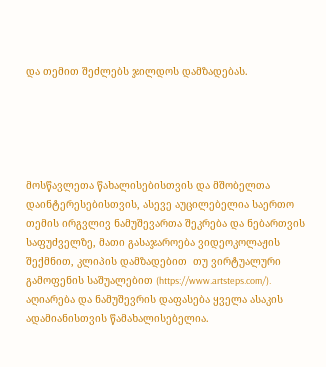და თემით შეძლებს ჯილდოს დამზადებას.





მოსწავლეთა წახალისებისთვის და მშობელთა დაინტერესებისთვის, ასევე აუცილებელია საერთო თემის ირგვლივ ნამუშევართა შეკრება და ნებართვის საფუძველზე, მათი გასაჯაროება ვიდეოკოლაჟის შექმნით, კლიპის დამზადებით  თუ ვირტუალური გამოფენის საშუალებით (https://www.artsteps.com/). აღიარება და ნამუშევრის დაფასება ყველა ასაკის  ადამიანისთვის წამახალისებელია.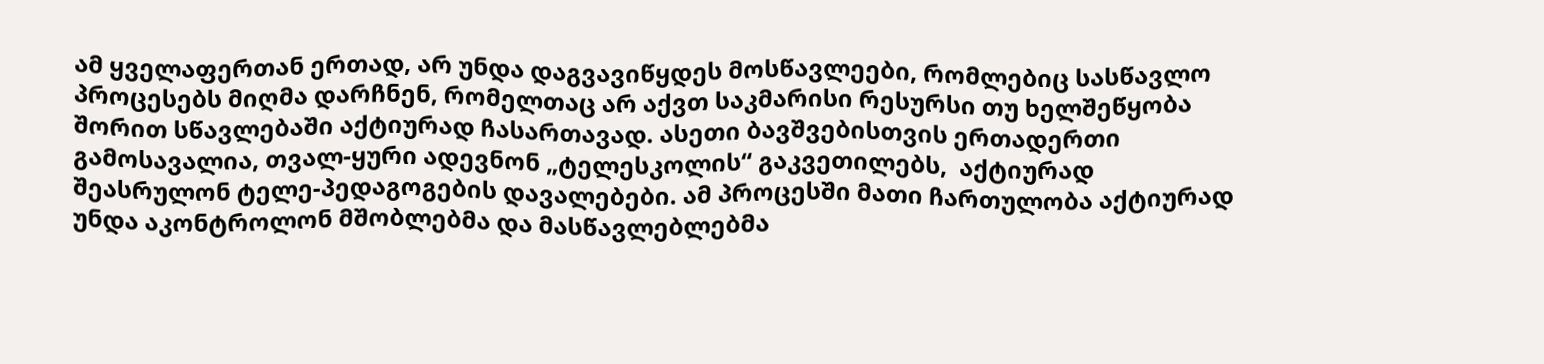ამ ყველაფერთან ერთად, არ უნდა დაგვავიწყდეს მოსწავლეები, რომლებიც სასწავლო პროცესებს მიღმა დარჩნენ, რომელთაც არ აქვთ საკმარისი რესურსი თუ ხელშეწყობა შორით სწავლებაში აქტიურად ჩასართავად. ასეთი ბავშვებისთვის ერთადერთი გამოსავალია, თვალ-ყური ადევნონ „ტელესკოლის“ გაკვეთილებს,  აქტიურად შეასრულონ ტელე-პედაგოგების დავალებები. ამ პროცესში მათი ჩართულობა აქტიურად უნდა აკონტროლონ მშობლებმა და მასწავლებლებმა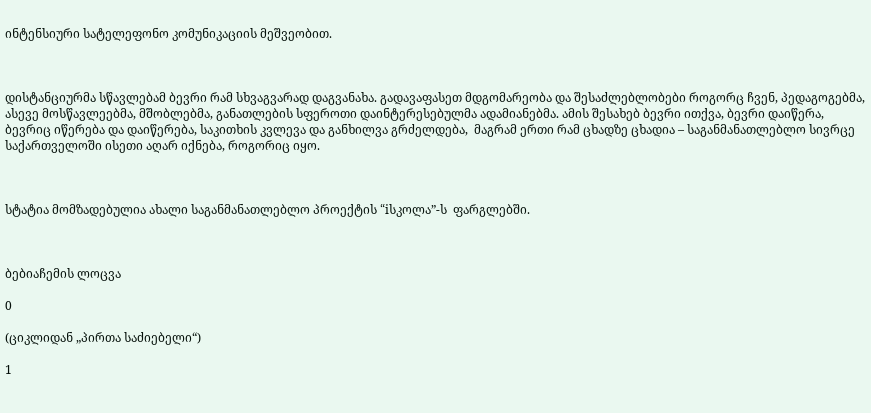ინტენსიური სატელეფონო კომუნიკაციის მეშვეობით.



დისტანციურმა სწავლებამ ბევრი რამ სხვაგვარად დაგვანახა. გადავაფასეთ მდგომარეობა და შესაძლებლობები როგორც ჩვენ, პედაგოგებმა, ასევე მოსწავლეებმა, მშობლებმა, განათლების სფეროთი დაინტერესებულმა ადამიანებმა. ამის შესახებ ბევრი ითქვა, ბევრი დაიწერა, ბევრიც იწერება და დაიწერება, საკითხის კვლევა და განხილვა გრძელდება,  მაგრამ ერთი რამ ცხადზე ცხადია – საგანმანათლებლო სივრცე საქართველოში ისეთი აღარ იქნება, როგორიც იყო.



სტატია მომზადებულია ახალი საგანმანათლებლო პროექტის “iსკოლა”-ს  ფარგლებში.



ბებიაჩემის ლოცვა

0

(ციკლიდან „პირთა საძიებელი“)

1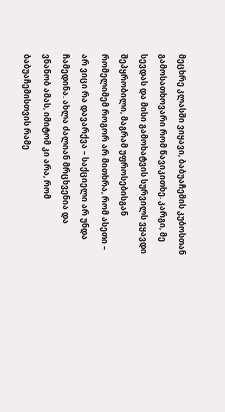მეცხრე კლასში ვიყავი, ბაბუაჩემის კუბოსთან გამოსათხოვარი რომ წავიკითხე. კარგი, მე სევდას და მისი გამოხატვის სურვილს ვყავდი შეპყრობილი, მაგრამ უფროსებისგან რომელიმემ როგორ არ მითხრა, რომ ასეთი – არ ვიცი რა დავარქვა – საქციელი არ უნდა ჩამედინა. ახლა ძალიან მრცხვენია და ვნანობ ამას, იმიტომ კი არა, რომ ბაბუაჩემისთვის რამე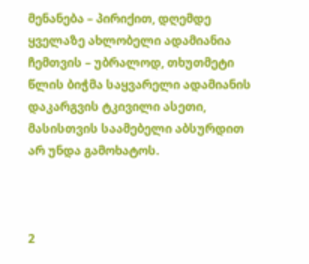მენანება – პირიქით, დღემდე ყველაზე ახლობელი ადამიანია ჩემთვის – უბრალოდ, თხუთმეტი წლის ბიჭმა საყვარელი ადამიანის დაკარგვის ტკივილი ასეთი, მასისთვის საამებელი აბსურდით არ უნდა გამოხატოს.



2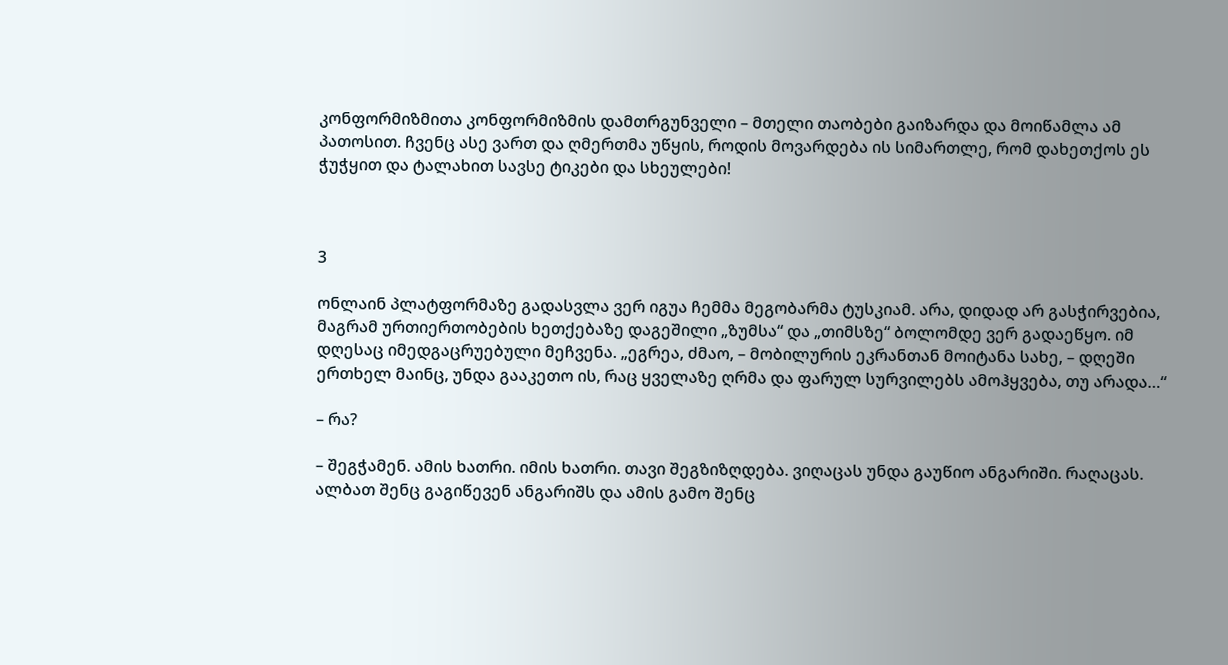კონფორმიზმითა კონფორმიზმის დამთრგუნველი – მთელი თაობები გაიზარდა და მოიწამლა ამ პათოსით. ჩვენც ასე ვართ და ღმერთმა უწყის, როდის მოვარდება ის სიმართლე, რომ დახეთქოს ეს ჭუჭყით და ტალახით სავსე ტიკები და სხეულები!



3

ონლაინ პლატფორმაზე გადასვლა ვერ იგუა ჩემმა მეგობარმა ტუსკიამ. არა, დიდად არ გასჭირვებია, მაგრამ ურთიერთობების ხეთქებაზე დაგეშილი „ზუმსა“ და „თიმსზე“ ბოლომდე ვერ გადაეწყო. იმ დღესაც იმედგაცრუებული მეჩვენა. „ეგრეა, ძმაო, – მობილურის ეკრანთან მოიტანა სახე, – დღეში ერთხელ მაინც, უნდა გააკეთო ის, რაც ყველაზე ღრმა და ფარულ სურვილებს ამოჰყვება, თუ არადა…“

– რა?

– შეგჭამენ. ამის ხათრი. იმის ხათრი. თავი შეგზიზღდება. ვიღაცას უნდა გაუწიო ანგარიში. რაღაცას. ალბათ შენც გაგიწევენ ანგარიშს და ამის გამო შენც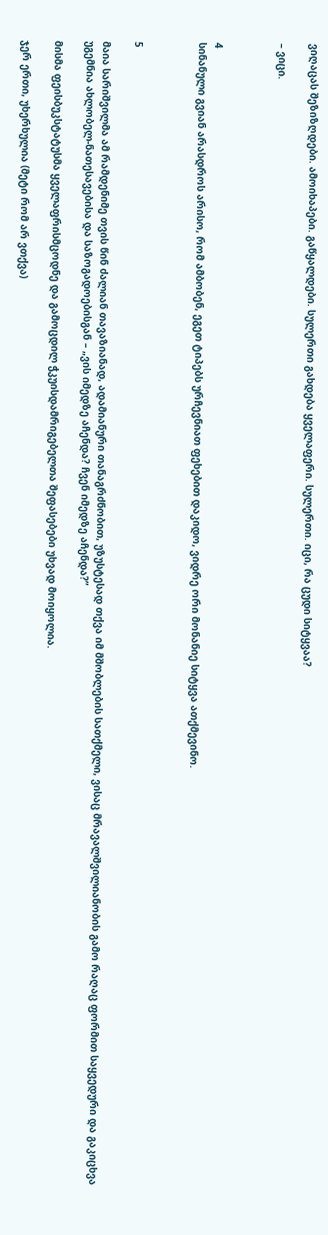ვიღაცას შეზიზღდები. ამოიხაპები. გაწყალდები. სულერთი გახდება ყველაფერი. სულერთი. იცი, რა ცუდი სიტყვაა?

– ვიცი.



4
სინანული გვიან არასდროს არისო, რომ ამბობენ, ეგეთ ტიპებს ურჩევნიათ ფეხებით დაკიდო, ვიდრე ორი მონანიე სიტყვა ათქმევინო.



5

მაია სარიშვილმა ამ რამდენიმე თვის წინ ძალიან თავაზიანად, ადამიანური თანაგრძნობით, უზუსტესად თქვა იმ მშობლების სათქმელი, ვისაც მრავალშვილიანობის გამო რაღაც ფორმით საყვედური და გაკიცხვა უგემნია ახლობელ-ნათესავებისა და საზოგადოებისგან – „ვის იმედზე აჩენდა? ჩვენ იმედზე აჩენდა?”

მისმა ფეისბუკსტატუსმა ყველაფრისმცოდნე და გამოცდილ ჭკუისდამრიგებელთა შეფასებები უხვად მოიყოლია.

ჯერ ერთი, უხერხულია (მეტი რომ არ ვთქვა)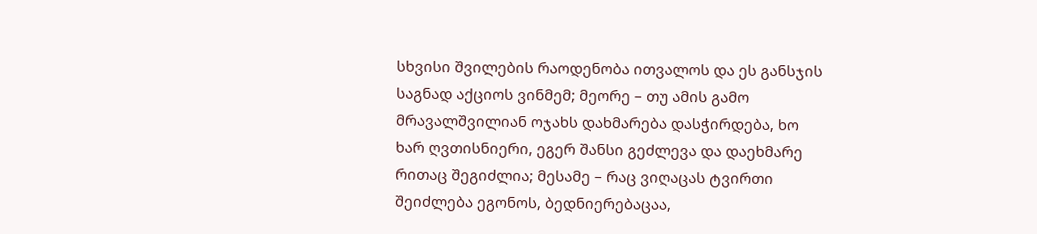სხვისი შვილების რაოდენობა ითვალოს და ეს განსჯის საგნად აქციოს ვინმემ; მეორე – თუ ამის გამო მრავალშვილიან ოჯახს დახმარება დასჭირდება, ხო ხარ ღვთისნიერი, ეგერ შანსი გეძლევა და დაეხმარე რითაც შეგიძლია; მესამე – რაც ვიღაცას ტვირთი შეიძლება ეგონოს, ბედნიერებაცაა,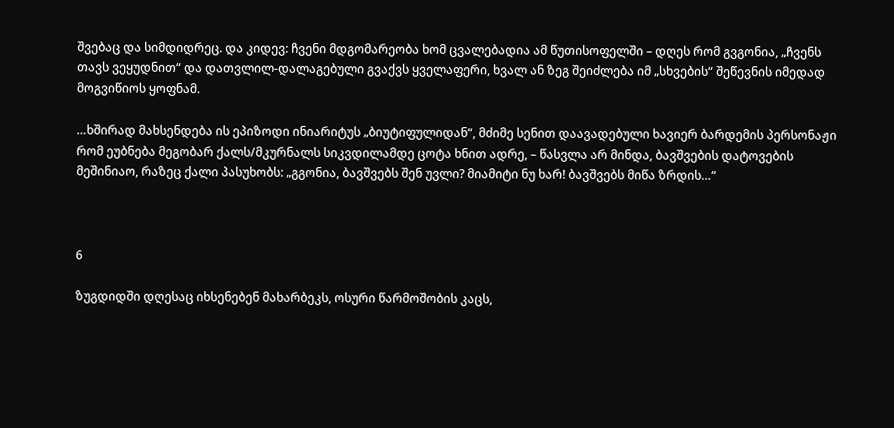შვებაც და სიმდიდრეც. და კიდევ: ჩვენი მდგომარეობა ხომ ცვალებადია ამ წუთისოფელში – დღეს რომ გვგონია, „ჩვენს თავს ვეყუდნით“ და დათვლილ-დალაგებული გვაქვს ყველაფერი, ხვალ ან ზეგ შეიძლება იმ „სხვების“ შეწევნის იმედად მოგვიწიოს ყოფნამ.

…ხშირად მახსენდება ის ეპიზოდი ინიარიტუს „ბიუტიფულიდან“, მძიმე სენით დაავადებული ხავიერ ბარდემის პერსონაჟი რომ ეუბნება მეგობარ ქალს/მკურნალს სიკვდილამდე ცოტა ხნით ადრე, – წასვლა არ მინდა, ბავშვების დატოვების მეშინიაო, რაზეც ქალი პასუხობს: „გგონია, ბავშვებს შენ უვლი? მიამიტი ნუ ხარ! ბავშვებს მიწა ზრდის…“



6

ზუგდიდში დღესაც იხსენებენ მახარბეკს, ოსური წარმოშობის კაცს,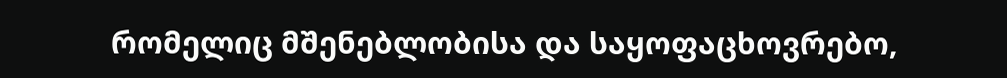რომელიც მშენებლობისა და საყოფაცხოვრებო,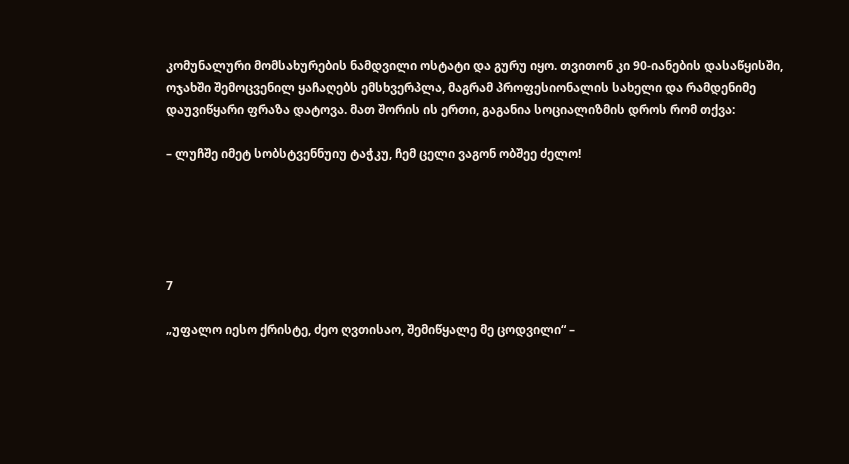კომუნალური მომსახურების ნამდვილი ოსტატი და გურუ იყო. თვითონ კი 90-იანების დასაწყისში, ოჯახში შემოცვენილ ყაჩაღებს ემსხვერპლა, მაგრამ პროფესიონალის სახელი და რამდენიმე დაუვიწყარი ფრაზა დატოვა. მათ შორის ის ერთი, გაგანია სოციალიზმის დროს რომ თქვა:

– ლუჩშე იმეტ სობსტვენნუიუ ტაჭკუ, ჩემ ცელი ვაგონ ობშეე ძელო!





7

„უფალო იესო ქრისტე, ძეო ღვთისაო, შემიწყალე მე ცოდვილი“ –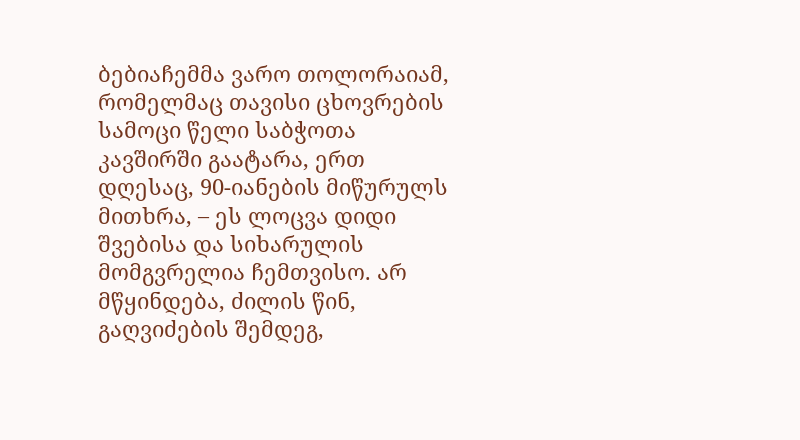ბებიაჩემმა ვარო თოლორაიამ, რომელმაც თავისი ცხოვრების სამოცი წელი საბჭოთა კავშირში გაატარა, ერთ დღესაც, 90-იანების მიწურულს მითხრა, – ეს ლოცვა დიდი შვებისა და სიხარულის მომგვრელია ჩემთვისო. არ მწყინდება, ძილის წინ, გაღვიძების შემდეგ,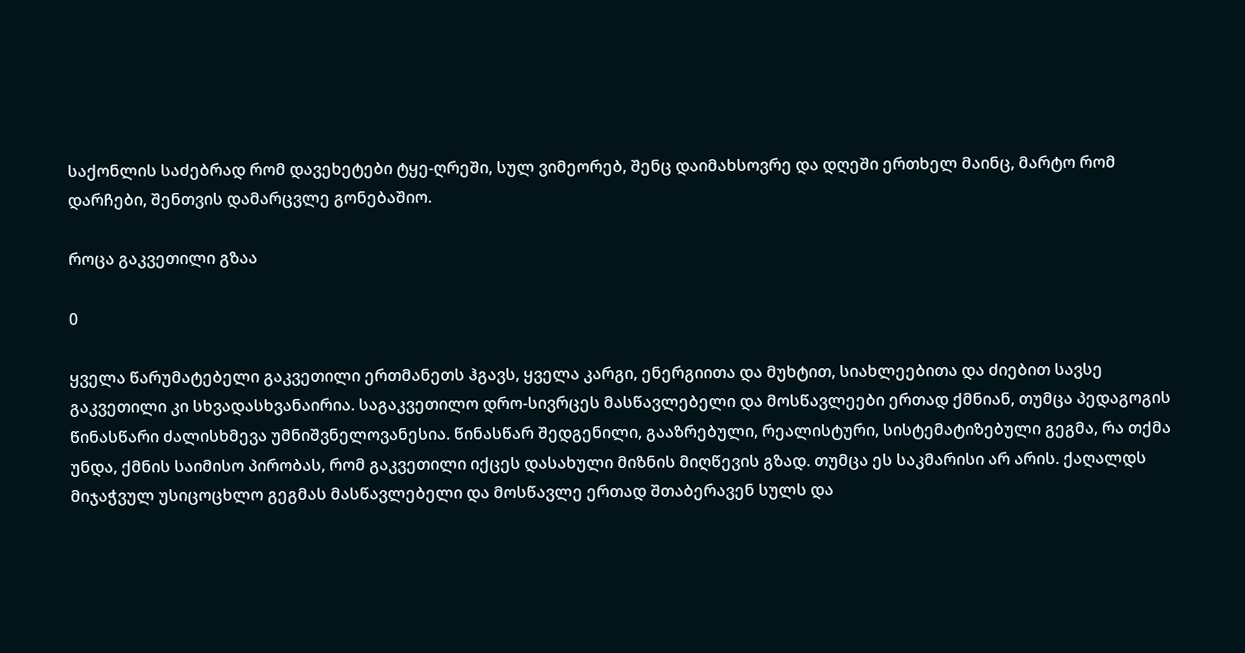საქონლის საძებრად რომ დავეხეტები ტყე-ღრეში, სულ ვიმეორებ, შენც დაიმახსოვრე და დღეში ერთხელ მაინც, მარტო რომ დარჩები, შენთვის დამარცვლე გონებაშიო.

როცა გაკვეთილი გზაა

0

ყველა წარუმატებელი გაკვეთილი ერთმანეთს ჰგავს, ყველა კარგი, ენერგიითა და მუხტით, სიახლეებითა და ძიებით სავსე გაკვეთილი კი სხვადასხვანაირია. საგაკვეთილო დრო-სივრცეს მასწავლებელი და მოსწავლეები ერთად ქმნიან, თუმცა პედაგოგის წინასწარი ძალისხმევა უმნიშვნელოვანესია. წინასწარ შედგენილი, გააზრებული, რეალისტური, სისტემატიზებული გეგმა, რა თქმა უნდა, ქმნის საიმისო პირობას, რომ გაკვეთილი იქცეს დასახული მიზნის მიღწევის გზად. თუმცა ეს საკმარისი არ არის. ქაღალდს მიჯაჭვულ უსიცოცხლო გეგმას მასწავლებელი და მოსწავლე ერთად შთაბერავენ სულს და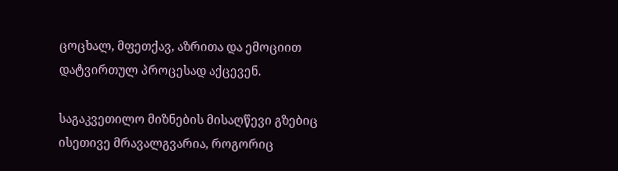ცოცხალ, მფეთქავ, აზრითა და ემოციით დატვირთულ პროცესად აქცევენ.

საგაკვეთილო მიზნების მისაღწევი გზებიც ისეთივე მრავალგვარია, როგორიც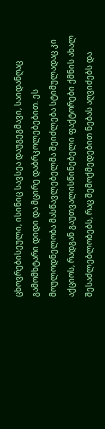ცხოვრებისეული, ისინიც სავსეა დაუგეგმავი, საიდანღაც გამომხტარი დიდი და მცირე დაბრკოლებებით. ეს მოულოდნელობა მასწავლებელმა შეიძლება სტიმულადაც კი აქციოს, რადგან გაუთვალისწინებელი ფაქტორები ქმნის ახალ შესაძლებლობებს, რაც შემოქმედებით ნებას აღვიძებს და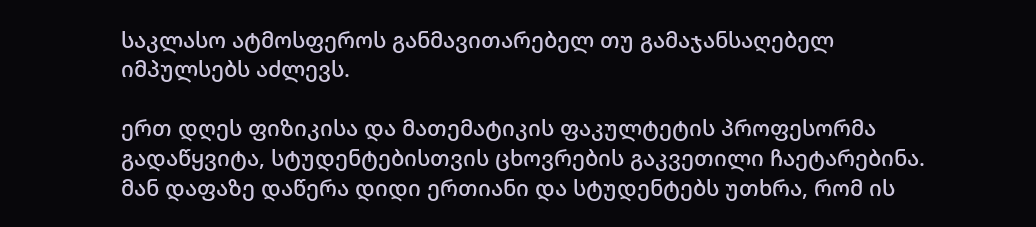საკლასო ატმოსფეროს განმავითარებელ თუ გამაჯანსაღებელ იმპულსებს აძლევს.

ერთ დღეს ფიზიკისა და მათემატიკის ფაკულტეტის პროფესორმა გადაწყვიტა, სტუდენტებისთვის ცხოვრების გაკვეთილი ჩაეტარებინა. მან დაფაზე დაწერა დიდი ერთიანი და სტუდენტებს უთხრა, რომ ის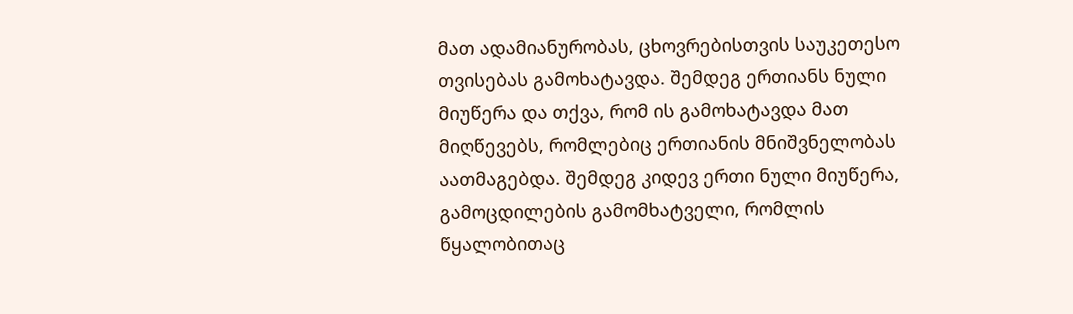მათ ადამიანურობას, ცხოვრებისთვის საუკეთესო თვისებას გამოხატავდა. შემდეგ ერთიანს ნული მიუწერა და თქვა, რომ ის გამოხატავდა მათ მიღწევებს, რომლებიც ერთიანის მნიშვნელობას აათმაგებდა. შემდეგ კიდევ ერთი ნული მიუწერა, გამოცდილების გამომხატველი, რომლის წყალობითაც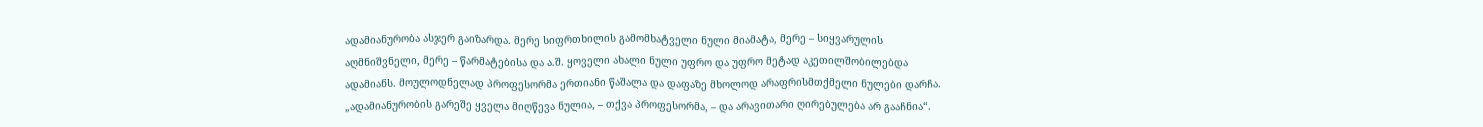ადამიანურობა ასჯერ გაიზარდა. მერე სიფრთხილის გამომხატველი ნული მიამატა, მერე – სიყვარულის აღმნიშვნელი, მერე – წარმატებისა და ა.შ. ყოველი ახალი ნული უფრო და უფრო მეტად აკეთილშობილებდა ადამიანს. მოულოდნელად პროფესორმა ერთიანი წაშალა და დაფაზე მხოლოდ არაფრისმთქმელი ნულები დარჩა. „ადამიანურობის გარეშე ყველა მიღწევა ნულია, – თქვა პროფესორმა, – და არავითარი ღირებულება არ გააჩნია“.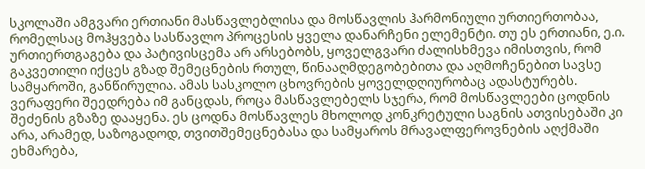სკოლაში ამგვარი ერთიანი მასწავლებლისა და მოსწავლის ჰარმონიული ურთიერთობაა, რომელსაც მოჰყვება სასწავლო პროცესის ყველა დანარჩენი ელემენტი. თუ ეს ერთიანი, ე.ი. ურთიერთგაგება და პატივისცემა არ არსებობს, ყოველგვარი ძალისხმევა იმისთვის, რომ გაკვეთილი იქცეს გზად შემეცნების რთულ, წინააღმდეგობებითა და აღმოჩენებით სავსე სამყაროში, განწირულია. ამას სასკოლო ცხოვრების ყოველდღიურობაც ადასტურებს. ვერაფერი შეედრება იმ განცდას, როცა მასწავლებელს სჯერა, რომ მოსწავლეები ცოდნის შეძენის გზაზე დააყენა. ეს ცოდნა მოსწავლეს მხოლოდ კონკრეტული საგნის ათვისებაში კი არა, არამედ, საზოგადოდ, თვითშემეცნებასა და სამყაროს მრავალფეროვნების აღქმაში ეხმარება,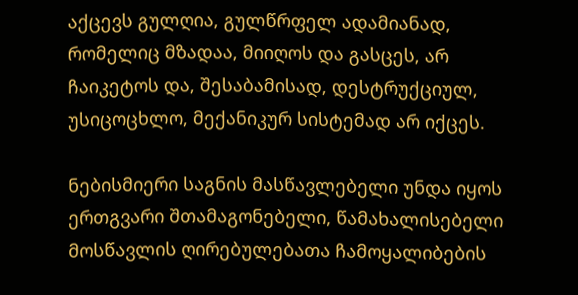აქცევს გულღია, გულწრფელ ადამიანად, რომელიც მზადაა, მიიღოს და გასცეს, არ ჩაიკეტოს და, შესაბამისად, დესტრუქციულ, უსიცოცხლო, მექანიკურ სისტემად არ იქცეს.

ნებისმიერი საგნის მასწავლებელი უნდა იყოს ერთგვარი შთამაგონებელი, წამახალისებელი მოსწავლის ღირებულებათა ჩამოყალიბების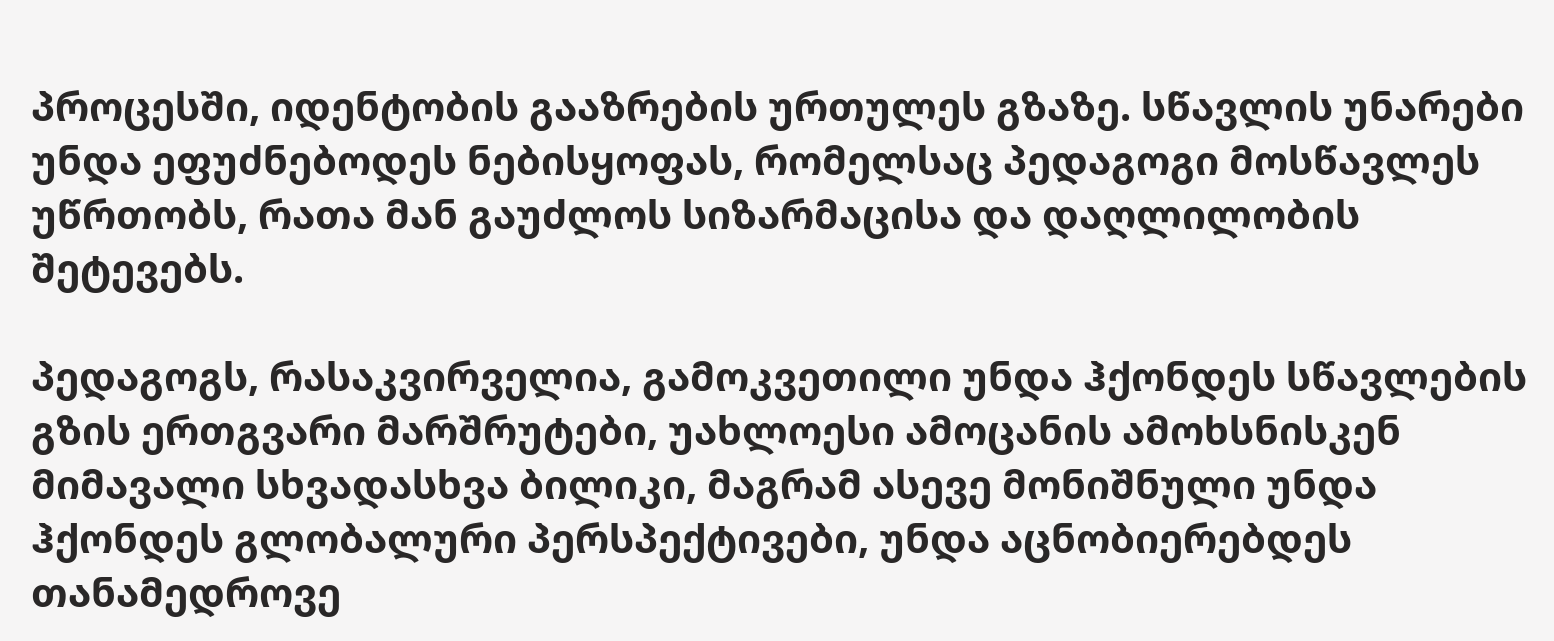პროცესში, იდენტობის გააზრების ურთულეს გზაზე. სწავლის უნარები უნდა ეფუძნებოდეს ნებისყოფას, რომელსაც პედაგოგი მოსწავლეს უწრთობს, რათა მან გაუძლოს სიზარმაცისა და დაღლილობის შეტევებს.

პედაგოგს, რასაკვირველია, გამოკვეთილი უნდა ჰქონდეს სწავლების გზის ერთგვარი მარშრუტები, უახლოესი ამოცანის ამოხსნისკენ მიმავალი სხვადასხვა ბილიკი, მაგრამ ასევე მონიშნული უნდა ჰქონდეს გლობალური პერსპექტივები, უნდა აცნობიერებდეს თანამედროვე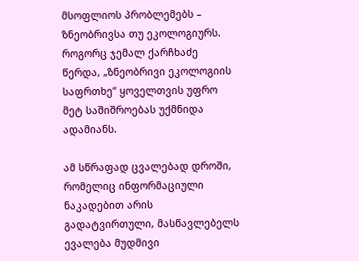მსოფლიოს პრობლემებს – ზნეობრივსა თუ ეკოლოგიურს. როგორც ჯემალ ქარჩხაძე წერდა, „ზნეობრივი ეკოლოგიის საფრთხე“ ყოველთვის უფრო მეტ საშიშროებას უქმნიდა ადამიანს.

ამ სწრაფად ცვალებად დროში, რომელიც ინფორმაციული ნაკადებით არის გადატვირთული, მასწავლებელს ევალება მუდმივი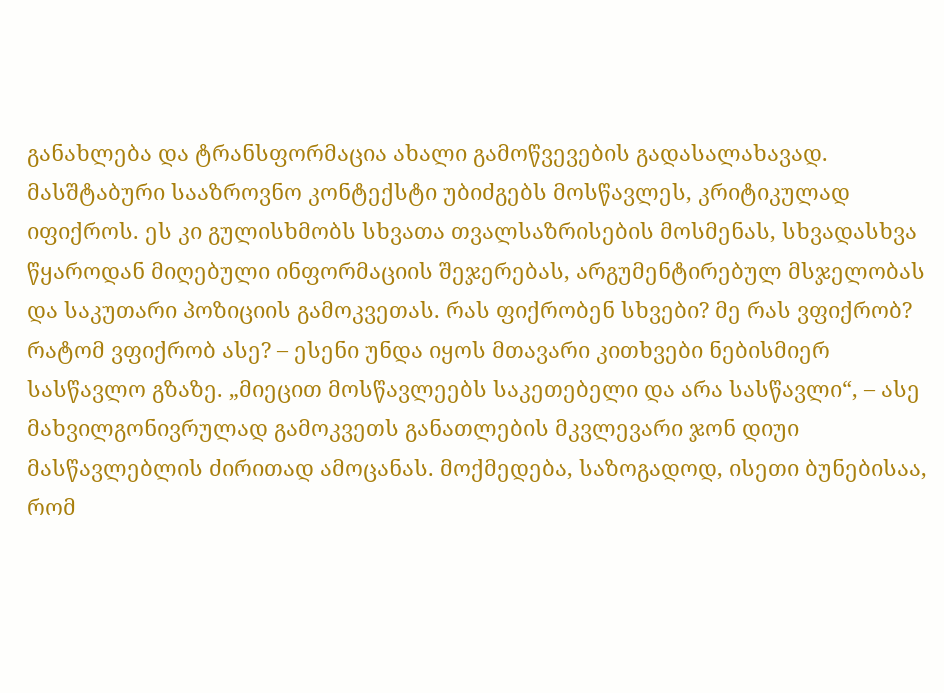განახლება და ტრანსფორმაცია ახალი გამოწვევების გადასალახავად. მასშტაბური სააზროვნო კონტექსტი უბიძგებს მოსწავლეს, კრიტიკულად იფიქროს. ეს კი გულისხმობს სხვათა თვალსაზრისების მოსმენას, სხვადასხვა წყაროდან მიღებული ინფორმაციის შეჯერებას, არგუმენტირებულ მსჯელობას და საკუთარი პოზიციის გამოკვეთას. რას ფიქრობენ სხვები? მე რას ვფიქრობ? რატომ ვფიქრობ ასე? – ესენი უნდა იყოს მთავარი კითხვები ნებისმიერ სასწავლო გზაზე. „მიეცით მოსწავლეებს საკეთებელი და არა სასწავლი“, – ასე მახვილგონივრულად გამოკვეთს განათლების მკვლევარი ჯონ დიუი მასწავლებლის ძირითად ამოცანას. მოქმედება, საზოგადოდ, ისეთი ბუნებისაა, რომ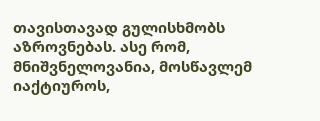თავისთავად გულისხმობს აზროვნებას. ასე რომ, მნიშვნელოვანია, მოსწავლემ იაქტიუროს,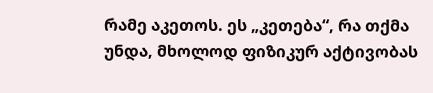რამე აკეთოს. ეს „კეთება“, რა თქმა უნდა, მხოლოდ ფიზიკურ აქტივობას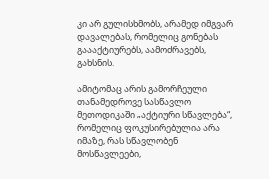კი არ გულისხმობს, არამედ იმგვარ დავალებას, რომელიც გონებას გაააქტიურებს, აამოძრავებს, გახსნის.

ამიტომაც არის გამორჩეული თანამედროვე სასწავლო მეთოდიკაში „აქტიური სწავლება“, რომელიც ფოკუსირებულია არა იმაზე, რას სწავლობენ მოსწავლეები,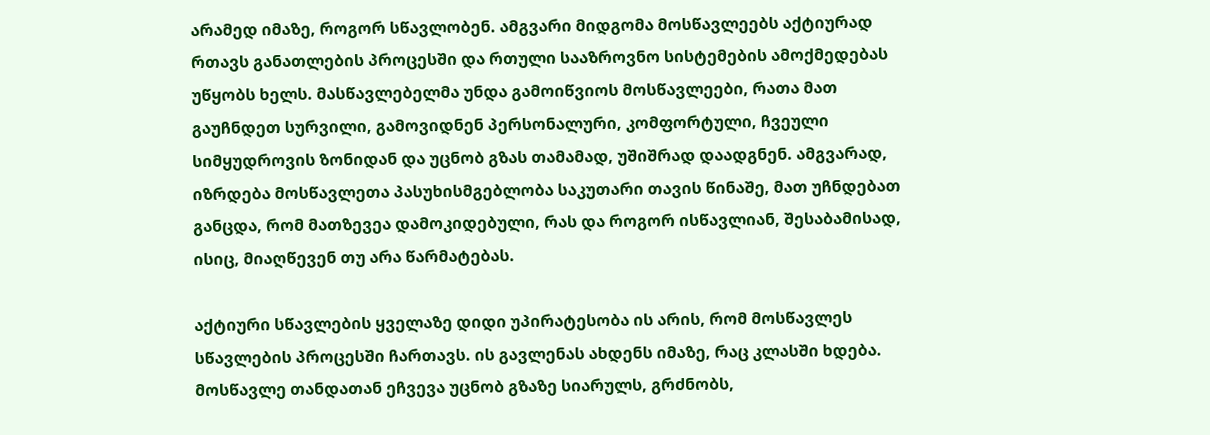არამედ იმაზე, როგორ სწავლობენ. ამგვარი მიდგომა მოსწავლეებს აქტიურად რთავს განათლების პროცესში და რთული სააზროვნო სისტემების ამოქმედებას უწყობს ხელს. მასწავლებელმა უნდა გამოიწვიოს მოსწავლეები, რათა მათ გაუჩნდეთ სურვილი, გამოვიდნენ პერსონალური, კომფორტული, ჩვეული სიმყუდროვის ზონიდან და უცნობ გზას თამამად, უშიშრად დაადგნენ. ამგვარად, იზრდება მოსწავლეთა პასუხისმგებლობა საკუთარი თავის წინაშე, მათ უჩნდებათ განცდა, რომ მათზევეა დამოკიდებული, რას და როგორ ისწავლიან, შესაბამისად, ისიც, მიაღწევენ თუ არა წარმატებას.

აქტიური სწავლების ყველაზე დიდი უპირატესობა ის არის, რომ მოსწავლეს სწავლების პროცესში ჩართავს. ის გავლენას ახდენს იმაზე, რაც კლასში ხდება. მოსწავლე თანდათან ეჩვევა უცნობ გზაზე სიარულს, გრძნობს,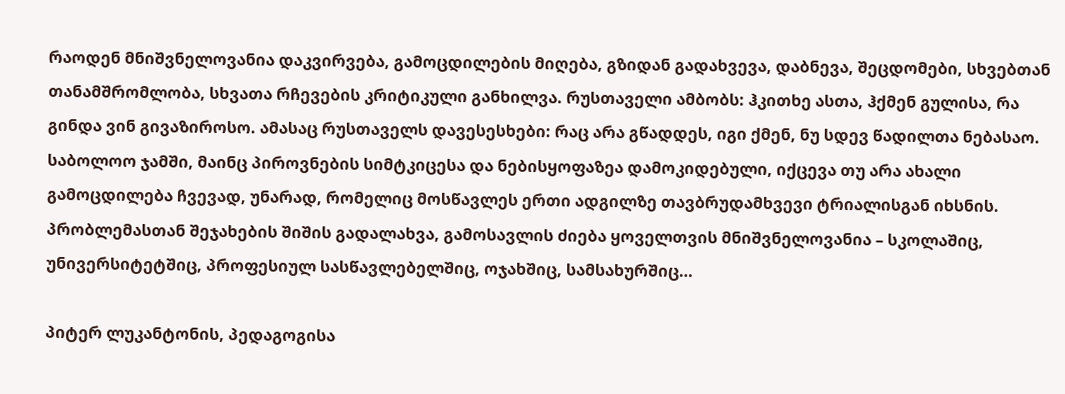რაოდენ მნიშვნელოვანია დაკვირვება, გამოცდილების მიღება, გზიდან გადახვევა, დაბნევა, შეცდომები, სხვებთან თანამშრომლობა, სხვათა რჩევების კრიტიკული განხილვა. რუსთაველი ამბობს: ჰკითხე ასთა, ჰქმენ გულისა, რა გინდა ვინ გივაზიროსო. ამასაც რუსთაველს დავესესხები: რაც არა გწადდეს, იგი ქმენ, ნუ სდევ წადილთა ნებასაო. საბოლოო ჯამში, მაინც პიროვნების სიმტკიცესა და ნებისყოფაზეა დამოკიდებული, იქცევა თუ არა ახალი გამოცდილება ჩვევად, უნარად, რომელიც მოსწავლეს ერთი ადგილზე თავბრუდამხვევი ტრიალისგან იხსნის. პრობლემასთან შეჯახების შიშის გადალახვა, გამოსავლის ძიება ყოველთვის მნიშვნელოვანია – სკოლაშიც, უნივერსიტეტშიც, პროფესიულ სასწავლებელშიც, ოჯახშიც, სამსახურშიც…

პიტერ ლუკანტონის, პედაგოგისა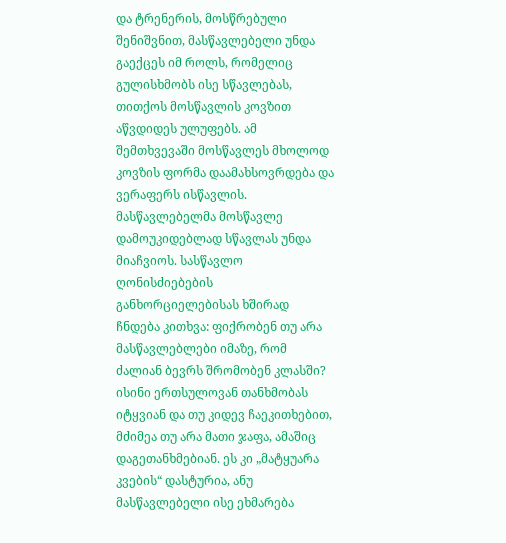და ტრენერის, მოსწრებული შენიშვნით, მასწავლებელი უნდა გაექცეს იმ როლს, რომელიც გულისხმობს ისე სწავლებას, თითქოს მოსწავლის კოვზით აწვდიდეს ულუფებს. ამ შემთხვევაში მოსწავლეს მხოლოდ კოვზის ფორმა დაამახსოვრდება და ვერაფერს ისწავლის. მასწავლებელმა მოსწავლე დამოუკიდებლად სწავლას უნდა მიაჩვიოს. სასწავლო ღონისძიებების განხორციელებისას ხშირად ჩნდება კითხვა: ფიქრობენ თუ არა მასწავლებლები იმაზე, რომ ძალიან ბევრს შრომობენ კლასში? ისინი ერთსულოვან თანხმობას იტყვიან და თუ კიდევ ჩაეკითხებით, მძიმეა თუ არა მათი ჯაფა, ამაშიც დაგეთანხმებიან. ეს კი „მატყუარა კვების“ დასტურია, ანუ მასწავლებელი ისე ეხმარება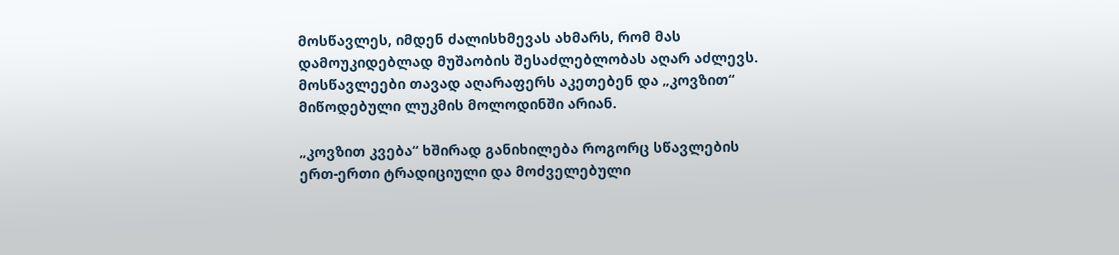მოსწავლეს, იმდენ ძალისხმევას ახმარს, რომ მას დამოუკიდებლად მუშაობის შესაძლებლობას აღარ აძლევს. მოსწავლეები თავად აღარაფერს აკეთებენ და „კოვზით“ მიწოდებული ლუკმის მოლოდინში არიან.

„კოვზით კვება“ ხშირად განიხილება როგორც სწავლების ერთ-ერთი ტრადიციული და მოძველებული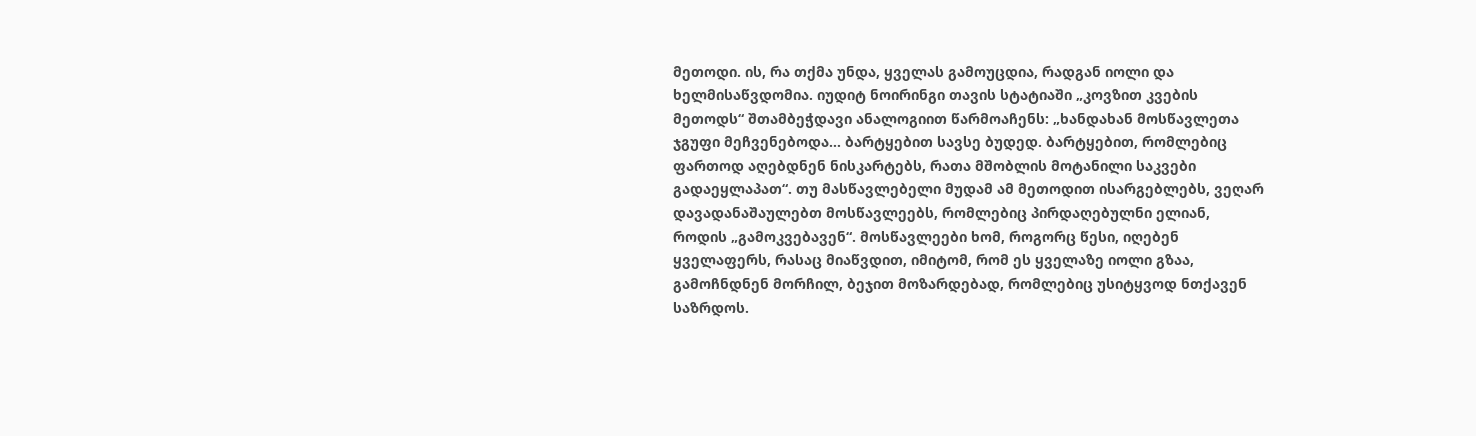მეთოდი. ის, რა თქმა უნდა, ყველას გამოუცდია, რადგან იოლი და ხელმისაწვდომია. იუდიტ ნოირინგი თავის სტატიაში „კოვზით კვების მეთოდს“ შთამბეჭდავი ანალოგიით წარმოაჩენს: „ხანდახან მოსწავლეთა ჯგუფი მეჩვენებოდა… ბარტყებით სავსე ბუდედ. ბარტყებით, რომლებიც ფართოდ აღებდნენ ნისკარტებს, რათა მშობლის მოტანილი საკვები გადაეყლაპათ“. თუ მასწავლებელი მუდამ ამ მეთოდით ისარგებლებს, ვეღარ დავადანაშაულებთ მოსწავლეებს, რომლებიც პირდაღებულნი ელიან, როდის „გამოკვებავენ“. მოსწავლეები ხომ, როგორც წესი, იღებენ ყველაფერს, რასაც მიაწვდით, იმიტომ, რომ ეს ყველაზე იოლი გზაა, გამოჩნდნენ მორჩილ, ბეჯით მოზარდებად, რომლებიც უსიტყვოდ ნთქავენ საზრდოს.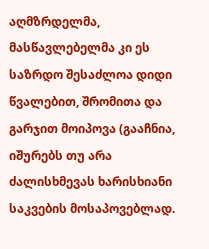აღმზრდელმა, მასწავლებელმა კი ეს საზრდო შესაძლოა დიდი წვალებით, შრომითა და გარჯით მოიპოვა (გააჩნია, იშურებს თუ არა ძალისხმევას ხარისხიანი საკვების მოსაპოვებლად.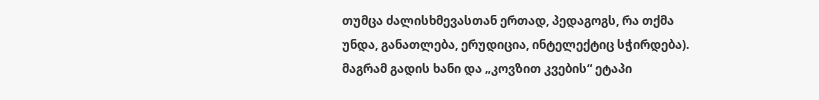თუმცა ძალისხმევასთან ერთად, პედაგოგს, რა თქმა უნდა, განათლება, ერუდიცია, ინტელექტიც სჭირდება). მაგრამ გადის ხანი და „კოვზით კვების“ ეტაპი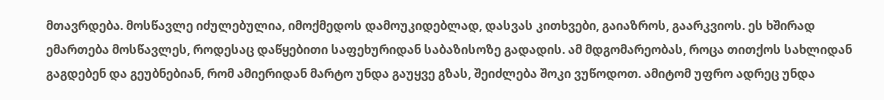მთავრდება. მოსწავლე იძულებულია, იმოქმედოს დამოუკიდებლად, დასვას კითხვები, გაიაზროს, გაარკვიოს. ეს ხშირად ემართება მოსწავლეს, როდესაც დაწყებითი საფეხურიდან საბაზისოზე გადადის. ამ მდგომარეობას, როცა თითქოს სახლიდან გაგდებენ და გეუბნებიან, რომ ამიერიდან მარტო უნდა გაუყვე გზას, შეიძლება შოკი ვუწოდოთ. ამიტომ უფრო ადრეც უნდა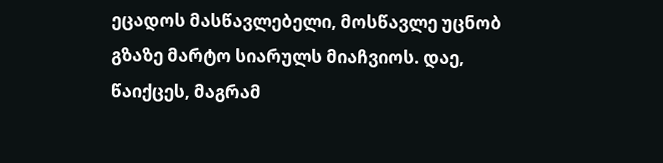ეცადოს მასწავლებელი, მოსწავლე უცნობ გზაზე მარტო სიარულს მიაჩვიოს. დაე, წაიქცეს, მაგრამ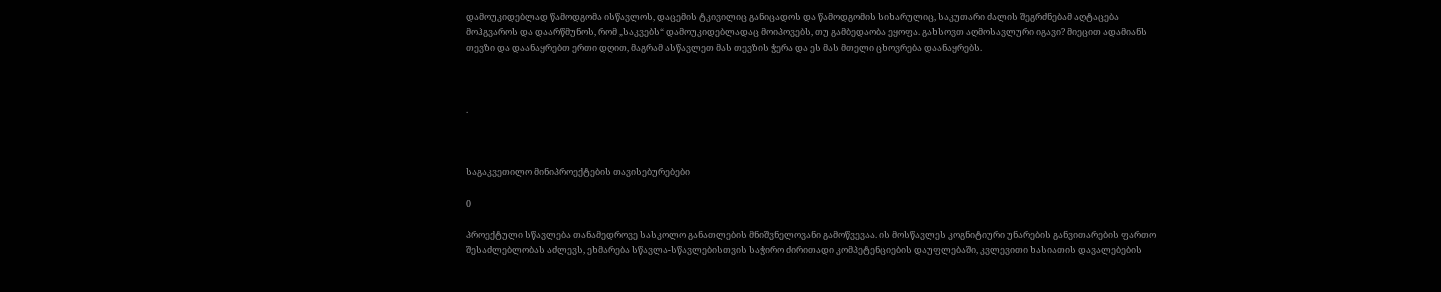დამოუკიდებლად წამოდგომა ისწავლოს, დაცემის ტკივილიც განიცადოს და წამოდგომის სიხარულიც, საკუთარი ძალის შეგრძნებამ აღტაცება მოჰგვაროს და დაარწმუნოს, რომ „საკვებს“ დამოუკიდებლადაც მოიპოვებს, თუ გამბედაობა ეყოფა. გახსოვთ აღმოსავლური იგავი? მიეცით ადამიანს თევზი და დაანაყრებთ ერთი დღით, მაგრამ ასწავლეთ მას თევზის ჭერა და ეს მას მთელი ცხოვრება დაანაყრებს.



.



საგაკვეთილო მინიპროექტების თავისებურებები

0

პროექტული სწავლება თანამედროვე სასკოლო განათლების მნიშვნელოვანი გამოწვევაა. ის მოსწავლეს კოგნიტიური უნარების განვითარების ფართო შესაძლებლობას აძლევს, ეხმარება სწავლა-სწავლებისთვის საჭირო ძირითადი კომპეტენციების დაუფლებაში, კვლევითი ხასიათის დავალებების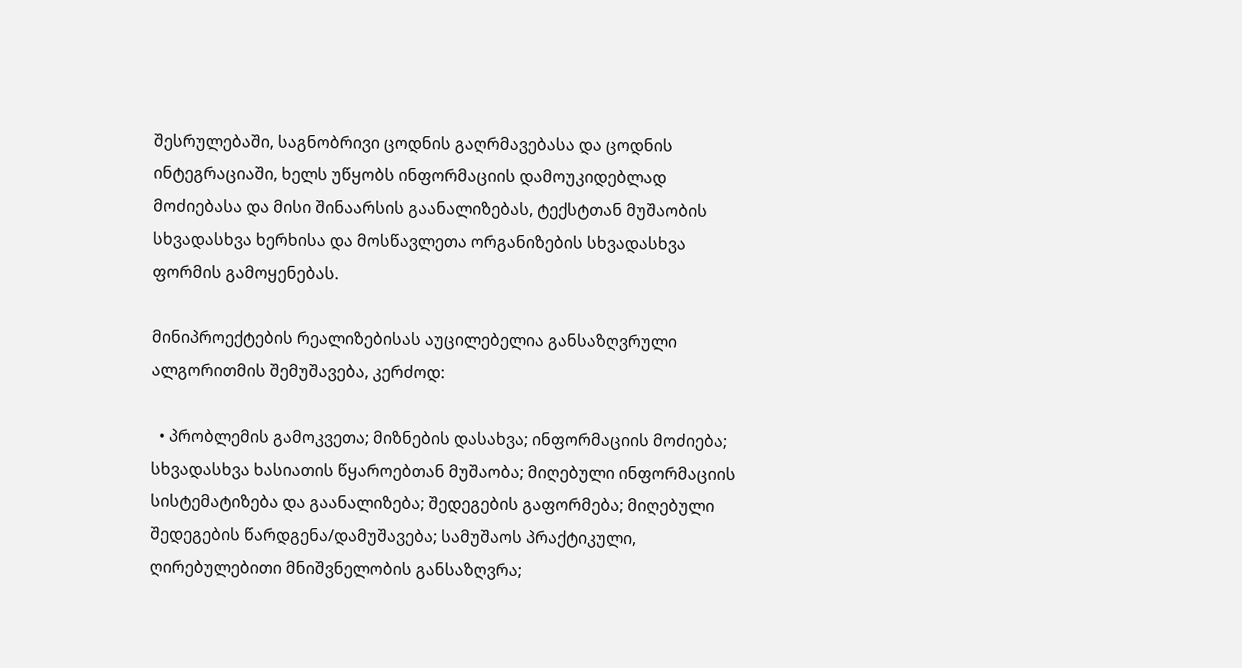შესრულებაში, საგნობრივი ცოდნის გაღრმავებასა და ცოდნის ინტეგრაციაში, ხელს უწყობს ინფორმაციის დამოუკიდებლად მოძიებასა და მისი შინაარსის გაანალიზებას, ტექსტთან მუშაობის სხვადასხვა ხერხისა და მოსწავლეთა ორგანიზების სხვადასხვა ფორმის გამოყენებას.

მინიპროექტების რეალიზებისას აუცილებელია განსაზღვრული ალგორითმის შემუშავება, კერძოდ:

  • პრობლემის გამოკვეთა; მიზნების დასახვა; ინფორმაციის მოძიება; სხვადასხვა ხასიათის წყაროებთან მუშაობა; მიღებული ინფორმაციის სისტემატიზება და გაანალიზება; შედეგების გაფორმება; მიღებული შედეგების წარდგენა/დამუშავება; სამუშაოს პრაქტიკული, ღირებულებითი მნიშვნელობის განსაზღვრა;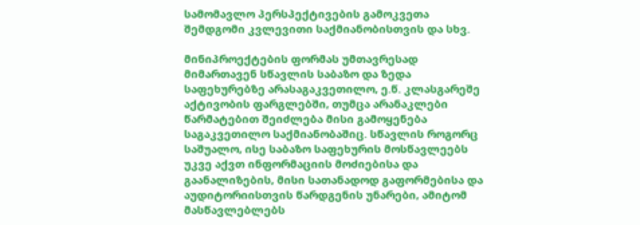სამომავლო პერსპექტივების გამოკვეთა შემდგომი კვლევითი საქმიანობისთვის და სხვ.

მინიპროექტების ფორმას უმთავრესად მიმართავენ სწავლის საბაზო და ზედა საფეხურებზე არასაგაკვეთილო, ე.წ. კლასგარეშე აქტივობის ფარგლებში, თუმცა არანაკლები წარმატებით შეიძლება მისი გამოყენება საგაკვეთილო საქმიანობაშიც. სწავლის როგორც საშუალო, ისე საბაზო საფეხურის მოსწავლეებს უკვე აქვთ ინფორმაციის მოძიებისა და გაანალიზების, მისი სათანადოდ გაფორმებისა და აუდიტორიისთვის წარდგენის უნარები, ამიტომ მასწავლებლებს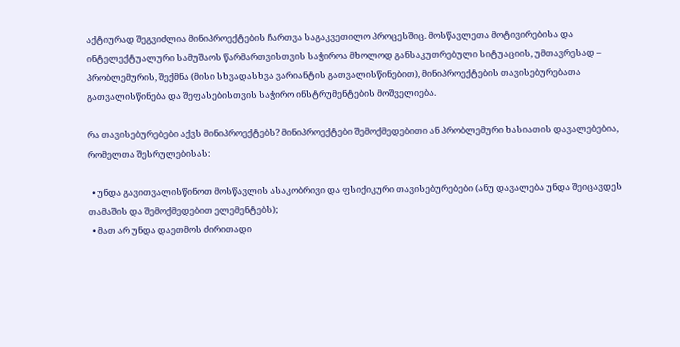აქტიურად შეგვიძლია მინიპროექტების ჩართვა საგაკვეთილო პროცესშიც. მოსწავლეთა მოტივირებისა და ინტელექტუალური სამუშაოს წარმართვისთვის საჭიროა მხოლოდ განსაკუთრებული სიტუაციის, უმთავრესად – პრობლემურის, შექმნა (მისი სხვადასხვა ვარიანტის გათვალისწინებით), მინიპროექტების თავისებურებათა გათვალისწინება და შეფასებისთვის საჭირო ინსტრუმენტების მოშველიება.

რა თავისებურებები აქვს მინიპროექტებს? მინიპროექტები შემოქმედებითი ან პრობლემური ხასიათის დავალებებია, რომელთა შესრულებისას:

  • უნდა გავითვალისწინოთ მოსწავლის ასაკობრივი და ფსიქიკური თავისებურებები (ანუ დავალება უნდა შეიცავდეს თამაშის და შემოქმედებით ელემენტებს);
  • მათ არ უნდა დაეთმოს ძირითადი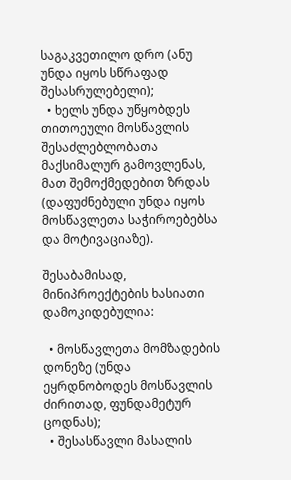საგაკვეთილო დრო (ანუ უნდა იყოს სწრაფად შესასრულებელი);
  • ხელს უნდა უწყობდეს თითოეული მოსწავლის შესაძლებლობათა მაქსიმალურ გამოვლენას, მათ შემოქმედებით ზრდას (დაფუძნებული უნდა იყოს მოსწავლეთა საჭიროებებსა და მოტივაციაზე).

შესაბამისად, მინიპროექტების ხასიათი დამოკიდებულია:

  • მოსწავლეთა მომზადების დონეზე (უნდა ეყრდნობოდეს მოსწავლის ძირითად, ფუნდამეტურ ცოდნას);
  • შესასწავლი მასალის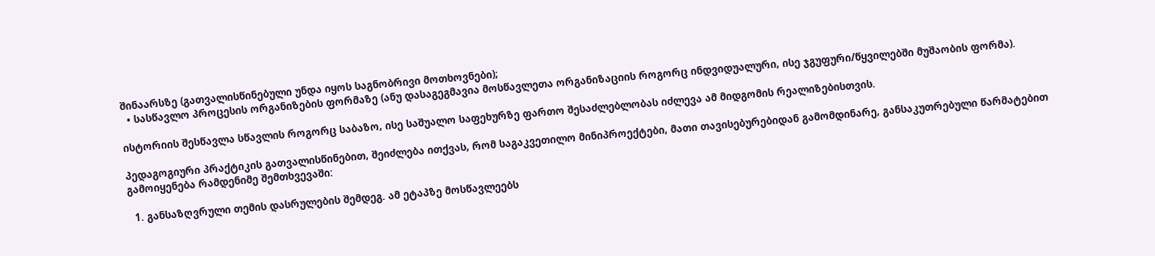შინაარსზე (გათვალისწინებული უნდა იყოს საგნობრივი მოთხოვნები);
  • სასწავლო პროცესის ორგანიზების ფორმაზე (ანუ დასაგეგმავია მოსწავლეთა ორგანიზაციის როგორც ინდვიდუალური, ისე ჯგუფური/წყვილებში მუშაობის ფორმა).

ისტორიის შესწავლა სწავლის როგორც საბაზო, ისე საშუალო საფეხურზე ფართო შესაძლებლობას იძლევა ამ მიდგომის რეალიზებისთვის.

პედაგოგიური პრაქტიკის გათვალისწინებით, შეიძლება ითქვას, რომ საგაკვეთილო მინიპროექტები, მათი თავისებურებიდან გამომდინარე, განსაკუთრებული წარმატებით გამოიყენება რამდენიმე შემთხვევაში:

  1. განსაზღვრული თემის დასრულების შემდეგ. ამ ეტაპზე მოსწავლეებს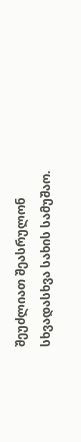შეუძლიათ შეასრულონ სხვადასხვა სახის სამუშაო.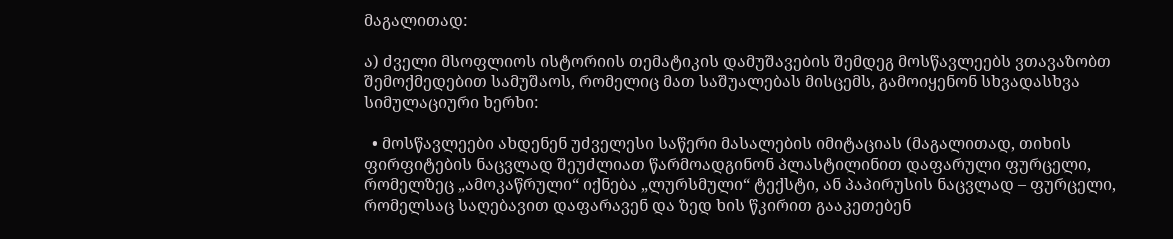მაგალითად:

ა) ძველი მსოფლიოს ისტორიის თემატიკის დამუშავების შემდეგ მოსწავლეებს ვთავაზობთ შემოქმედებით სამუშაოს, რომელიც მათ საშუალებას მისცემს, გამოიყენონ სხვადასხვა სიმულაციური ხერხი:

  • მოსწავლეები ახდენენ უძველესი საწერი მასალების იმიტაციას (მაგალითად, თიხის ფირფიტების ნაცვლად შეუძლიათ წარმოადგინონ პლასტილინით დაფარული ფურცელი, რომელზეც „ამოკაწრული“ იქნება „ლურსმული“ ტექსტი, ან პაპირუსის ნაცვლად – ფურცელი, რომელსაც საღებავით დაფარავენ და ზედ ხის წკირით გააკეთებენ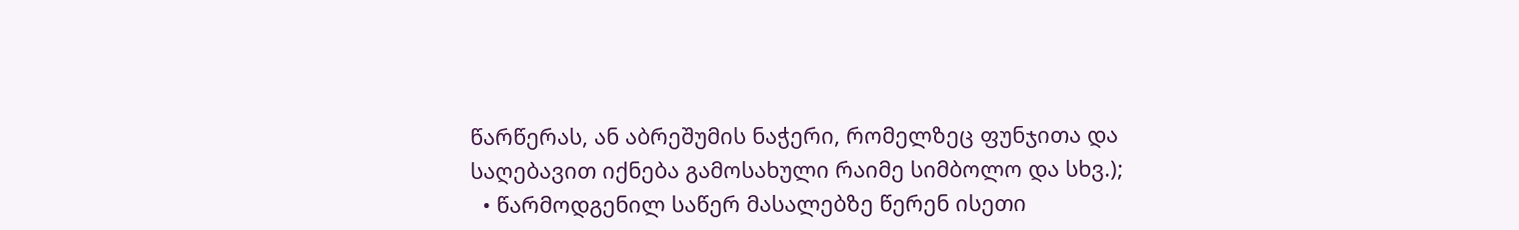წარწერას, ან აბრეშუმის ნაჭერი, რომელზეც ფუნჯითა და საღებავით იქნება გამოსახული რაიმე სიმბოლო და სხვ.);
  • წარმოდგენილ საწერ მასალებზე წერენ ისეთი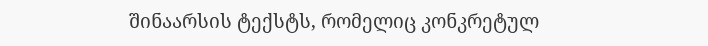შინაარსის ტექსტს, რომელიც კონკრეტულ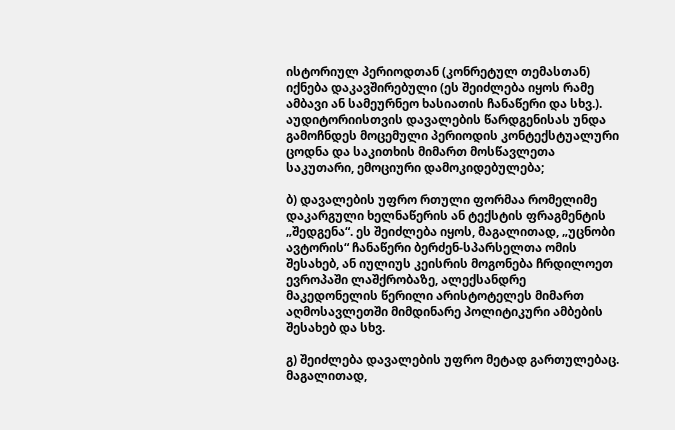ისტორიულ პერიოდთან (კონრეტულ თემასთან) იქნება დაკავშირებული (ეს შეიძლება იყოს რამე ამბავი ან სამეურნეო ხასიათის ჩანაწერი და სხვ.). აუდიტორიისთვის დავალების წარდგენისას უნდა გამოჩნდეს მოცემული პერიოდის კონტექსტუალური ცოდნა და საკითხის მიმართ მოსწავლეთა საკუთარი, ემოციური დამოკიდებულება;

ბ) დავალების უფრო რთული ფორმაა რომელიმე დაკარგული ხელნაწერის ან ტექსტის ფრაგმენტის „შედგენა“. ეს შეიძლება იყოს, მაგალითად, „უცნობი ავტორის“ ჩანაწერი ბერძენ-სპარსელთა ომის შესახებ, ან იულიუს კეისრის მოგონება ჩრდილოეთ ევროპაში ლაშქრობაზე, ალექსანდრე მაკედონელის წერილი არისტოტელეს მიმართ აღმოსავლეთში მიმდინარე პოლიტიკური ამბების შესახებ და სხვ.

გ) შეიძლება დავალების უფრო მეტად გართულებაც. მაგალითად,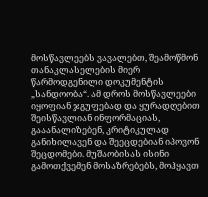მოსწავლეებს ვავალებთ, შეამოწმონ თანაკლასელების მიერ წარმოდგენილი დოკუმენტის „სანდოობა“. ამ დროს მოსწავლეები იყოფიან ჯგუფებად და ყურადღებით შეისწავლიან ინფორმაციას, გააანალიზებენ, კრიტიკულად განიხილავენ და შეეცდებიან იპოვონ შეცდომები. მუშაობისას ისინი გამოთქვემენ მოსაზრებებს, მოჰყავთ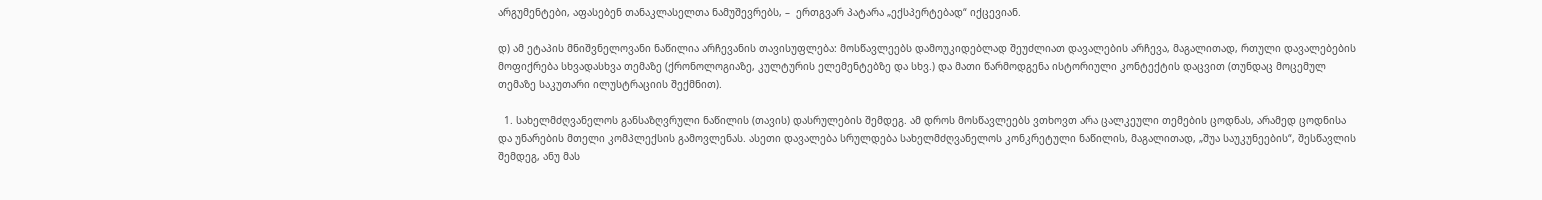არგუმენტები, აფასებენ თანაკლასელთა ნამუშევრებს, –  ერთგვარ პატარა „ექსპერტებად“ იქცევიან.

დ) ამ ეტაპის მნიშვნელოვანი ნაწილია არჩევანის თავისუფლება: მოსწავლეებს დამოუკიდებლად შეუძლიათ დავალების არჩევა, მაგალითად, რთული დავალებების მოფიქრება სხვადასხვა თემაზე (ქრონოლოგიაზე, კულტურის ელემენტებზე და სხვ.) და მათი წარმოდგენა ისტორიული კონტექტის დაცვით (თუნდაც მოცემულ თემაზე საკუთარი ილუსტრაციის შექმნით).

  1. სახელმძღვანელოს განსაზღვრული ნაწილის (თავის) დასრულების შემდეგ. ამ დროს მოსწავლეებს ვთხოვთ არა ცალკეული თემების ცოდნას, არამედ ცოდნისა და უნარების მთელი კომპლექსის გამოვლენას. ასეთი დავალება სრულდება სახელმძღვანელოს კონკრეტული ნაწილის, მაგალითად, „შუა საუკუნეების“, შესწავლის შემდეგ, ანუ მას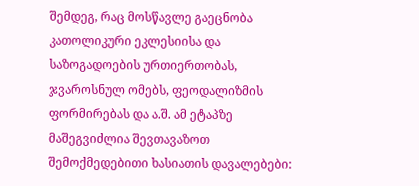შემდეგ, რაც მოსწავლე გაეცნობა კათოლიკური ეკლესიისა და საზოგადოების ურთიერთობას, ჯვაროსნულ ომებს, ფეოდალიზმის ფორმირებას და ა.შ. ამ ეტაპზე მაშეგვიძლია შევთავაზოთ შემოქმედებითი ხასიათის დავალებები: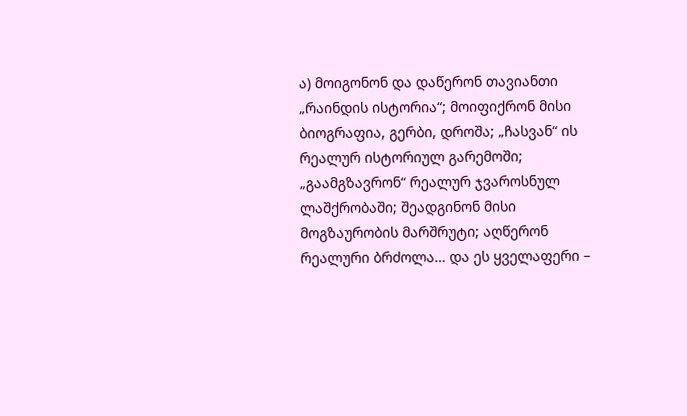ა) მოიგონონ და დაწერონ თავიანთი „რაინდის ისტორია“; მოიფიქრონ მისი ბიოგრაფია, გერბი, დროშა; „ჩასვან“ ის რეალურ ისტორიულ გარემოში; „გაამგზავრონ“ რეალურ ჯვაროსნულ ლაშქრობაში; შეადგინონ მისი მოგზაურობის მარშრუტი; აღწერონ რეალური ბრძოლა… და ეს ყველაფერი –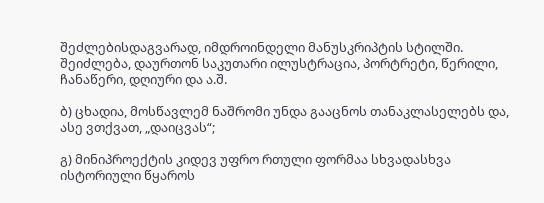შეძლებისდაგვარად, იმდროინდელი მანუსკრიპტის სტილში. შეიძლება, დაურთონ საკუთარი ილუსტრაცია, პორტრეტი, წერილი, ჩანაწერი, დღიური და ა.შ.

ბ) ცხადია, მოსწავლემ ნაშრომი უნდა გააცნოს თანაკლასელებს და, ასე ვთქვათ, „დაიცვას“;

გ) მინიპროექტის კიდევ უფრო რთული ფორმაა სხვადასხვა ისტორიული წყაროს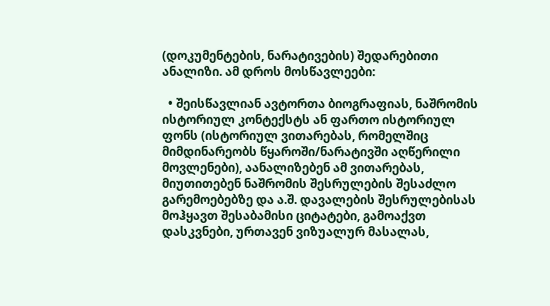(დოკუმენტების, ნარატივების) შედარებითი ანალიზი. ამ დროს მოსწავლეები:

  • შეისწავლიან ავტორთა ბიოგრაფიას, ნაშრომის ისტორიულ კონტექსტს ან ფართო ისტორიულ ფონს (ისტორიულ ვითარებას, რომელშიც მიმდინარეობს წყაროში/ნარატივში აღწერილი მოვლენები), აანალიზებენ ამ ვითარებას, მიუთითებენ ნაშრომის შესრულების შესაძლო გარემოებებზე და ა.შ. დავალების შესრულებისას მოჰყავთ შესაბამისი ციტატები, გამოაქვთ დასკვნები, ურთავენ ვიზუალურ მასალას,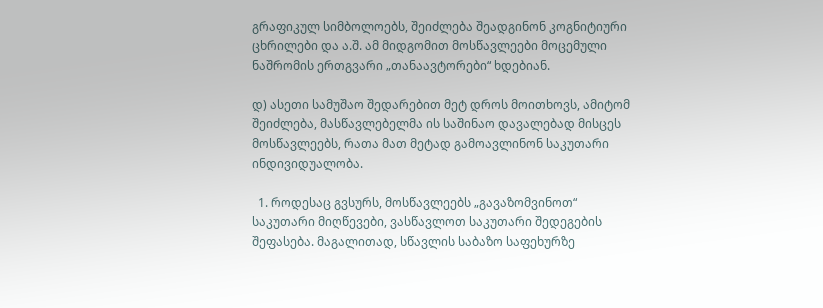გრაფიკულ სიმბოლოებს, შეიძლება შეადგინონ კოგნიტიური ცხრილები და ა.შ. ამ მიდგომით მოსწავლეები მოცემული ნაშრომის ერთგვარი „თანაავტორები“ ხდებიან.

დ) ასეთი სამუშაო შედარებით მეტ დროს მოითხოვს, ამიტომ შეიძლება, მასწავლებელმა ის საშინაო დავალებად მისცეს მოსწავლეებს, რათა მათ მეტად გამოავლინონ საკუთარი ინდივიდუალობა.

  1. როდესაც გვსურს, მოსწავლეებს „გავაზომვინოთ“ საკუთარი მიღწევები, ვასწავლოთ საკუთარი შედეგების შეფასება. მაგალითად, სწავლის საბაზო საფეხურზე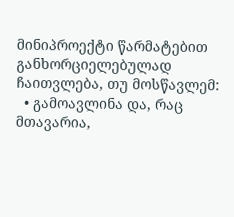მინიპროექტი წარმატებით განხორციელებულად ჩაითვლება, თუ მოსწავლემ:
  • გამოავლინა და, რაც მთავარია,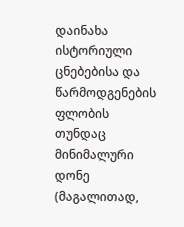დაინახა ისტორიული ცნებებისა და წარმოდგენების ფლობის თუნდაც მინიმალური დონე (მაგალითად,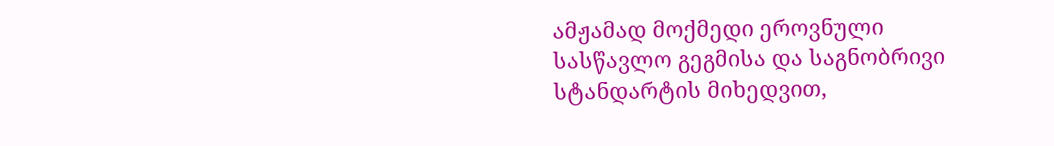ამჟამად მოქმედი ეროვნული სასწავლო გეგმისა და საგნობრივი სტანდარტის მიხედვით,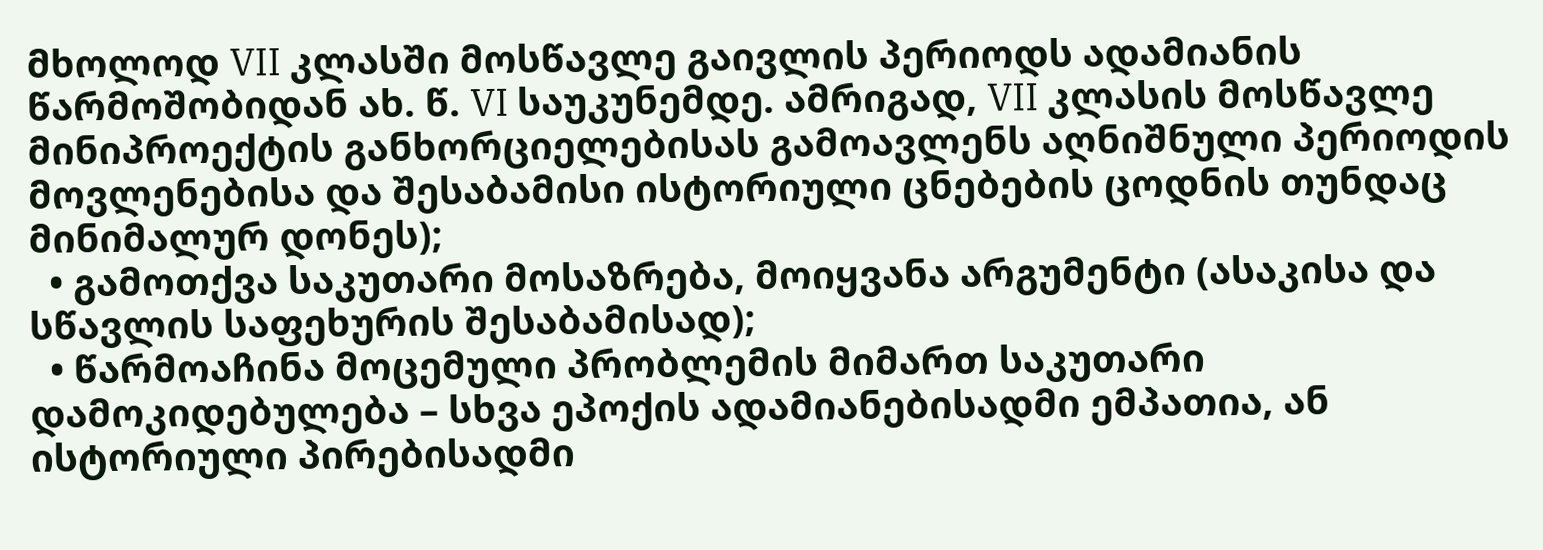მხოლოდ VII კლასში მოსწავლე გაივლის პერიოდს ადამიანის წარმოშობიდან ახ. წ. VI საუკუნემდე. ამრიგად, VII კლასის მოსწავლე მინიპროექტის განხორციელებისას გამოავლენს აღნიშნული პერიოდის მოვლენებისა და შესაბამისი ისტორიული ცნებების ცოდნის თუნდაც მინიმალურ დონეს);
  • გამოთქვა საკუთარი მოსაზრება, მოიყვანა არგუმენტი (ასაკისა და სწავლის საფეხურის შესაბამისად);
  • წარმოაჩინა მოცემული პრობლემის მიმართ საკუთარი დამოკიდებულება – სხვა ეპოქის ადამიანებისადმი ემპათია, ან ისტორიული პირებისადმი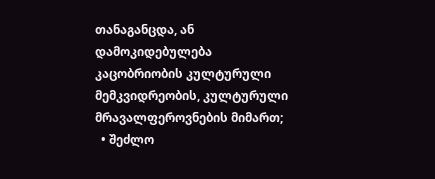თანაგანცდა, ან დამოკიდებულება კაცობრიობის კულტურული მემკვიდრეობის, კულტურული მრავალფეროვნების მიმართ;
  • შეძლო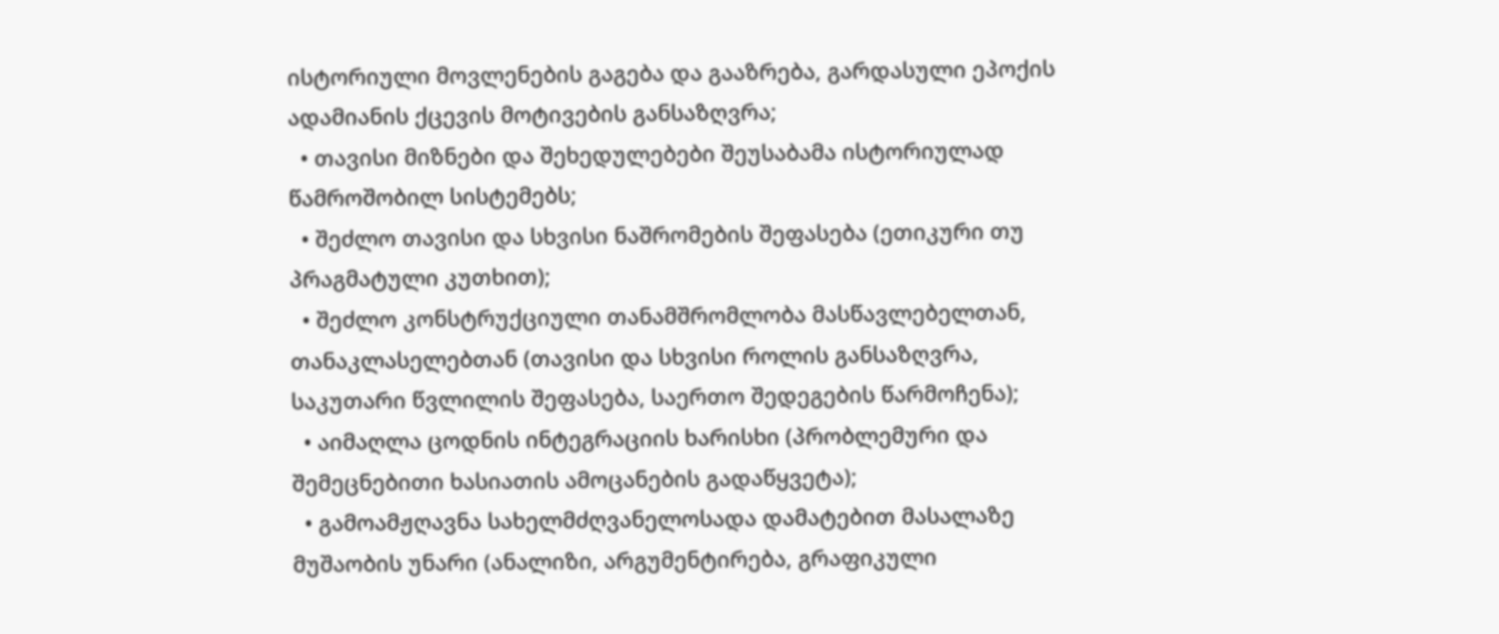ისტორიული მოვლენების გაგება და გააზრება, გარდასული ეპოქის ადამიანის ქცევის მოტივების განსაზღვრა;
  • თავისი მიზნები და შეხედულებები შეუსაბამა ისტორიულად წამროშობილ სისტემებს;
  • შეძლო თავისი და სხვისი ნაშრომების შეფასება (ეთიკური თუ პრაგმატული კუთხით);
  • შეძლო კონსტრუქციული თანამშრომლობა მასწავლებელთან, თანაკლასელებთან (თავისი და სხვისი როლის განსაზღვრა, საკუთარი წვლილის შეფასება, საერთო შედეგების წარმოჩენა);
  • აიმაღლა ცოდნის ინტეგრაციის ხარისხი (პრობლემური და შემეცნებითი ხასიათის ამოცანების გადაწყვეტა);
  • გამოამჟღავნა სახელმძღვანელოსადა დამატებით მასალაზე მუშაობის უნარი (ანალიზი, არგუმენტირება, გრაფიკული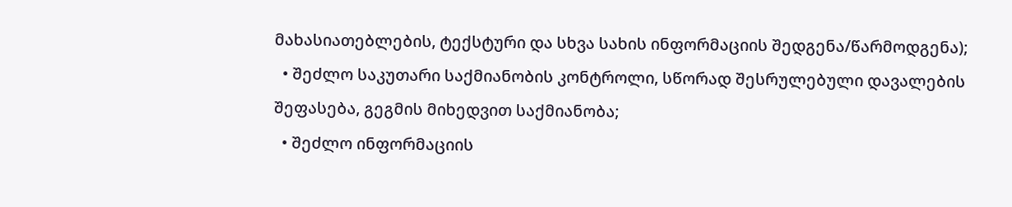მახასიათებლების, ტექსტური და სხვა სახის ინფორმაციის შედგენა/წარმოდგენა);
  • შეძლო საკუთარი საქმიანობის კონტროლი, სწორად შესრულებული დავალების შეფასება, გეგმის მიხედვით საქმიანობა;
  • შეძლო ინფორმაციის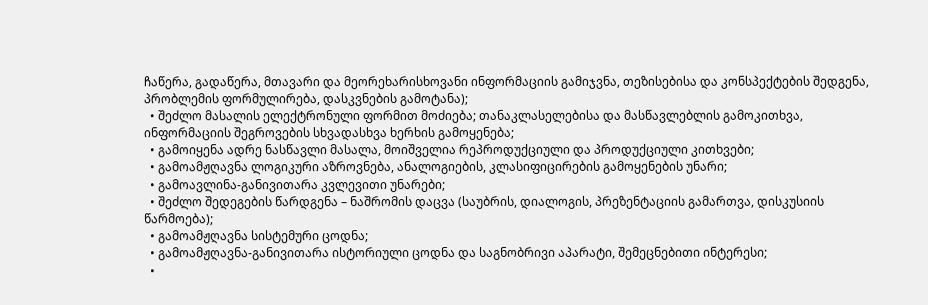ჩაწერა, გადაწერა, მთავარი და მეორეხარისხოვანი ინფორმაციის გამიჯვნა, თეზისებისა და კონსპექტების შედგენა, პრობლემის ფორმულირება, დასკვნების გამოტანა);
  • შეძლო მასალის ელექტრონული ფორმით მოძიება; თანაკლასელებისა და მასწავლებლის გამოკითხვა, ინფორმაციის შეგროვების სხვადასხვა ხერხის გამოყენება;
  • გამოიყენა ადრე ნასწავლი მასალა, მოიშველია რეპროდუქციული და პროდუქციული კითხვები;
  • გამოამჟღავნა ლოგიკური აზროვნება, ანალოგიების, კლასიფიცირების გამოყენების უნარი;
  • გამოავლინა-განივითარა კვლევითი უნარები;
  • შეძლო შედეგების წარდგენა – ნაშრომის დაცვა (საუბრის, დიალოგის, პრეზენტაციის გამართვა, დისკუსიის წარმოება);
  • გამოამჟღავნა სისტემური ცოდნა;
  • გამოამჟღავნა-განივითარა ისტორიული ცოდნა და საგნობრივი აპარატი, შემეცნებითი ინტერესი;
  •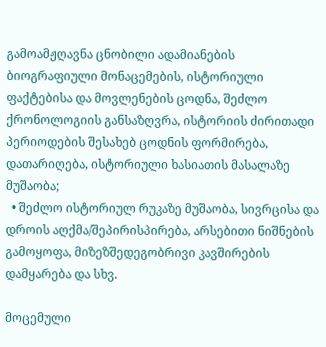გამოამჟღავნა ცნობილი ადამიანების ბიოგრაფიული მონაცემების, ისტორიული ფაქტებისა და მოვლენების ცოდნა, შეძლო ქრონოლოგიის განსაზღვრა, ისტორიის ძირითადი პერიოდების შესახებ ცოდნის ფორმირება, დათარიღება, ისტორიული ხასიათის მასალაზე მუშაობა;
  • შეძლო ისტორიულ რუკაზე მუშაობა, სივრცისა და დროის აღქმა/შეპირისპირება, არსებითი ნიშნების გამოყოფა, მიზეზშედეგობრივი კავშირების დამყარება და სხვ.

მოცემული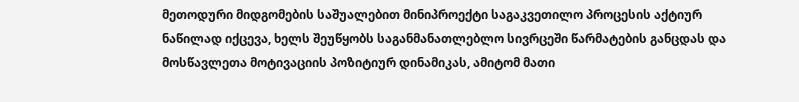მეთოდური მიდგომების საშუალებით მინიპროექტი საგაკვეთილო პროცესის აქტიურ ნაწილად იქცევა, ხელს შეუწყობს საგანმანათლებლო სივრცეში წარმატების განცდას და მოსწავლეთა მოტივაციის პოზიტიურ დინამიკას, ამიტომ მათი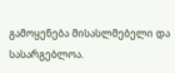გამოყენება მისასლმებელი და სასარგებლოა.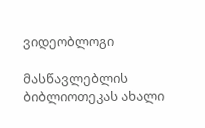ვიდეობლოგი

მასწავლებლის ბიბლიოთეკას ახალი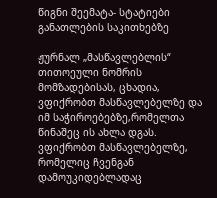წიგნი შეემატა- სტატიები განათლების საკითხებზე

ჟურნალ „მასწავლებლის“ თითოეული ნომრის მომზადებისას, ცხადია, ვფიქრობთ მასწავლებელზე და იმ საჭიროებებზე,რომელთა წინაშეც ის ახლა დგას. ვფიქრობთ მასწავლებელზე, რომელიც ჩვენგან დამოუკიდებლადაც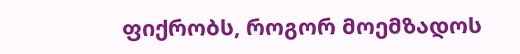ფიქრობს, როგორ მოემზადოს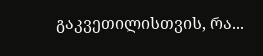გაკვეთილისთვის, რა...